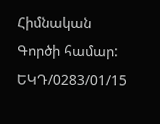Հիմնական
Գործի համար:
ԵԿԴ/0283/01/15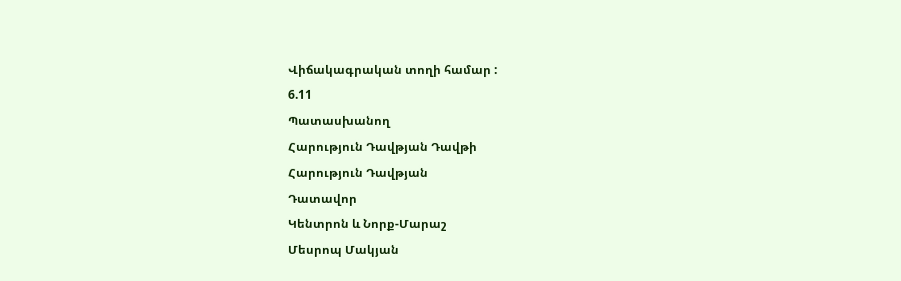Վիճակագրական տողի համար :
6.11
Պատասխանող
Հարություն Դավթյան Դավթի
Հարություն Դավթյան
Դատավոր
Կենտրոն և Նորք-Մարաշ
Մեսրոպ Մակյան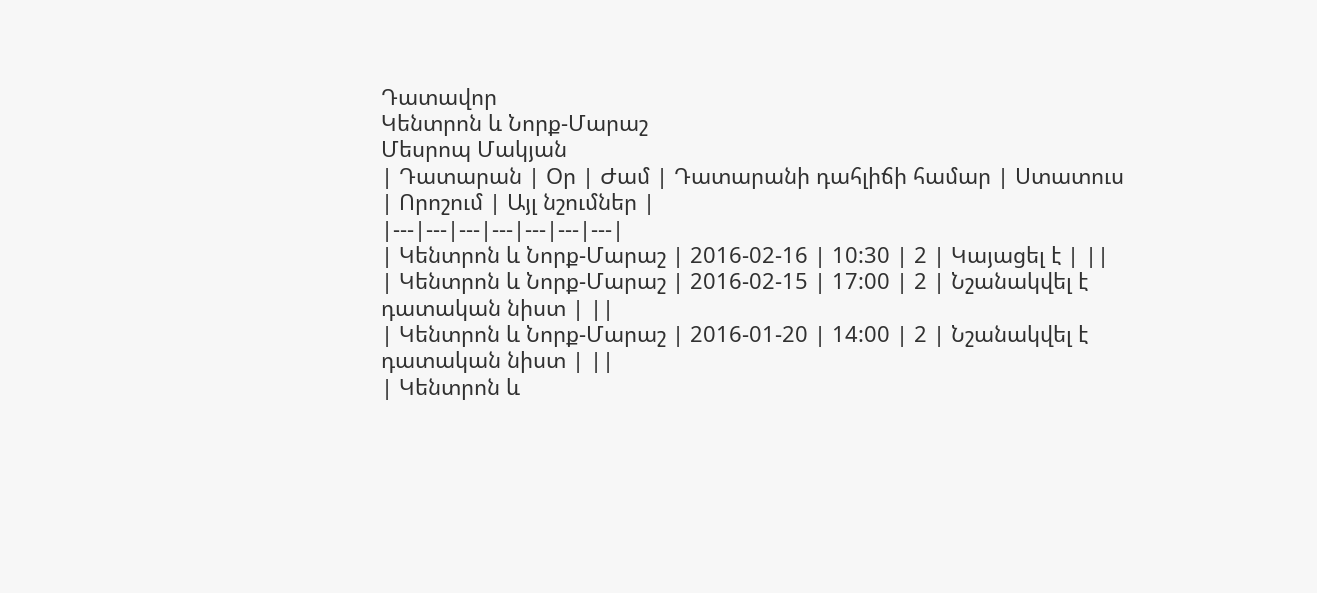Դատավոր
Կենտրոն և Նորք-Մարաշ
Մեսրոպ Մակյան
| Դատարան | Օր | Ժամ | Դատարանի դահլիճի համար | Ստատուս | Որոշում | Այլ նշումներ |
|---|---|---|---|---|---|---|
| Կենտրոն և Նորք-Մարաշ | 2016-02-16 | 10:30 | 2 | Կայացել է | ||
| Կենտրոն և Նորք-Մարաշ | 2016-02-15 | 17:00 | 2 | Նշանակվել է դատական նիստ | ||
| Կենտրոն և Նորք-Մարաշ | 2016-01-20 | 14:00 | 2 | Նշանակվել է դատական նիստ | ||
| Կենտրոն և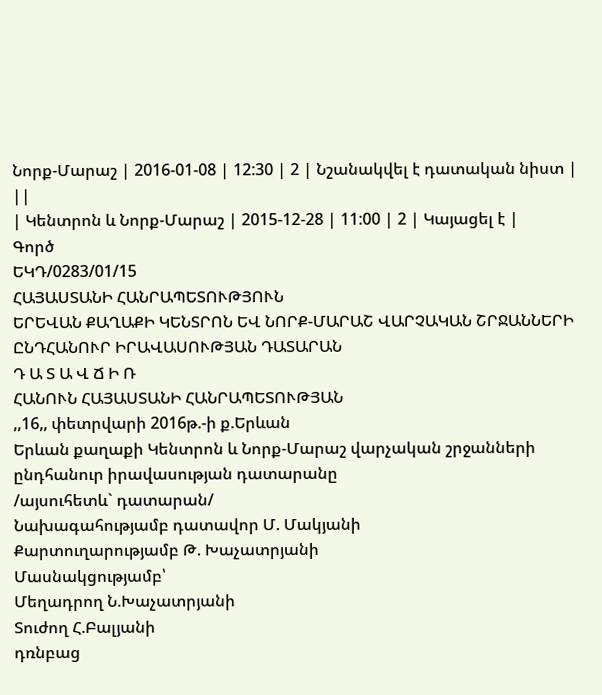Նորք-Մարաշ | 2016-01-08 | 12:30 | 2 | Նշանակվել է դատական նիստ | ||
| Կենտրոն և Նորք-Մարաշ | 2015-12-28 | 11:00 | 2 | Կայացել է |
Գործ
ԵԿԴ/0283/01/15
ՀԱՅԱՍՏԱՆԻ ՀԱՆՐԱՊԵՏՈՒԹՅՈՒՆ
ԵՐԵՎԱՆ ՔԱՂԱՔԻ ԿԵՆՏՐՈՆ ԵՎ ՆՈՐՔ-ՄԱՐԱՇ ՎԱՐՉԱԿԱՆ ՇՐՋԱՆՆԵՐԻ ԸՆԴՀԱՆՈՒՐ ԻՐԱՎԱՍՈՒԹՅԱՆ ԴԱՏԱՐԱՆ
Դ Ա Տ Ա Վ Ճ Ի Ռ
ՀԱՆՈՒՆ ՀԱՅԱՍՏԱՆԻ ՀԱՆՐԱՊԵՏՈՒԹՅԱՆ
,,16,, փետրվարի 2016թ.-ի ք.Երևան
Երևան քաղաքի Կենտրոն և Նորք-Մարաշ վարչական շրջանների ընդհանուր իրավասության դատարանը
/այսուհետև` դատարան/
Նախագահությամբ դատավոր Մ. Մակյանի
Քարտուղարությամբ Թ. Խաչատրյանի
Մասնակցությամբ՝
Մեղադրող Ն.Խաչատրյանի
Տուժող Հ.Բալյանի
դռնբաց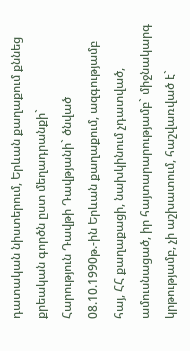դատական նիստերում, Երևան քաղաքում քննեց քրեական գործն ըստ մեղադրանքի`
Հարություն Դավթի Դավթյանի` ծնված 08.10.1990թ.-ին Երևան քաղաքում, ազգությամբ հայ, ՀՀ քաղաքացի, նախկինում չդատված, ամուսնացած, իր հայտարարությամբ` միջնակարգ կրթությամբ, չի աշխատում, հաշվառված է`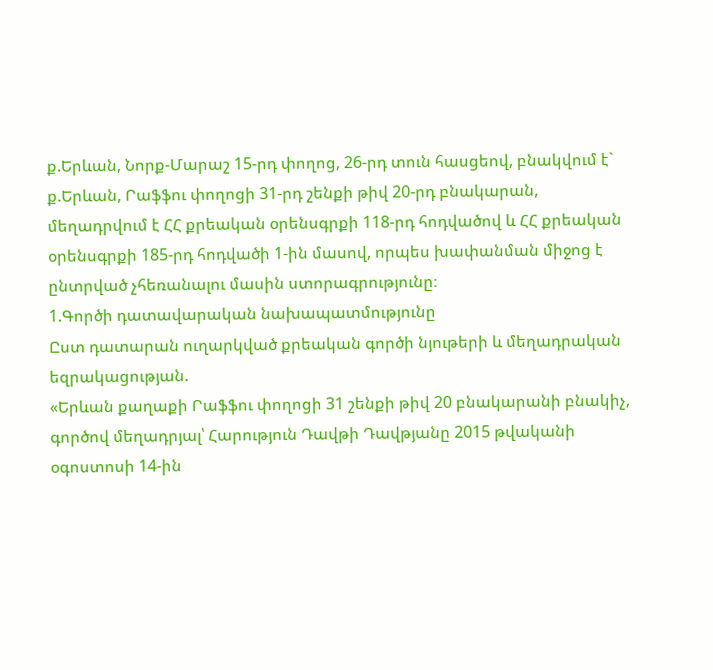ք.Երևան, Նորք-Մարաշ 15-րդ փողոց, 26-րդ տուն հասցեով, բնակվում է` ք.Երևան, Րաֆֆու փողոցի 31-րդ շենքի թիվ 20-րդ բնակարան, մեղադրվում է ՀՀ քրեական օրենսգրքի 118-րդ հոդվածով և ՀՀ քրեական օրենսգրքի 185-րդ հոդվածի 1-ին մասով, որպես խափանման միջոց է ընտրված չհեռանալու մասին ստորագրությունը։
1.Գործի դատավարական նախապատմությունը
Ըստ դատարան ուղարկված քրեական գործի նյութերի և մեղադրական եզրակացության.
«Երևան քաղաքի Րաֆֆու փողոցի 31 շենքի թիվ 20 բնակարանի բնակիչ, գործով մեղադրյալ՝ Հարություն Դավթի Դավթյանը 2015 թվականի օգոստոսի 14-ին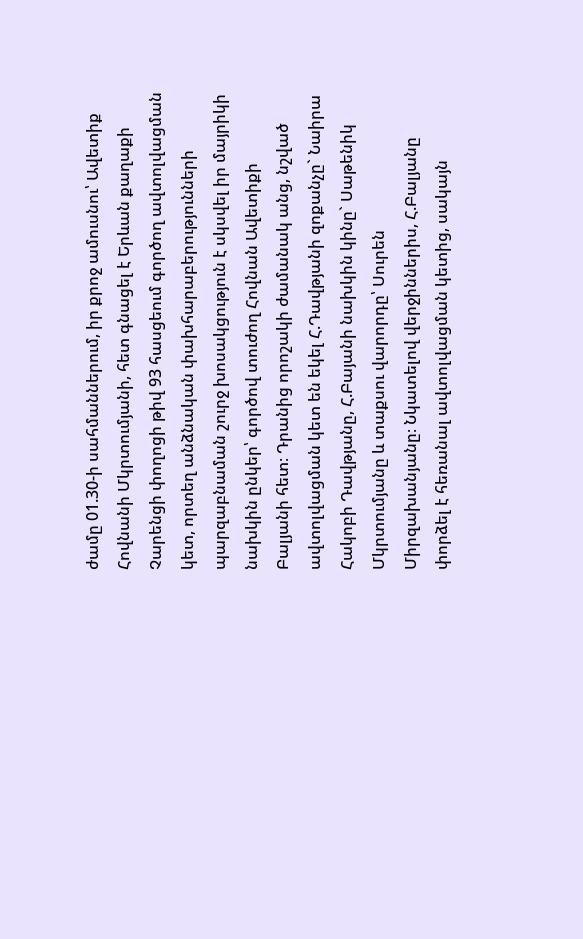ժամը 01.30-ի սահմաններում, իր քրոջ ամուսնու՝ Ավետիք Հովնանի Մկրտումյանի, հետ գնացել է Երևան քաղաքի Չարենցի փողոցի թիվ 93 հասցեում գործող ավտոլվացման կետ, որտեղ անձնական փախհարաբերությունների պարզաբնաման շուրջ խոսակցություն է սկսվել իր մայրիկի նախկին ընկեր՝ գործով տուժող Հովնան Ավետիքի Բալյանի հետ։ Դրանից որոշակի ժամանակ անց, նշված ավտոլվացման կետ են եկել Հ.Դավթյանի զոքանչը` Նաիրա Հակոբի Դավթյանը, Հ.Բայանի նախկին կինը` Սաթենիկ Մկրտումյանը և տաքսու վարորդը՝ Սուրեն Միրզախանյանը։ Նկատելով վերջիններիս, Հ.Բալյանը փորձել է հեռանալ ավտոլվացման կետից, սակայն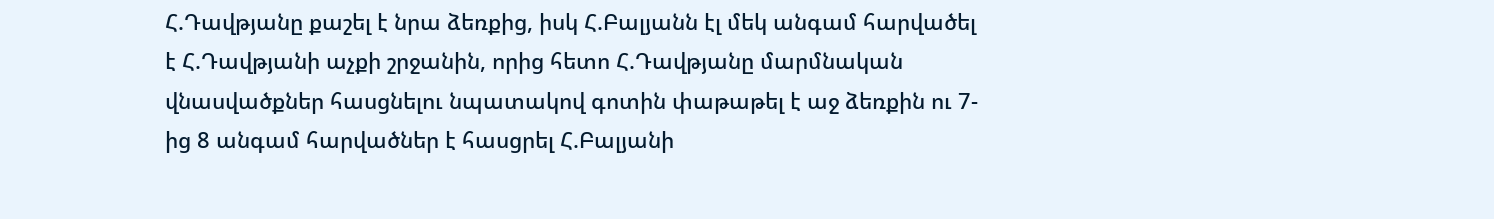Հ.Դավթյանը քաշել է նրա ձեռքից, իսկ Հ.Բալյանն էլ մեկ անգամ հարվածել է Հ.Դավթյանի աչքի շրջանին, որից հետո Հ.Դավթյանը մարմնական վնասվածքներ հասցնելու նպատակով գոտին փաթաթել է աջ ձեռքին ու 7-ից 8 անգամ հարվածներ է հասցրել Հ.Բալյանի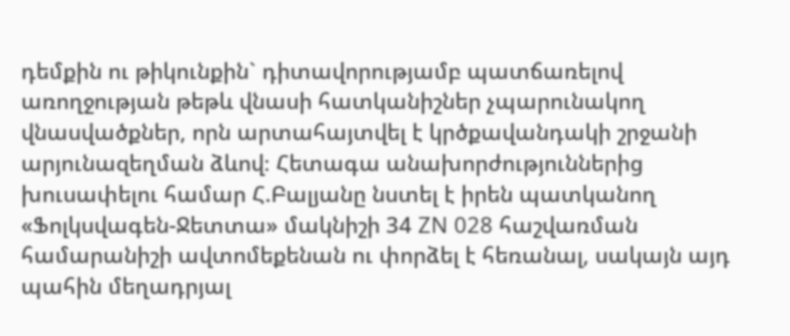դեմքին ու թիկունքին` դիտավորությամբ պատճառելով առողջության թեթև վնասի հատկանիշներ չպարունակող վնասվածքներ, որն արտահայտվել է կրծքավանդակի շրջանի արյունազեղման ձևով։ Հետագա անախորժություններից խուսափելու համար Հ.Բալյանը նստել է իրեն պատկանող «Ֆոլկսվագեն-Ջետտա» մակնիշի 34 ZN 028 հաշվառման համարանիշի ավտոմեքենան ու փորձել է հեռանալ, սակայն այդ պահին մեղադրյալ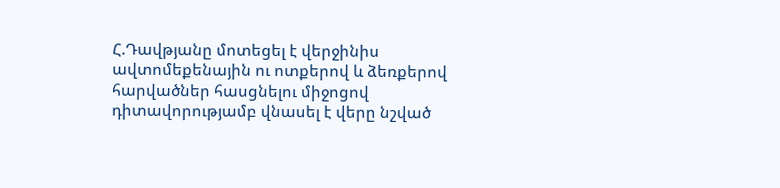Հ.Դավթյանը մոտեցել է վերջինիս ավտոմեքենային ու ոտքերով և ձեռքերով հարվածներ հասցնելու միջոցով դիտավորությամբ վնասել է վերը նշված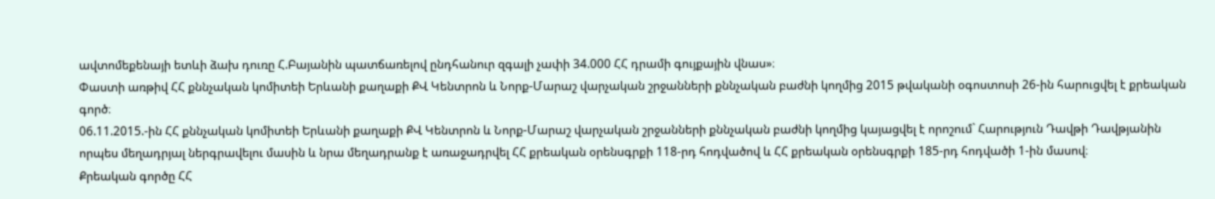ավտոմեքենայի ետևի ձախ դուռը Հ.Բայանին պատճառելով ընդհանուր զգալի չափի 34.000 ՀՀ դրամի գույքային վնաս»։
Փաստի առթիվ ՀՀ քննչական կոմիտեի Երևանի քաղաքի ՔՎ Կենտրոն և Նորք-Մարաշ վարչական շրջանների քննչական բաժնի կողմից 2015 թվականի օգոստոսի 26-ին հարուցվել է քրեական գործ։
06.11.2015.-ին ՀՀ քննչական կոմիտեի Երևանի քաղաքի ՔՎ Կենտրոն և Նորք-Մարաշ վարչական շրջանների քննչական բաժնի կողմից կայացվել է որոշում` Հարություն Դավթի Դավթյանին որպես մեղադրյալ ներգրավելու մասին և նրա մեղադրանք է առաջադրվել ՀՀ քրեական օրենսգրքի 118-րդ հոդվածով և ՀՀ քրեական օրենսգրքի 185-րդ հոդվածի 1-ին մասով։
Քրեական գործը ՀՀ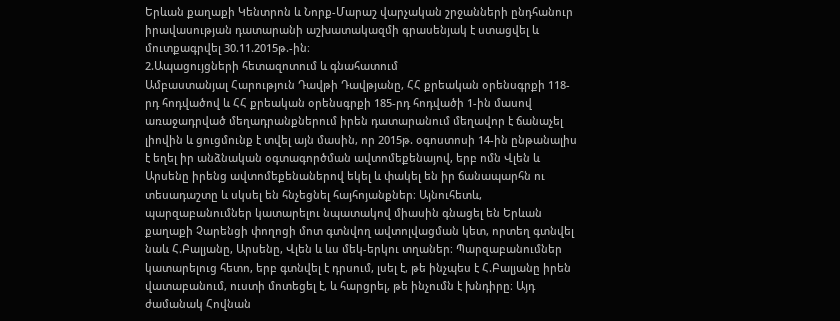Երևան քաղաքի Կենտրոն և Նորք-Մարաշ վարչական շրջանների ընդհանուր իրավասության դատարանի աշխատակազմի գրասենյակ է ստացվել և մուտքագրվել 30.11.2015թ.-ին։
2.Ապացույցների հետազոտում և գնահատում
Ամբաստանյալ Հարություն Դավթի Դավթյանը, ՀՀ քրեական օրենսգրքի 118-րդ հոդվածով և ՀՀ քրեական օրենսգրքի 185-րդ հոդվածի 1-ին մասով առաջադրված մեղադրանքներում իրեն դատարանում մեղավոր է ճանաչել լիովին և ցուցմունք է տվել այն մասին, որ 2015թ. օգոստոսի 14-ին ընթանալիս է եղել իր անձնական օգտագործման ավտոմեքենայով, երբ ոմն Վլեն և Արսենը իրենց ավտոմեքենաներով եկել և փակել են իր ճանապարհն ու տեսադաշտը և սկսել են հնչեցնել հայհոյանքներ։ Այնուհետև, պարզաբանումներ կատարելու նպատակով միասին գնացել են Երևան քաղաքի Չարենցի փողոցի մոտ գտնվող ավտոլվացման կետ, որտեղ գտնվել նաև Հ.Բալյանը, Արսենը, Վլեն և ևս մեկ-երկու տղաներ։ Պարզաբանումներ կատարելուց հետո, երբ գտնվել է դրսում, լսել է, թե ինչպես է Հ.Բալյանը իրեն վատաբանում, ուստի մոտեցել է, և հարցրել, թե ինչումն է խնդիրը։ Այդ ժամանակ Հովնան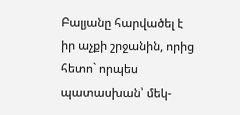Բալյանը հարվածել է իր աչքի շրջանին, որից հետո` որպես պատասխան՝ մեկ-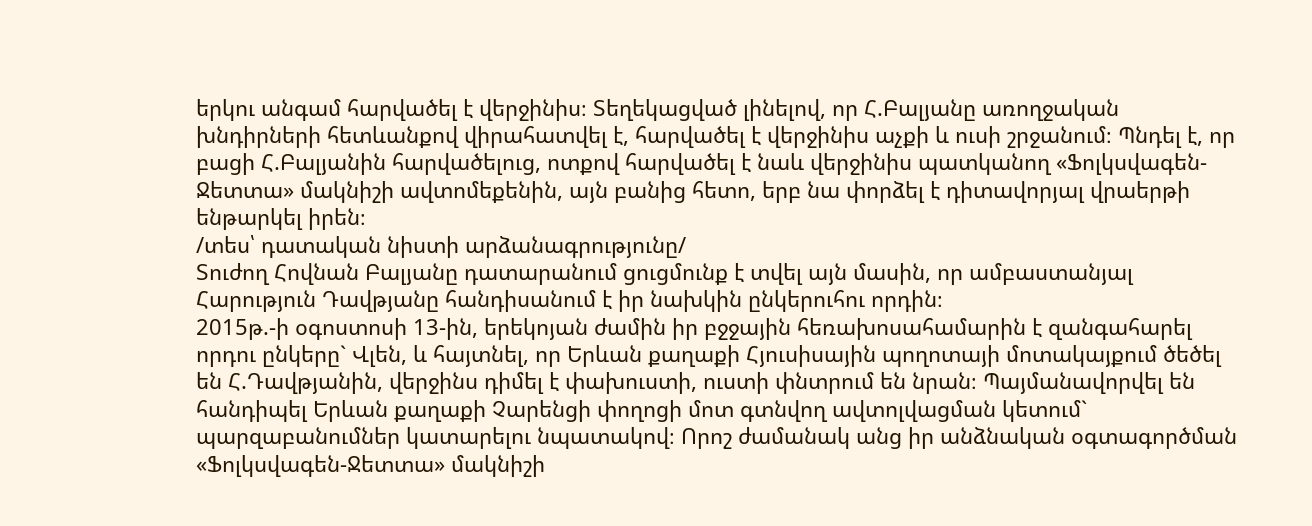երկու անգամ հարվածել է վերջինիս։ Տեղեկացված լինելով, որ Հ.Բալյանը առողջական խնդիրների հետևանքով վիրահատվել է, հարվածել է վերջինիս աչքի և ուսի շրջանում։ Պնդել է, որ բացի Հ.Բալյանին հարվածելուց, ոտքով հարվածել է նաև վերջինիս պատկանող «Ֆոլկսվագեն-Ջետտա» մակնիշի ավտոմեքենին, այն բանից հետո, երբ նա փորձել է դիտավորյալ վրաերթի ենթարկել իրեն։
/տես՝ դատական նիստի արձանագրությունը/
Տուժող Հովնան Բալյանը դատարանում ցուցմունք է տվել այն մասին, որ ամբաստանյալ Հարություն Դավթյանը հանդիսանում է իր նախկին ընկերուհու որդին։
2015թ.-ի օգոստոսի 13-ին, երեկոյան ժամին իր բջջային հեռախոսահամարին է զանգահարել որդու ընկերը` Վլեն, և հայտնել, որ Երևան քաղաքի Հյուսիսային պողոտայի մոտակայքում ծեծել են Հ.Դավթյանին, վերջինս դիմել է փախուստի, ուստի փնտրում են նրան։ Պայմանավորվել են հանդիպել Երևան քաղաքի Չարենցի փողոցի մոտ գտնվող ավտոլվացման կետում` պարզաբանումներ կատարելու նպատակով։ Որոշ ժամանակ անց իր անձնական օգտագործման «Ֆոլկսվագեն-Ջետտա» մակնիշի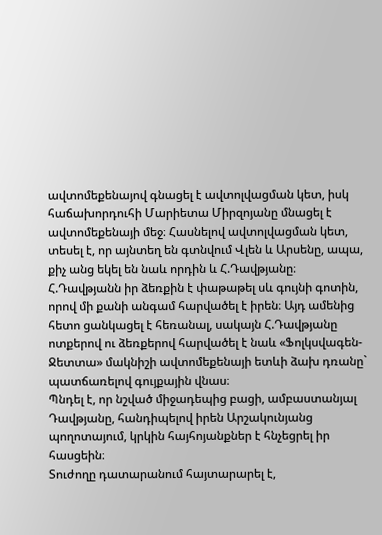ավտոմեքենայով գնացել է ավտոլվացման կետ, իսկ հաճախորդուհի Մարիետա Միրզոյանը մնացել է ավտոմեքենայի մեջ։ Հասնելով ավտոլվացման կետ, տեսել է, որ այնտեղ են գտնվում Վլեն և Արսենը, ապա, քիչ անց եկել են նաև որդին և Հ.Դավթյանը։ Հ.Դավթյանն իր ձեռքին է փաթաթել սև գույնի գոտին, որով մի քանի անգամ հարվածել է իրեն։ Այդ ամենից հետո ցանկացել է հեռանալ, սակայն Հ.Դավթյանը ոտքերով ու ձեռքերով հարվածել է նաև «Ֆոլկսվագեն-Ջետտա» մակնիշի ավտոմեքենայի ետևի ձախ դռանը` պատճառելով գույքային վնաս։
Պնդել է, որ նշված միջադեպից բացի, ամբաստանյալ Դավթյանը, հանդիպելով իրեն Արշակունյանց պողոտայում, կրկին հայհոյանքներ է հնչեցրել իր հասցեին։
Տուժողը դատարանում հայտարարել է,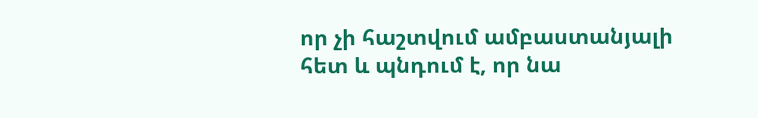որ չի հաշտվում ամբաստանյալի հետ և պնդում է, որ նա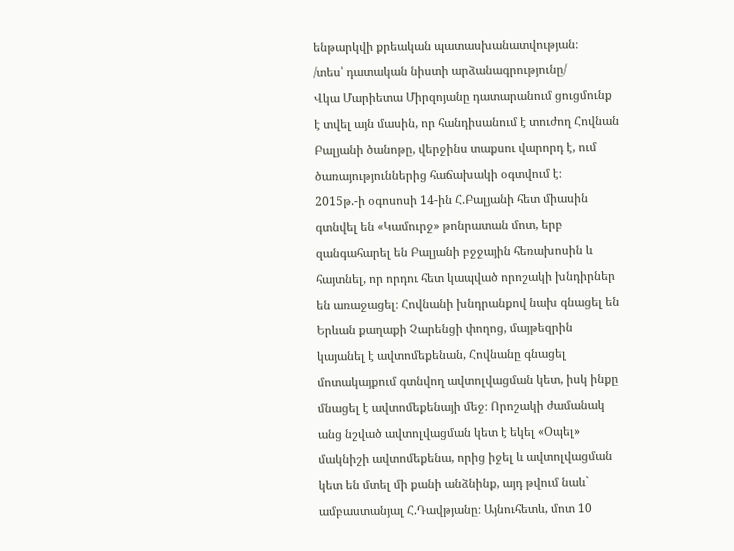ենթարկվի քրեական պատասխանատվության։
/տես՝ դատական նիստի արձանագրությունը/
Վկա Մարիետա Միրզոյանը դատարանում ցուցմունք է տվել այն մասին, որ հանդիսանում է տուժող Հովնան Բալյանի ծանոթը, վերջինս տաքսու վարորդ է, ում ծառայություններից հաճախակի օգտվում է։
2015թ.-ի օգոսոսի 14-ին Հ.Բալյանի հետ միասին գտնվել են «Կամուրջ» թոնրատան մոտ, երբ զանգահարել են Բալյանի բջջային հեռախոսին և հայտնել, որ որդու հետ կապված որոշակի խնդիրներ են առաջացել։ Հովնանի խնդրանքով նախ գնացել են Երևան քաղաքի Չարենցի փողոց, մայթեզրին կայանել է ավտոմեքենան, Հովնանը գնացել մոտակայքում գտնվող ավտոլվացման կետ, իսկ ինքը մնացել է ավտոմեքենայի մեջ։ Որոշակի ժամանակ անց նշված ավտոլվացման կետ է եկել «Օպել» մակնիշի ավտոմեքենա, որից իջել և ավտոլվացման կետ են մտել մի քանի անձնինք, այդ թվում նաև` ամբաստանյալ Հ.Դավթյանը։ Այնուհետև, մոտ 10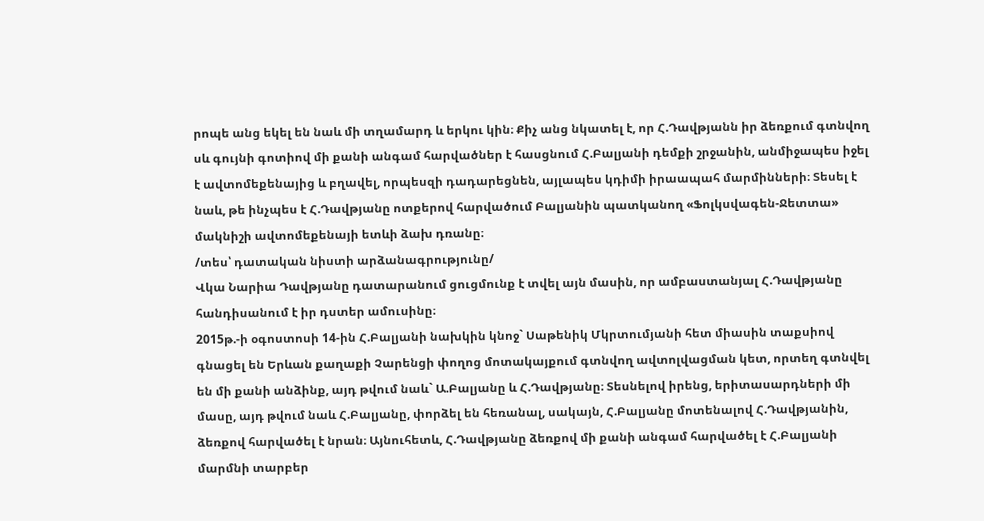րոպե անց եկել են նաև մի տղամարդ և երկու կին։ Քիչ անց նկատել է, որ Հ.Դավթյանն իր ձեռքում գտնվող սև գույնի գոտիով մի քանի անգամ հարվածներ է հասցնում Հ.Բալյանի դեմքի շրջանին, անմիջապես իջել է ավտոմեքենայից և բղավել, որպեսզի դադարեցնեն, այլապես կդիմի իրաապահ մարմինների։ Տեսել է նաև, թե ինչպես է Հ.Դավթյանը ոտքերով հարվածում Բալյանին պատկանող «Ֆոլկսվագեն-Ջետտա» մակնիշի ավտոմեքենայի ետևի ձախ դռանը։
/տես՝ դատական նիստի արձանագրությունը/
Վկա Նարիա Դավթյանը դատարանում ցուցմունք է տվել այն մասին, որ ամբաստանյալ Հ.Դավթյանը հանդիսանում է իր դստեր ամուսինը։
2015թ.-ի օգոստոսի 14-ին Հ.Բալյանի նախկին կնոջ` Սաթենիկ Մկրտումյանի հետ միասին տաքսիով գնացել են Երևան քաղաքի Չարենցի փողոց մոտակայքում գտնվող ավտոլվացման կետ, որտեղ գտնվել են մի քանի անձինք, այդ թվում նաև` Ա.Բալյանը և Հ.Դավթյանը։ Տեսնելով իրենց, երիտասարդների մի մասը, այդ թվում նաև Հ.Բալյանը, փորձել են հեռանալ, սակայն, Հ.Բալյանը մոտենալով Հ.Դավթյանին, ձեռքով հարվածել է նրան։ Այնուհետև, Հ.Դավթյանը ձեռքով մի քանի անգամ հարվածել է Հ.Բալյանի մարմնի տարբեր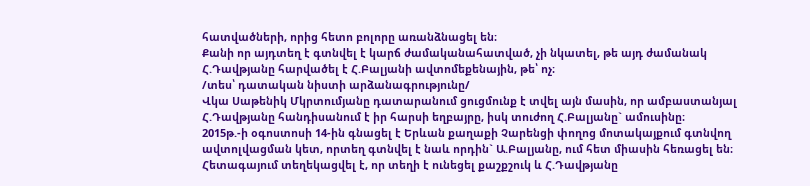հատվածների, որից հետո բոլորը առանձնացել են։
Քանի որ այդտեղ է գտնվել է կարճ ժամականահատված, չի նկատել, թե այդ ժամանակ Հ.Դավթյանը հարվածել է Հ.Բալյանի ավտոմեքենային, թե՝ ոչ։
/տես՝ դատական նիստի արձանագրությունը/
Վկա Սաթենիկ Մկրտումյանը դատարանում ցուցմունք է տվել այն մասին, որ ամբաստանյալ Հ.Դավթյանը հանդիսանում է իր հարսի եղբայրը, իսկ տուժող Հ.Բալյանը` ամուսինը։
2015թ.-ի օգոստոսի 14-ին գնացել է Երևան քաղաքի Չարենցի փողոց մոտակայքում գտնվող ավտոլվացման կետ, որտեղ գտնվել է նաև որդին` Ա.Բալյանը, ում հետ միասին հեռացել են։ Հետագայում տեղեկացվել է, որ տեղի է ունեցել քաշքշուկ և Հ.Դավթյանը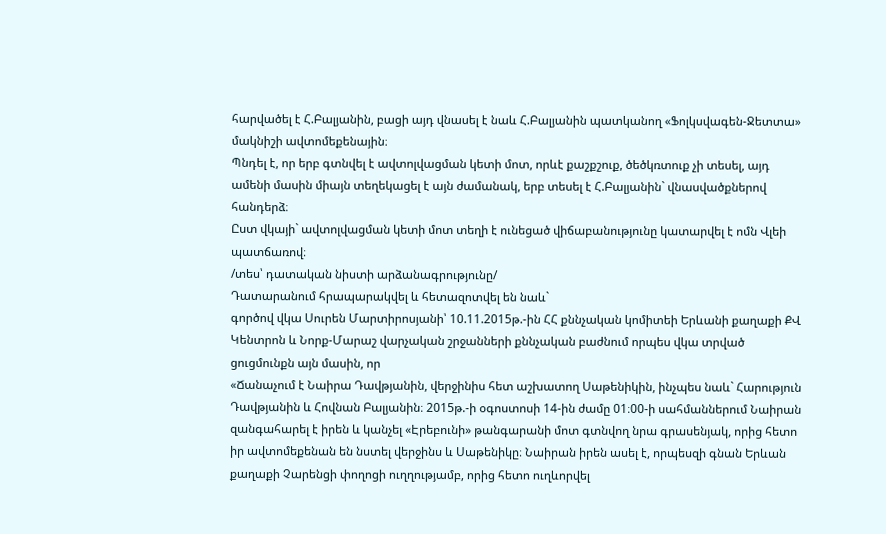հարվածել է Հ.Բալյանին, բացի այդ վնասել է նաև Հ.Բալյանին պատկանող «Ֆոլկսվագեն-Ջետտա» մակնիշի ավտոմեքենային։
Պնդել է, որ երբ գտնվել է ավտոլվացման կետի մոտ, որևէ քաշքշուք, ծեծկռտուք չի տեսել, այդ ամենի մասին միայն տեղեկացել է այն ժամանակ, երբ տեսել է Հ.Բալյանին` վնասվածքներով հանդերձ։
Ըստ վկայի` ավտոլվացման կետի մոտ տեղի է ունեցած վիճաբանությունը կատարվել է ոմն Վլեի պատճառով։
/տես՝ դատական նիստի արձանագրությունը/
Դատարանում հրապարակվել և հետազոտվել են նաև`
գործով վկա Սուրեն Մարտիրոսյանի՝ 10.11.2015թ.-ին ՀՀ քննչական կոմիտեի Երևանի քաղաքի ՔՎ Կենտրոն և Նորք-Մարաշ վարչական շրջանների քննչական բաժնում որպես վկա տրված ցուցմունքն այն մասին, որ
«Ճանաչում է Նաիրա Դավթյանին, վերջինիս հետ աշխատող Սաթենիկին, ինչպես նաև` Հարություն Դավթյանին և Հովնան Բալյանին։ 2015թ.-ի օգոստոսի 14-ին ժամը 01։00-ի սահմաններում Նաիրան զանգահարել է իրեն և կանչել «Էրեբունի» թանգարանի մոտ գտնվող նրա գրասենյակ, որից հետո իր ավտոմեքենան են նստել վերջինս և Սաթենիկը։ Նաիրան իրեն ասել է, որպեսզի գնան Երևան քաղաքի Չարենցի փողոցի ուղղությամբ, որից հետո ուղևորվել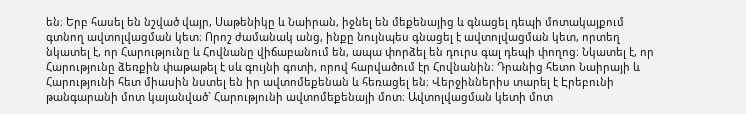են։ Երբ հասել են նշված վայր, Սաթենիկը և Նաիրան, իջնել են մեքենայից և գնացել դեպի մոտակայքում գտնող ավտոլվացման կետ։ Որոշ ժամանակ անց, ինքը նույնպես գնացել է ավտոլվացման կետ, որտեղ նկատել է, որ Հարությունը և Հովնանը վիճաբանում են, ապա փորձել են դուրս գալ դեպի փողոց։ Նկատել է, որ Հարությունը ձեռքին փաթաթել է սև գույնի գոտի, որով հարվածում էր Հովնանին։ Դրանից հետո Նաիրայի և Հարությունի հետ միասին նստել են իր ավտոմեքենան և հեռացել են։ Վերջիններիս տարել է Էրեբունի թանգարանի մոտ կայանված` Հարությունի ավտոմեքենայի մոտ։ Ավտոլվացման կետի մոտ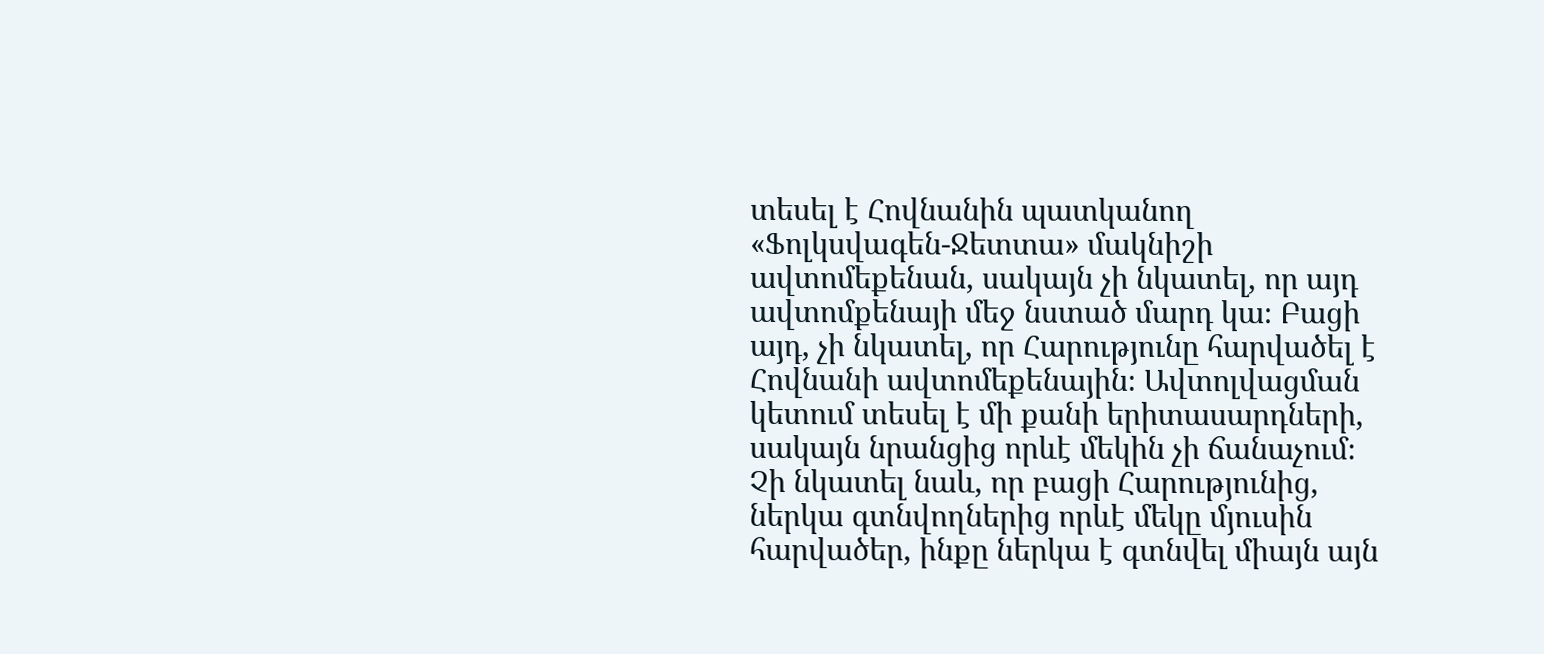տեսել է Հովնանին պատկանող «Ֆոլկսվագեն-Ջետտա» մակնիշի ավտոմեքենան, սակայն չի նկատել, որ այդ ավտոմքենայի մեջ նստած մարդ կա։ Բացի այդ, չի նկատել, որ Հարությունը հարվածել է Հովնանի ավտոմեքենային։ Ավտոլվացման կետում տեսել է մի քանի երիտասարդների, սակայն նրանցից որևէ մեկին չի ճանաչում։ Չի նկատել նաև, որ բացի Հարությունից, ներկա գտնվողներից որևէ մեկը մյուսին հարվածեր, ինքը ներկա է գտնվել միայն այն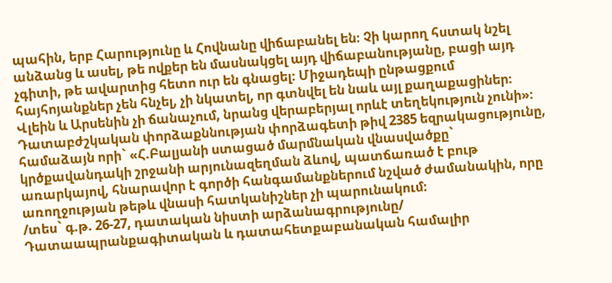պահին, երբ Հարությունը և Հովնանը վիճաբանել են։ Չի կարող հստակ նշել անձանց և ասել, թե ովքեր են մասնակցել այդ վիճաբանությանը, բացի այդ չգիտի, թե ավարտից հետո ուր են գնացել։ Միջադեպի ընթացքում հայհոյանքներ չեն հնչել, չի նկատել, որ գտնվել են նաև այլ քաղաքացիներ։ Վլեին և Արսենին չի ճանաչում, նրանց վերաբերյալ որևէ տեղեկություն չունի»։
Դատաբժշկական փորձաքննության փորձագետի թիվ 2385 եզրակացությունը, համաձայն որի` «Հ.Բալյանի ստացած մարմնական վնասվածքը` կրծքավանդակի շրջանի արյունազեղման ձևով, պատճառած է բութ առարկայով, հնարավոր է գործի հանգամանքներում նշված ժամանակին, որը առողջության թեթև վնասի հատկանիշներ չի պարունակում։
/տես` գ.թ. 26-27, դատական նիստի արձանագրությունը/
Դատաապրանքագիտական և դատահետքաբանական համալիր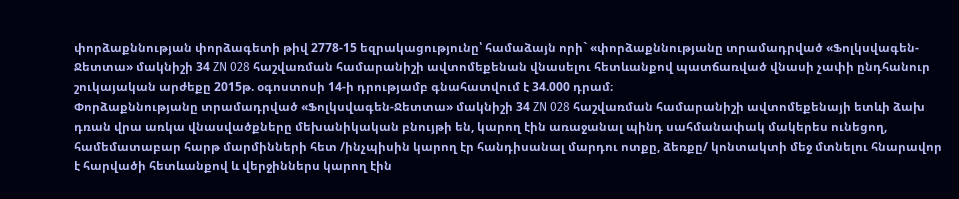փորձաքննության փորձագետի թիվ 2778-15 եզրակացությունը՝ համաձայն որի` «փորձաքննությանը տրամադրված «Ֆոլկսվագեն-Ջետտա» մակնիշի 34 ZN 028 հաշվառման համարանիշի ավտոմեքենան վնասելու հետևանքով պատճառված վնասի չափի ընդհանուր շուկայական արժեքը 2015թ. օգոստոսի 14-ի դրությամբ գնահատվում է 34.000 դրամ։
Փորձաքննությանը տրամադրված «Ֆոլկսվագեն-Ջետտա» մակնիշի 34 ZN 028 հաշվառման համարանիշի ավտոմեքենայի ետևի ձախ դռան վրա առկա վնասվածքները մեխանիկական բնույթի են, կարող էին առաջանալ պինդ սահմանափակ մակերես ունեցող, համեմատաբար հարթ մարմինների հետ /ինչպիսին կարող էր հանդիսանալ մարդու ոտքը, ձեռքը/ կոնտակտի մեջ մտնելու հնարավոր է հարվածի հետևանքով և վերջիններս կարող էին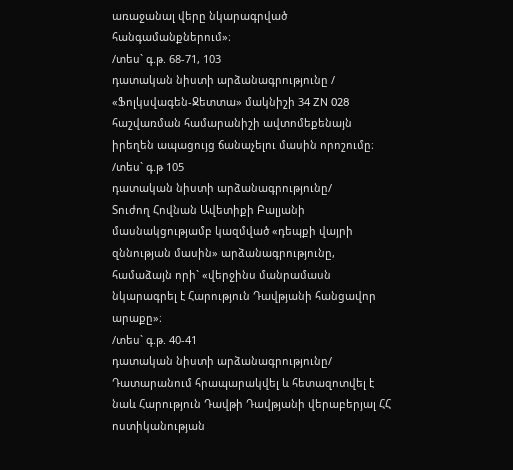առաջանալ վերը նկարագրված հանգամանքներում»։
/տես` գ.թ. 68-71, 103
դատական նիստի արձանագրությունը /
«Ֆոլկսվագեն-Ջետտա» մակնիշի 34 ZN 028 հաշվառման համարանիշի ավտոմեքենայն իրեղեն ապացույց ճանաչելու մասին որոշումը։
/տես` գ.թ 105
դատական նիստի արձանագրությունը/
Տուժող Հովնան Ավետիքի Բալյանի մասնակցությամբ կազմված «դեպքի վայրի զննության մասին» արձանագրությունը, համաձայն որի` «վերջինս մանրամասն նկարագրել է Հարություն Դավթյանի հանցավոր արաքը»։
/տես` գ.թ. 40-41
դատական նիստի արձանագրությունը/
Դատարանում հրապարակվել և հետազոտվել է նաև Հարություն Դավթի Դավթյանի վերաբերյալ ՀՀ ոստիկանության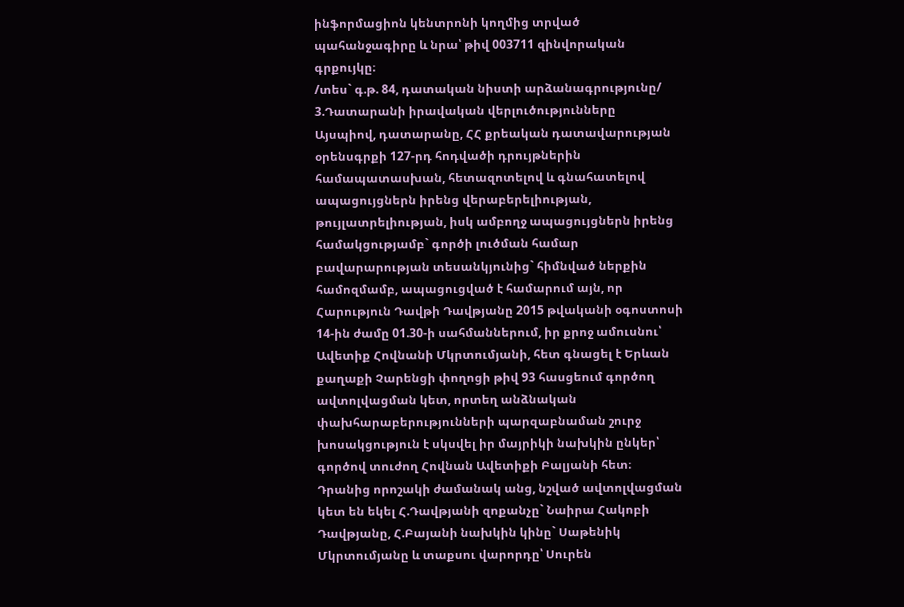ինֆորմացիոն կենտրոնի կողմից տրված պահանջագիրը և նրա՝ թիվ 003711 զինվորական գրքույկը։
/տես` գ.թ. 84, դատական նիստի արձանագրությունը/
3.Դատարանի իրավական վերլուծությունները
Այսպիով, դատարանը, ՀՀ քրեական դատավարության օրենսգրքի 127-րդ հոդվածի դրույթներին համապատասխան, հետազոտելով և գնահատելով ապացույցներն իրենց վերաբերելիության, թույլատրելիության, իսկ ամբողջ ապացույցներն իրենց համակցությամբ` գործի լուծման համար բավարարության տեսանկյունից` հիմնված ներքին համոզմամբ, ապացուցված է համարում այն, որ Հարություն Դավթի Դավթյանը 2015 թվականի օգոստոսի 14-ին ժամը 01.30-ի սահմաններում, իր քրոջ ամուսնու՝ Ավետիք Հովնանի Մկրտումյանի, հետ գնացել է Երևան քաղաքի Չարենցի փողոցի թիվ 93 հասցեում գործող ավտոլվացման կետ, որտեղ անձնական փախհարաբերությունների պարզաբնաման շուրջ խոսակցություն է սկսվել իր մայրիկի նախկին ընկեր՝ գործով տուժող Հովնան Ավետիքի Բալյանի հետ։ Դրանից որոշակի ժամանակ անց, նշված ավտոլվացման կետ են եկել Հ.Դավթյանի զոքանչը` Նաիրա Հակոբի Դավթյանը, Հ.Բայանի նախկին կինը` Սաթենիկ Մկրտումյանը և տաքսու վարորդը՝ Սուրեն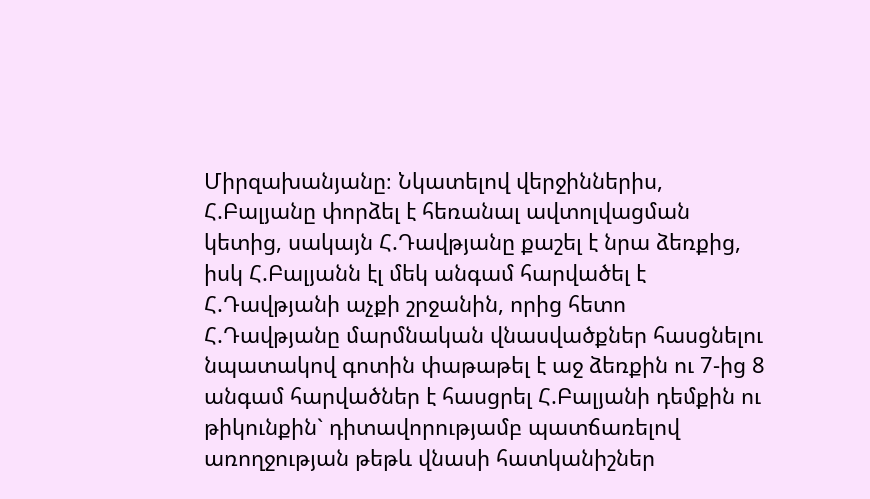Միրզախանյանը։ Նկատելով վերջիններիս, Հ.Բալյանը փորձել է հեռանալ ավտոլվացման կետից, սակայն Հ.Դավթյանը քաշել է նրա ձեռքից, իսկ Հ.Բալյանն էլ մեկ անգամ հարվածել է Հ.Դավթյանի աչքի շրջանին, որից հետո Հ.Դավթյանը մարմնական վնասվածքներ հասցնելու նպատակով գոտին փաթաթել է աջ ձեռքին ու 7-ից 8 անգամ հարվածներ է հասցրել Հ.Բալյանի դեմքին ու թիկունքին` դիտավորությամբ պատճառելով առողջության թեթև վնասի հատկանիշներ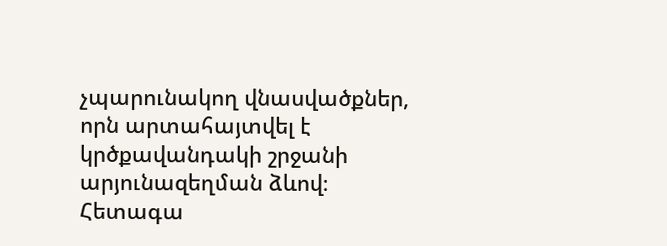չպարունակող վնասվածքներ, որն արտահայտվել է կրծքավանդակի շրջանի արյունազեղման ձևով։ Հետագա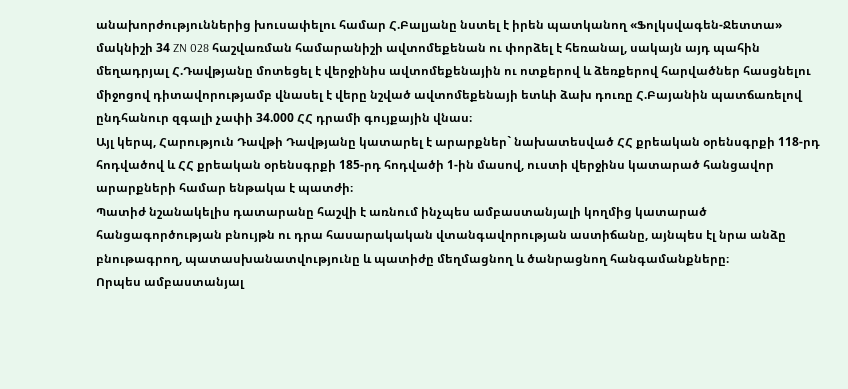անախորժություններից խուսափելու համար Հ.Բալյանը նստել է իրեն պատկանող «Ֆոլկսվագեն-Ջետտա» մակնիշի 34 ZN 028 հաշվառման համարանիշի ավտոմեքենան ու փորձել է հեռանալ, սակայն այդ պահին մեղադրյալ Հ.Դավթյանը մոտեցել է վերջինիս ավտոմեքենային ու ոտքերով և ձեռքերով հարվածներ հասցնելու միջոցով դիտավորությամբ վնասել է վերը նշված ավտոմեքենայի ետևի ձախ դուռը Հ.Բայանին պատճառելով ընդհանուր զգալի չափի 34.000 ՀՀ դրամի գույքային վնաս։
Այլ կերպ, Հարություն Դավթի Դավթյանը կատարել է արարքներ` նախատեսված ՀՀ քրեական օրենսգրքի 118-րդ հոդվածով և ՀՀ քրեական օրենսգրքի 185-րդ հոդվածի 1-ին մասով, ուստի վերջինս կատարած հանցավոր արարքների համար ենթակա է պատժի։
Պատիժ նշանակելիս դատարանը հաշվի է առնում ինչպես ամբաստանյալի կողմից կատարած հանցագործության բնույթն ու դրա հասարակական վտանգավորության աստիճանը, այնպես էլ նրա անձը բնութագրող, պատասխանատվությունը և պատիժը մեղմացնող և ծանրացնող հանգամանքները։
Որպես ամբաստանյալ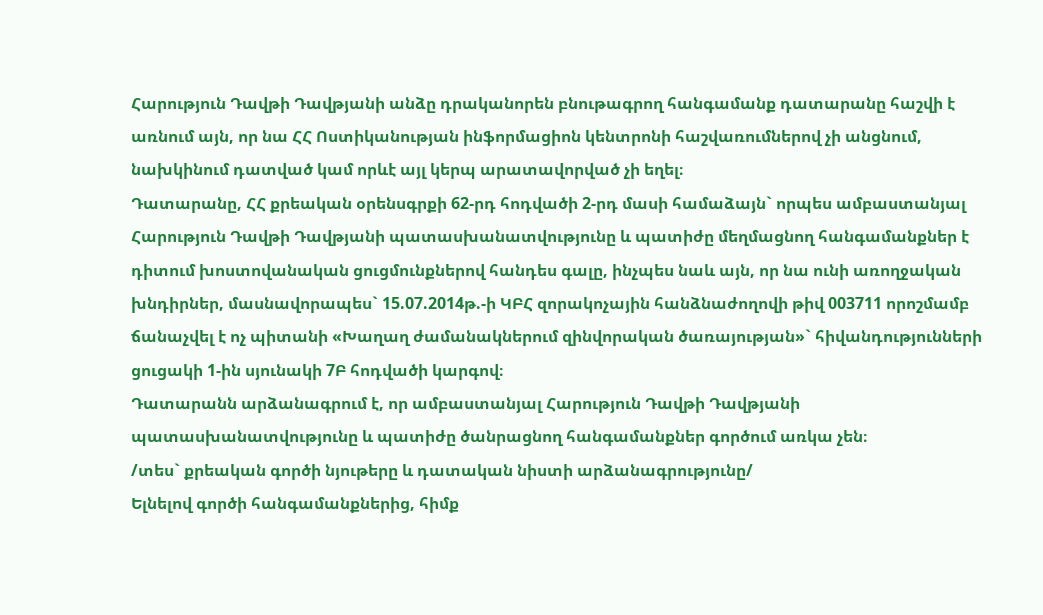Հարություն Դավթի Դավթյանի անձը դրականորեն բնութագրող հանգամանք դատարանը հաշվի է առնում այն, որ նա ՀՀ Ոստիկանության ինֆորմացիոն կենտրոնի հաշվառումներով չի անցնում, նախկինում դատված կամ որևէ այլ կերպ արատավորված չի եղել։
Դատարանը, ՀՀ քրեական օրենսգրքի 62-րդ հոդվածի 2-րդ մասի համաձայն` որպես ամբաստանյալ Հարություն Դավթի Դավթյանի պատասխանատվությունը և պատիժը մեղմացնող հանգամանքներ է դիտում խոստովանական ցուցմունքներով հանդես գալը, ինչպես նաև այն, որ նա ունի առողջական խնդիրներ, մասնավորապես` 15.07.2014թ.-ի ԿԲՀ զորակոչային հանձնաժողովի թիվ 003711 որոշմամբ ճանաչվել է ոչ պիտանի «Խաղաղ ժամանակներում զինվորական ծառայության»` հիվանդությունների ցուցակի 1-ին սյունակի 7Բ հոդվածի կարգով։
Դատարանն արձանագրում է, որ ամբաստանյալ Հարություն Դավթի Դավթյանի պատասխանատվությունը և պատիժը ծանրացնող հանգամանքներ գործում առկա չեն։
/տես` քրեական գործի նյութերը և դատական նիստի արձանագրությունը/
Ելնելով գործի հանգամանքներից, հիմք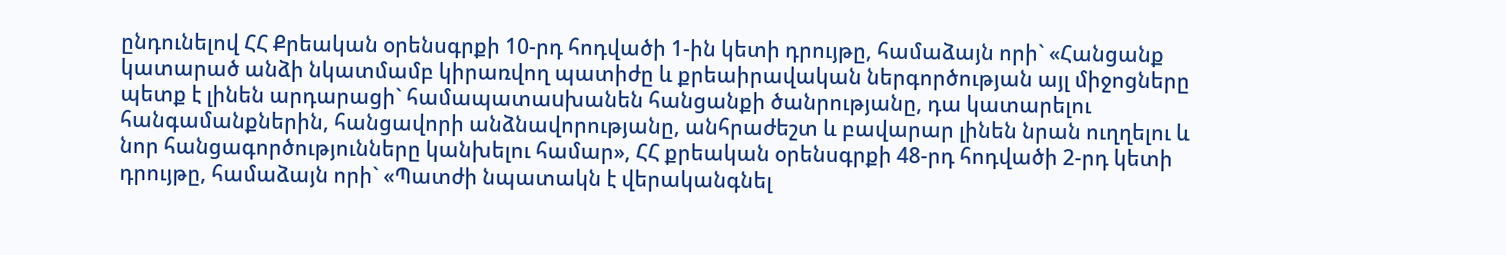ընդունելով ՀՀ Քրեական օրենսգրքի 10-րդ հոդվածի 1-ին կետի դրույթը, համաձայն որի` «Հանցանք կատարած անձի նկատմամբ կիրառվող պատիժը և քրեաիրավական ներգործության այլ միջոցները պետք է լինեն արդարացի` համապատաuխանեն հանցանքի ծանրությանը, դա կատարելու հանգամանքներին, հանցավորի անձնավորությանը, անհրաժեշտ և բավարար լինեն նրան ուղղելու և նոր հանցագործությունները կանխելու համար», ՀՀ քրեական օրենսգրքի 48-րդ հոդվածի 2-րդ կետի դրույթը, համաձայն որի` «Պատժի նպատակն է վերականգնել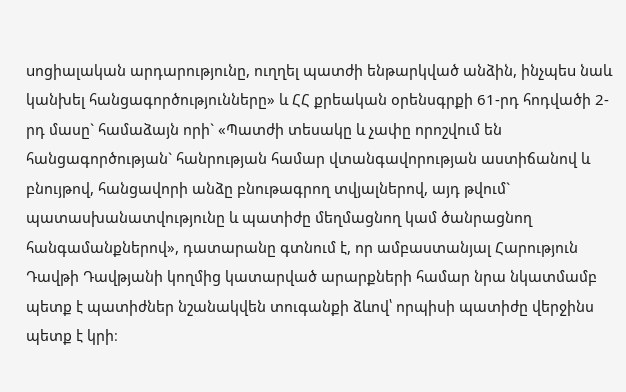uոցիալական արդարությունը, ուղղել պատժի ենթարկված անձին, ինչպեu նաև կանխել հանցագործությունները» և ՀՀ քրեական օրենսգրքի 61-րդ հոդվածի 2-րդ մասը` համաձայն որի` «Պատժի տեսակը և չափը որոշվում են հանցագործության` հանրության համար վտանգավորության աստիճանով և բնույթով, հանցավորի անձը բնութագրող տվյալներով, այդ թվում` պատասխանատվությունը և պատիժը մեղմացնող կամ ծանրացնող հանգամանքներով», դատարանը գտնում է, որ ամբաստանյալ Հարություն Դավթի Դավթյանի կողմից կատարված արարքների համար նրա նկատմամբ պետք է պատիժներ նշանակվեն տուգանքի ձևով՝ որպիսի պատիժը վերջինս պետք է կրի։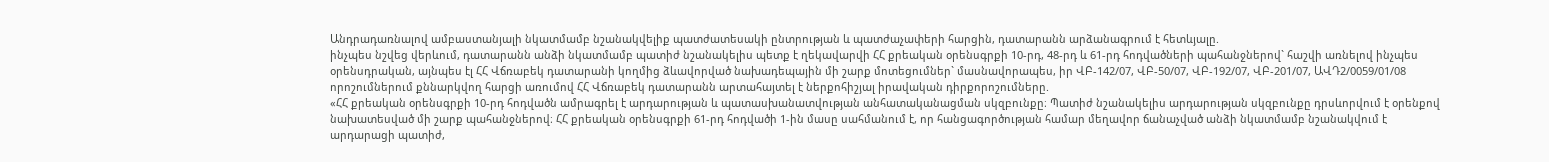Անդրադառնալով ամբաստանյալի նկատմամբ նշանակվելիք պատժատեսակի ընտրության և պատժաչափերի հարցին, դատարանն արձանագրում է հետևյալը.
ինչպես նշվեց վերևում, դատարանն անձի նկատմամբ պատիժ նշանակելիս պետք է ղեկավարվի ՀՀ քրեական օրենսգրքի 10-րդ, 48-րդ և 61-րդ հոդվածների պահանջներով` հաշվի առնելով ինչպես օրենսդրական, այնպես էլ ՀՀ Վճռաբեկ դատարանի կողմից ձևավորված նախադեպային մի շարք մոտեցումներ` մասնավորապես, իր ՎԲ-142/07, ՎԲ-50/07, ՎԲ-192/07, ՎԲ-201/07, ԱՎԴ2/0059/01/08 որոշումներում քննարկվող հարցի առումով ՀՀ Վճռաբեկ դատարանն արտահայտել է ներքոհիշյալ իրավական դիրքորոշումները.
«ՀՀ քրեական օրենսգրքի 10-րդ հոդվածն ամրագրել է արդարության և պատասխանատվության անհատականացման սկզբունքը։ Պատիժ նշանակելիս արդարության սկզբունքը դրսևորվում է օրենքով նախատեսված մի շարք պահանջներով։ ՀՀ քրեական օրենսգրքի 61-րդ հոդվածի 1-ին մասը սահմանում է, որ հանցագործության համար մեղավոր ճանաչված անձի նկատմամբ նշանակվում է արդարացի պատիժ,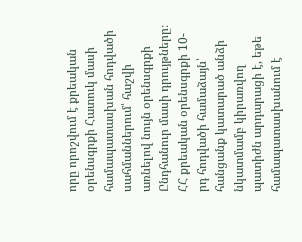որը որոշվում է քրեական օրենսգրքի Հատուկ մասի համապատասխան հոդվածի սահմաններում՝ հաշվի առնելով նույն օրենսգրքի Ընդհանուր մասի դրույթները։
ՀՀ քրեական օրենսգրքի 10-րդ հոդվածի համաձայն՝ հանցանք կատարած անձի նկատմամբ կիրառվող պատիժն արդարացի է, եթե համապատասխանում է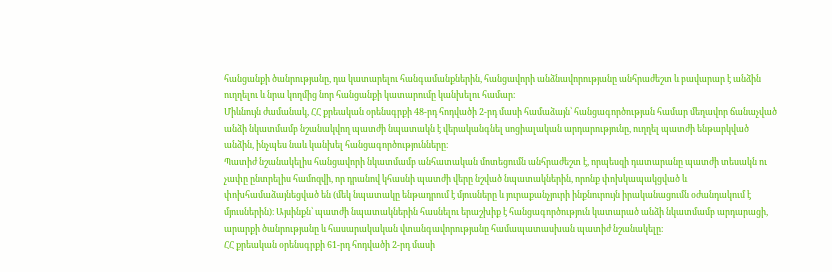հանցանքի ծանրությանը, դա կատարելու հանգամանքներին, հանցավորի անձնավորությանը անհրաժեշտ և բավարար է անձին ուղղելու և նրա կողմից նոր հանցանքի կատարումը կանխելու համար։
Միևնույն ժամանակ, ՀՀ քրեական օրենսգրքի 48-րդ հոդվածի 2-րդ մասի համաձայն՝ հանցագործության համար մեղավոր ճանաչված անձի նկատմամբ նշանակվող պատժի նպատակն է վերականգնել սոցիալական արդարությունը, ուղղել պատժի ենթարկված անձին, ինչպես նաև կանխել հանցագործությունները։
Պատիժ նշանակելիս հանցավորի նկատմամբ անհատական մոտեցումն անհրաժեշտ է, որպեսզի դատարանը պատժի տեսակն ու չափը ընտրելիս համոզվի, որ դրանով կհասնի պատժի վերը նշված նպատակներին, որոնք փոխկապակցված և փոխհամաձայնեցված են (մեկ նպատակը ենթադրում է մյուսները և յուրաքանչյուրի ինքնուրույն իրականացումն օժանդակում է մյուսներին)։ Այսինքն՝ պատժի նպատակներին հասնելու երաշխիք է հանցագործություն կատարած անձի նկատմամբ արդարացի, արարքի ծանրությանը և հասարակական վտանգավորությանը համապատասխան պատիժ նշանակելը։
ՀՀ քրեական օրենսգրքի 61-րդ հոդվածի 2-րդ մասի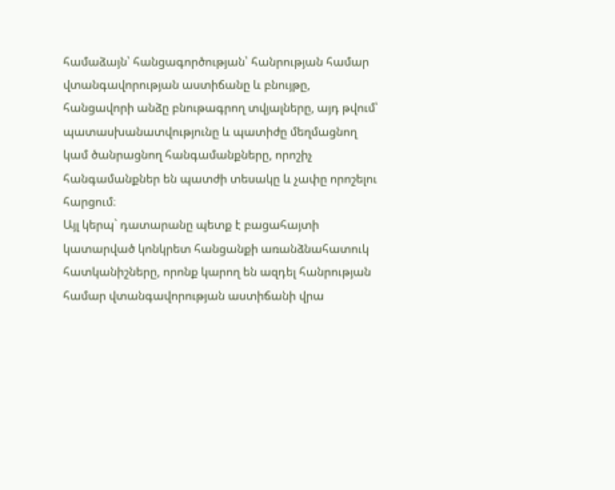համաձայն՝ հանցագործության՝ հանրության համար վտանգավորության աստիճանը և բնույթը, հանցավորի անձը բնութագրող տվյալները, այդ թվում՝ պատասխանատվությունը և պատիժը մեղմացնող կամ ծանրացնող հանգամանքները, որոշիչ հանգամանքներ են պատժի տեսակը և չափը որոշելու հարցում։
Այլ կերպ` դատարանը պետք է բացահայտի կատարված կոնկրետ հանցանքի առանձնահատուկ հատկանիշները, որոնք կարող են ազդել հանրության համար վտանգավորության աստիճանի վրա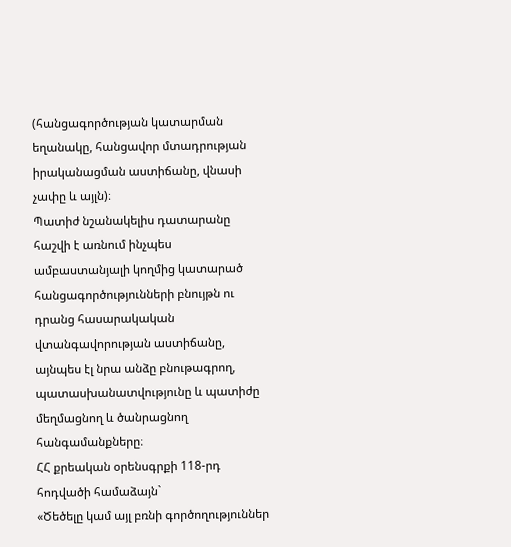(հանցագործության կատարման եղանակը, հանցավոր մտադրության իրականացման աստիճանը, վնասի չափը և այլն)։
Պատիժ նշանակելիս դատարանը հաշվի է առնում ինչպես ամբաստանյալի կողմից կատարած հանցագործությունների բնույթն ու դրանց հասարակական վտանգավորության աստիճանը, այնպես էլ նրա անձը բնութագրող, պատասխանատվությունը և պատիժը մեղմացնող և ծանրացնող հանգամանքները։
ՀՀ քրեական օրենսգրքի 118-րդ հոդվածի համաձայն`
«Ծեծելը կամ այլ բռնի գործողություններ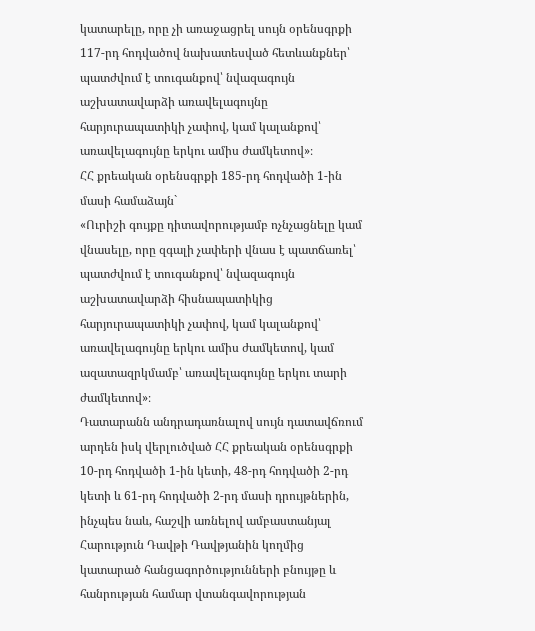կատարելը, որը չի առաջացրել սույն օրենսգրքի 117-րդ հոդվածով նախատեսված հետևանքներ՝ պատժվում է տուգանքով՝ նվազագույն աշխատավարձի առավելագույնը հարյուրապատիկի չափով, կամ կալանքով՝ առավելագույնը երկու ամիս ժամկետով»։
ՀՀ քրեական օրենսգրքի 185-րդ հոդվածի 1-ին մասի համաձայն`
«Ուրիշի գույքը դիտավորությամբ ոչնչացնելը կամ վնասելը, որը զգալի չափերի վնաս է պատճառել՝ պատժվում է տուգանքով՝ նվազագույն աշխատավարձի հիսնապատիկից հարյուրապատիկի չափով, կամ կալանքով՝ առավելագույնը երկու ամիս ժամկետով, կամ ազատազրկմամբ՝ առավելագույնը երկու տարի ժամկետով»։
Դատարանն անդրադառնալով սույն դատավճռում արդեն իսկ վերլուծված ՀՀ քրեական օրենսգրքի 10-րդ հոդվածի 1-ին կետի, 48-րդ հոդվածի 2-րդ կետի և 61-րդ հոդվածի 2-րդ մասի դրույթներին, ինչպես նաև, հաշվի առնելով ամբաստանյալ Հարություն Դավթի Դավթյանին կողմից կատարած հանցագործությունների բնույթը և հանրության համար վտանգավորության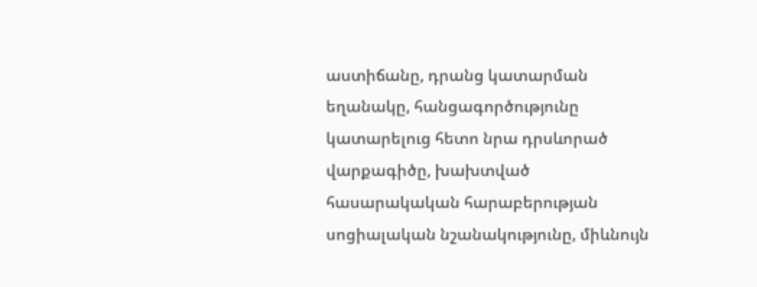աստիճանը, դրանց կատարման եղանակը, հանցագործությունը կատարելուց հետո նրա դրսևորած վարքագիծը, խախտված հասարակական հարաբերության սոցիալական նշանակությունը, միևնույն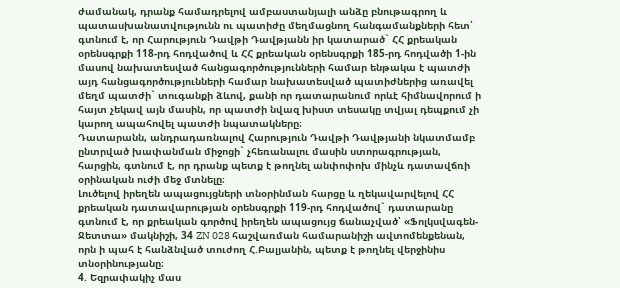ժամանակ, դրանք համադրելով ամբաստանյալի անձը բնութագրող և պատասխանատվությունն ու պատիժը մեղմացնող հանգամանքների հետ՝ գտնում է, որ Հարություն Դավթի Դավթյանն իր կատարած` ՀՀ քրեական օրենսգրքի 118-րդ հոդվածով և ՀՀ քրեական օրենսգրքի 185-րդ հոդվածի 1-ին մասով նախատեսված հանցագործությունների համար ենթակա է պատժի այդ հանցագործությունների համար նախատեսված պատիժներից առավել մեղմ պատժի` տուգանքի ձևով, քանի որ դատարանում որևէ հիմնավորում ի հայտ չեկավ այն մասին, որ պատժի նվազ խիստ տեսակը տվյալ դեպքում չի կարող ապահովել պատժի նպատակները։
Դատարանն, անդրադառնալով Հարություն Դավթի Դավթյանի նկատմամբ ընտրված խափանման միջոցի` չհեռանալու մասին ստորագրության, հարցին, գտնում է, որ դրանք պետք է թողնել անփոփոխ մինչև դատավճռի օրինական ուժի մեջ մտնելը։
Լուծելով իրեղեն ապացույցների տնօրինման հարցը և ղեկավարվելով ՀՀ քրեական դատավարության օրենսգրքի 119-րդ հոդվածով` դատարանը գտնում է, որ քրեական գործով իրեղեն ապացույց ճանաչված՝ «Ֆոլկսվագեն-Ջետտա» մակնիշի, 34 ZN 028 հաշվառման համարանիշի ավտոմենքենան, որն ի պահ է հանձնված տուժող Հ.Բալյանին, պետք է թողնել վերջինիս տնօրինությանը։
4. Եզրափակիչ մաս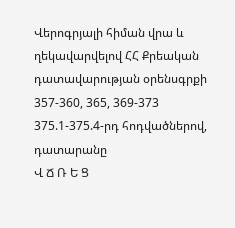Վերոգրյալի հիման վրա և ղեկավարվելով ՀՀ Քրեական դատավարության օրենսգրքի 357-360, 365, 369-373 375.1-375.4-րդ հոդվածներով, դատարանը
Վ Ճ Ռ Ե Ց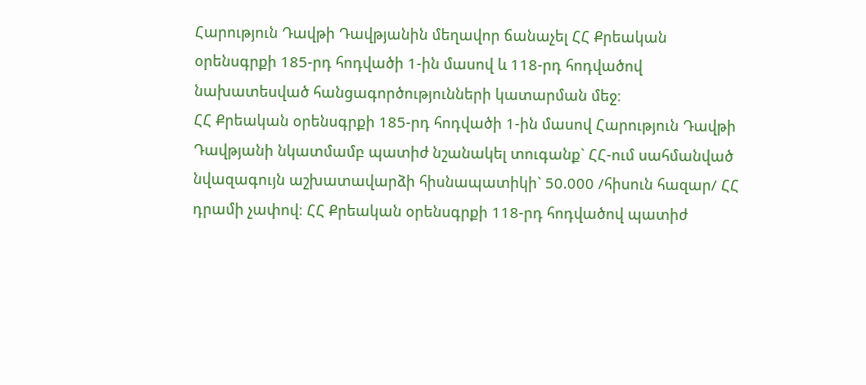Հարություն Դավթի Դավթյանին մեղավոր ճանաչել ՀՀ Քրեական օրենսգրքի 185-րդ հոդվածի 1-ին մասով և 118-րդ հոդվածով նախատեսված հանցագործությունների կատարման մեջ։
ՀՀ Քրեական օրենսգրքի 185-րդ հոդվածի 1-ին մասով Հարություն Դավթի Դավթյանի նկատմամբ պատիժ նշանակել տուգանք` ՀՀ-ում սահմանված նվազագույն աշխատավարձի հիսնապատիկի` 50.000 /հիսուն հազար/ ՀՀ դրամի չափով։ ՀՀ Քրեական օրենսգրքի 118-րդ հոդվածով պատիժ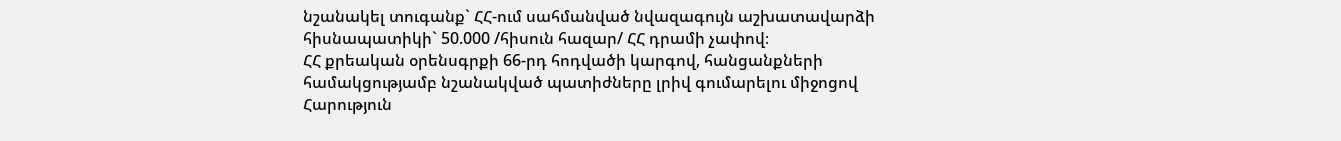նշանակել տուգանք` ՀՀ-ում սահմանված նվազագույն աշխատավարձի հիսնապատիկի` 50.000 /հիսուն հազար/ ՀՀ դրամի չափով։
ՀՀ քրեական օրենսգրքի 66-րդ հոդվածի կարգով, հանցանքների համակցությամբ նշանակված պատիժները լրիվ գումարելու միջոցով Հարություն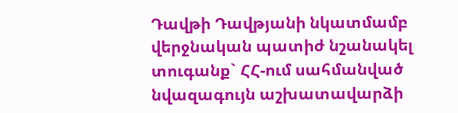Դավթի Դավթյանի նկատմամբ վերջնական պատիժ նշանակել տուգանք` ՀՀ-ում սահմանված նվազագույն աշխատավարձի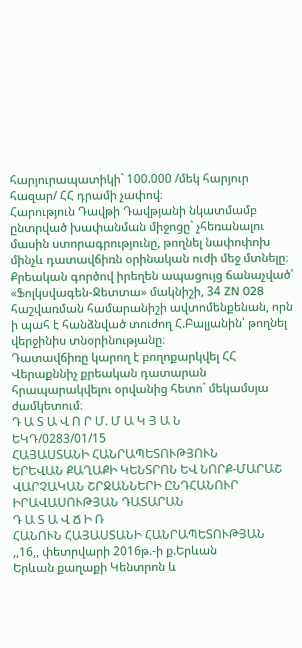հարյուրապատիկի` 100.000 /մեկ հարյուր հազար/ ՀՀ դրամի չափով։
Հարություն Դավթի Դավթյանի նկատմամբ ընտրված խափանման միջոցը` չհեռանալու մասին ստորագրությունը, թողնել նափոփոխ մինչև դատավճիռն օրինական ուժի մեջ մտնելը։
Քրեական գործով իրեղեն ապացույց ճանաչված՝ «Ֆոլկսվագեն-Ջետտա» մակնիշի, 34 ZN 028 հաշվառման համարանիշի ավտոմենքենան, որն ի պահ է հանձնված տուժող Հ.Բալյանին՝ թողնել վերջինիս տնօրինությանը։
Դատավճիռը կարող է բողոքարկվել ՀՀ Վերաքննիչ քրեական դատարան հրապարակվելու օրվանից հետո` մեկամսյա ժամկետում։
Դ Ա Տ Ա Վ Ո Ր Մ. Մ Ա Կ Յ Ա Ն
ԵԿԴ/0283/01/15
ՀԱՅԱՍՏԱՆԻ ՀԱՆՐԱՊԵՏՈՒԹՅՈՒՆ
ԵՐԵՎԱՆ ՔԱՂԱՔԻ ԿԵՆՏՐՈՆ ԵՎ ՆՈՐՔ-ՄԱՐԱՇ ՎԱՐՉԱԿԱՆ ՇՐՋԱՆՆԵՐԻ ԸՆԴՀԱՆՈՒՐ ԻՐԱՎԱՍՈՒԹՅԱՆ ԴԱՏԱՐԱՆ
Դ Ա Տ Ա Վ Ճ Ի Ռ
ՀԱՆՈՒՆ ՀԱՅԱՍՏԱՆԻ ՀԱՆՐԱՊԵՏՈՒԹՅԱՆ
,,16,, փետրվարի 2016թ.-ի ք.Երևան
Երևան քաղաքի Կենտրոն և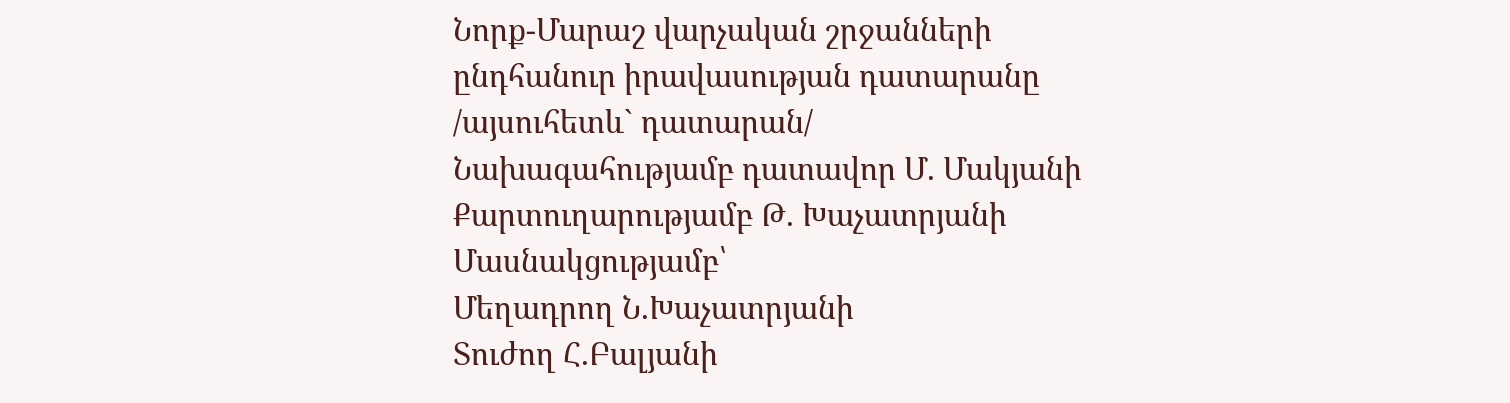Նորք-Մարաշ վարչական շրջանների ընդհանուր իրավասության դատարանը
/այսուհետև` դատարան/
Նախագահությամբ դատավոր Մ. Մակյանի
Քարտուղարությամբ Թ. Խաչատրյանի
Մասնակցությամբ՝
Մեղադրող Ն.Խաչատրյանի
Տուժող Հ.Բալյանի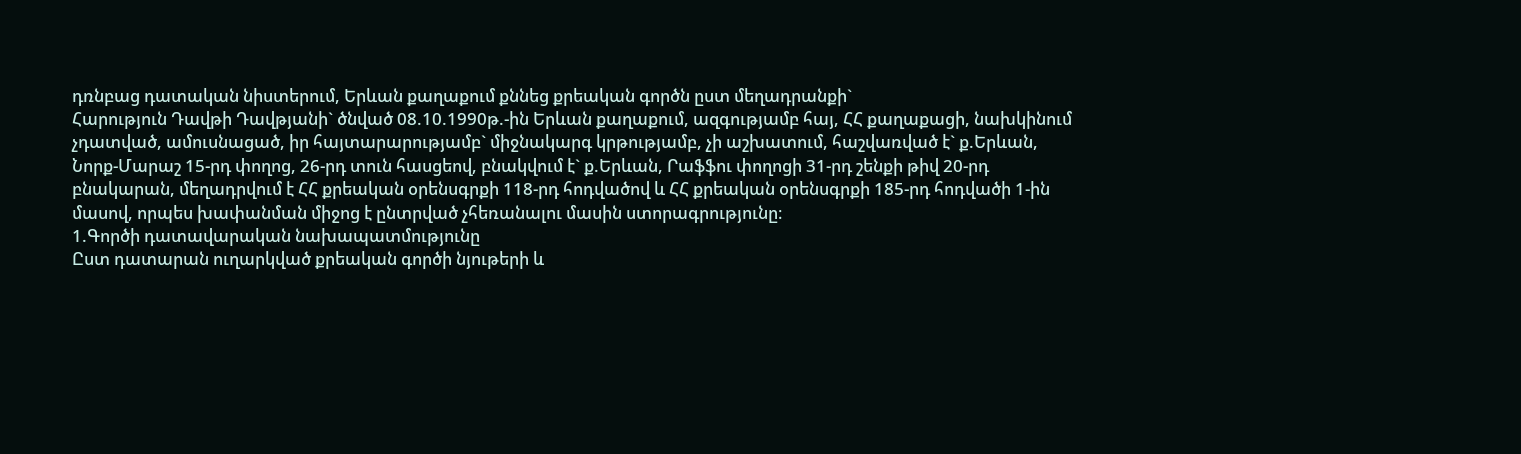դռնբաց դատական նիստերում, Երևան քաղաքում քննեց քրեական գործն ըստ մեղադրանքի`
Հարություն Դավթի Դավթյանի` ծնված 08.10.1990թ.-ին Երևան քաղաքում, ազգությամբ հայ, ՀՀ քաղաքացի, նախկինում չդատված, ամուսնացած, իր հայտարարությամբ` միջնակարգ կրթությամբ, չի աշխատում, հաշվառված է` ք.Երևան, Նորք-Մարաշ 15-րդ փողոց, 26-րդ տուն հասցեով, բնակվում է` ք.Երևան, Րաֆֆու փողոցի 31-րդ շենքի թիվ 20-րդ բնակարան, մեղադրվում է ՀՀ քրեական օրենսգրքի 118-րդ հոդվածով և ՀՀ քրեական օրենսգրքի 185-րդ հոդվածի 1-ին մասով, որպես խափանման միջոց է ընտրված չհեռանալու մասին ստորագրությունը։
1.Գործի դատավարական նախապատմությունը
Ըստ դատարան ուղարկված քրեական գործի նյութերի և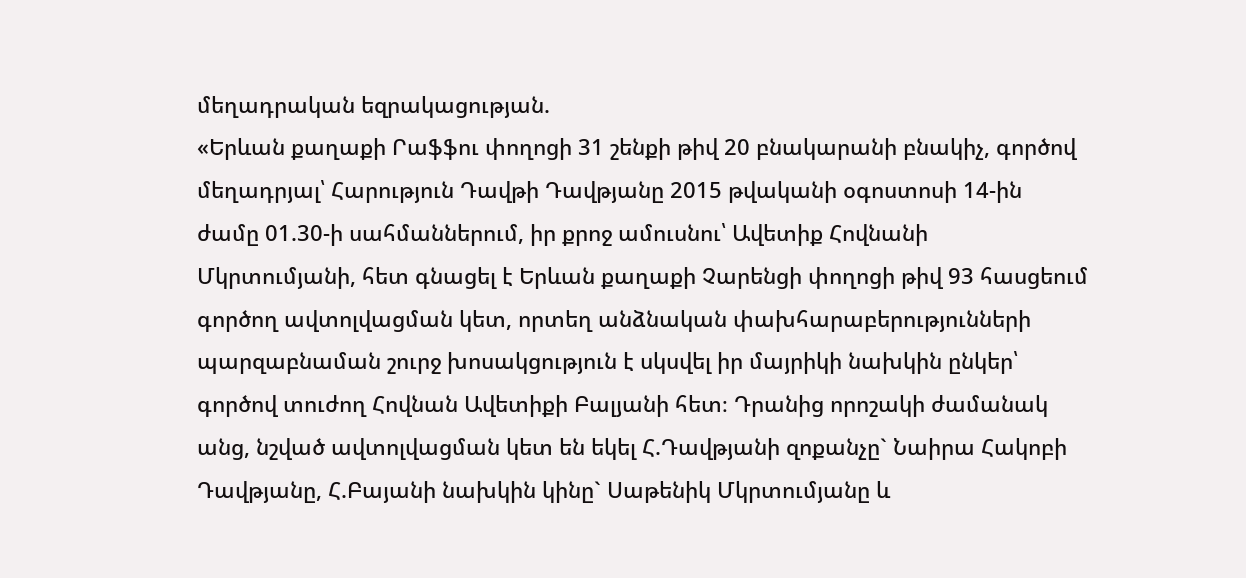մեղադրական եզրակացության.
«Երևան քաղաքի Րաֆֆու փողոցի 31 շենքի թիվ 20 բնակարանի բնակիչ, գործով մեղադրյալ՝ Հարություն Դավթի Դավթյանը 2015 թվականի օգոստոսի 14-ին ժամը 01.30-ի սահմաններում, իր քրոջ ամուսնու՝ Ավետիք Հովնանի Մկրտումյանի, հետ գնացել է Երևան քաղաքի Չարենցի փողոցի թիվ 93 հասցեում գործող ավտոլվացման կետ, որտեղ անձնական փախհարաբերությունների պարզաբնաման շուրջ խոսակցություն է սկսվել իր մայրիկի նախկին ընկեր՝ գործով տուժող Հովնան Ավետիքի Բալյանի հետ։ Դրանից որոշակի ժամանակ անց, նշված ավտոլվացման կետ են եկել Հ.Դավթյանի զոքանչը` Նաիրա Հակոբի Դավթյանը, Հ.Բայանի նախկին կինը` Սաթենիկ Մկրտումյանը և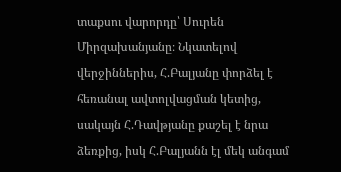տաքսու վարորդը՝ Սուրեն Միրզախանյանը։ Նկատելով վերջիններիս, Հ.Բալյանը փորձել է հեռանալ ավտոլվացման կետից, սակայն Հ.Դավթյանը քաշել է նրա ձեռքից, իսկ Հ.Բալյանն էլ մեկ անգամ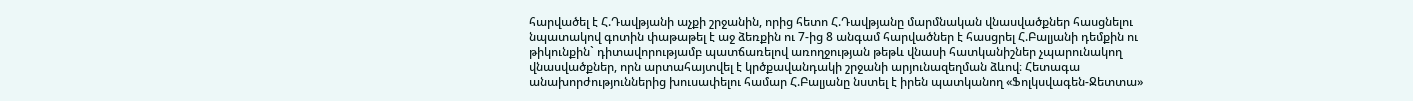հարվածել է Հ.Դավթյանի աչքի շրջանին, որից հետո Հ.Դավթյանը մարմնական վնասվածքներ հասցնելու նպատակով գոտին փաթաթել է աջ ձեռքին ու 7-ից 8 անգամ հարվածներ է հասցրել Հ.Բալյանի դեմքին ու թիկունքին` դիտավորությամբ պատճառելով առողջության թեթև վնասի հատկանիշներ չպարունակող վնասվածքներ, որն արտահայտվել է կրծքավանդակի շրջանի արյունազեղման ձևով։ Հետագա անախորժություններից խուսափելու համար Հ.Բալյանը նստել է իրեն պատկանող «Ֆոլկսվագեն-Ջետտա»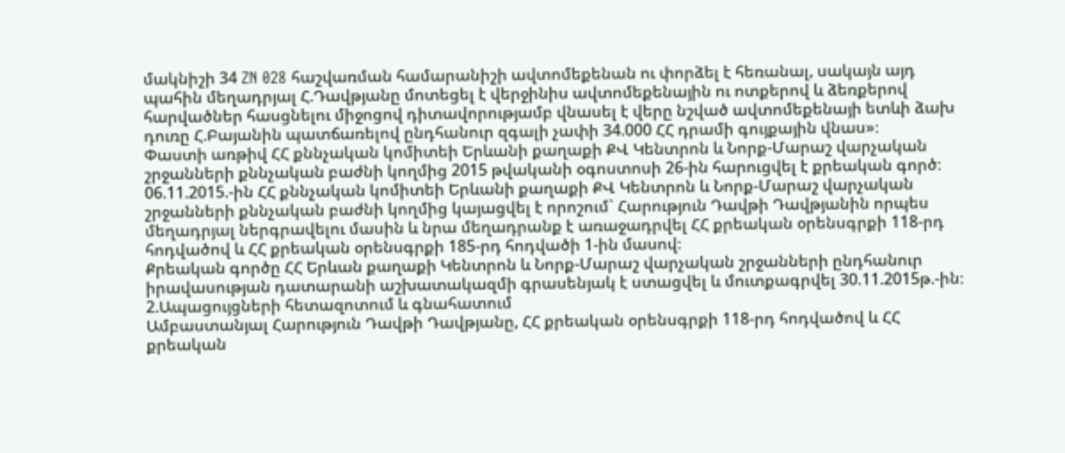մակնիշի 34 ZN 028 հաշվառման համարանիշի ավտոմեքենան ու փորձել է հեռանալ, սակայն այդ պահին մեղադրյալ Հ.Դավթյանը մոտեցել է վերջինիս ավտոմեքենային ու ոտքերով և ձեռքերով հարվածներ հասցնելու միջոցով դիտավորությամբ վնասել է վերը նշված ավտոմեքենայի ետևի ձախ դուռը Հ.Բայանին պատճառելով ընդհանուր զգալի չափի 34.000 ՀՀ դրամի գույքային վնաս»։
Փաստի առթիվ ՀՀ քննչական կոմիտեի Երևանի քաղաքի ՔՎ Կենտրոն և Նորք-Մարաշ վարչական շրջանների քննչական բաժնի կողմից 2015 թվականի օգոստոսի 26-ին հարուցվել է քրեական գործ։
06.11.2015.-ին ՀՀ քննչական կոմիտեի Երևանի քաղաքի ՔՎ Կենտրոն և Նորք-Մարաշ վարչական շրջանների քննչական բաժնի կողմից կայացվել է որոշում` Հարություն Դավթի Դավթյանին որպես մեղադրյալ ներգրավելու մասին և նրա մեղադրանք է առաջադրվել ՀՀ քրեական օրենսգրքի 118-րդ հոդվածով և ՀՀ քրեական օրենսգրքի 185-րդ հոդվածի 1-ին մասով։
Քրեական գործը ՀՀ Երևան քաղաքի Կենտրոն և Նորք-Մարաշ վարչական շրջանների ընդհանուր իրավասության դատարանի աշխատակազմի գրասենյակ է ստացվել և մուտքագրվել 30.11.2015թ.-ին։
2.Ապացույցների հետազոտում և գնահատում
Ամբաստանյալ Հարություն Դավթի Դավթյանը, ՀՀ քրեական օրենսգրքի 118-րդ հոդվածով և ՀՀ քրեական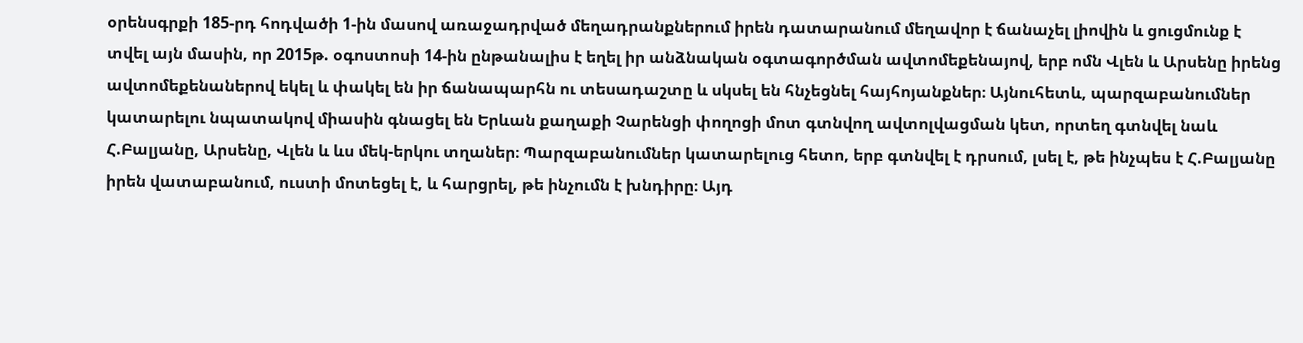օրենսգրքի 185-րդ հոդվածի 1-ին մասով առաջադրված մեղադրանքներում իրեն դատարանում մեղավոր է ճանաչել լիովին և ցուցմունք է տվել այն մասին, որ 2015թ. օգոստոսի 14-ին ընթանալիս է եղել իր անձնական օգտագործման ավտոմեքենայով, երբ ոմն Վլեն և Արսենը իրենց ավտոմեքենաներով եկել և փակել են իր ճանապարհն ու տեսադաշտը և սկսել են հնչեցնել հայհոյանքներ։ Այնուհետև, պարզաբանումներ կատարելու նպատակով միասին գնացել են Երևան քաղաքի Չարենցի փողոցի մոտ գտնվող ավտոլվացման կետ, որտեղ գտնվել նաև Հ.Բալյանը, Արսենը, Վլեն և ևս մեկ-երկու տղաներ։ Պարզաբանումներ կատարելուց հետո, երբ գտնվել է դրսում, լսել է, թե ինչպես է Հ.Բալյանը իրեն վատաբանում, ուստի մոտեցել է, և հարցրել, թե ինչումն է խնդիրը։ Այդ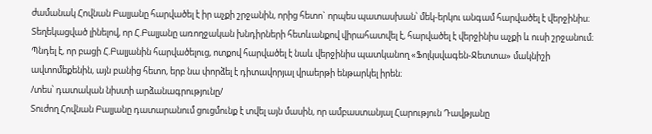ժամանակ Հովնան Բալյանը հարվածել է իր աչքի շրջանին, որից հետո` որպես պատասխան՝ մեկ-երկու անգամ հարվածել է վերջինիս։ Տեղեկացված լինելով, որ Հ.Բալյանը առողջական խնդիրների հետևանքով վիրահատվել է, հարվածել է վերջինիս աչքի և ուսի շրջանում։ Պնդել է, որ բացի Հ.Բալյանին հարվածելուց, ոտքով հարվածել է նաև վերջինիս պատկանող «Ֆոլկսվագեն-Ջետտա» մակնիշի ավտոմեքենին, այն բանից հետո, երբ նա փորձել է դիտավորյալ վրաերթի ենթարկել իրեն։
/տես՝ դատական նիստի արձանագրությունը/
Տուժող Հովնան Բալյանը դատարանում ցուցմունք է տվել այն մասին, որ ամբաստանյալ Հարություն Դավթյանը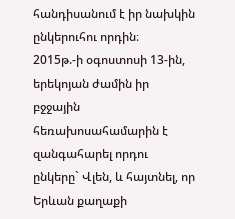հանդիսանում է իր նախկին ընկերուհու որդին։
2015թ.-ի օգոստոսի 13-ին, երեկոյան ժամին իր բջջային հեռախոսահամարին է զանգահարել որդու ընկերը` Վլեն, և հայտնել, որ Երևան քաղաքի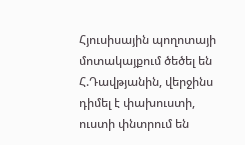Հյուսիսային պողոտայի մոտակայքում ծեծել են Հ.Դավթյանին, վերջինս դիմել է փախուստի, ուստի փնտրում են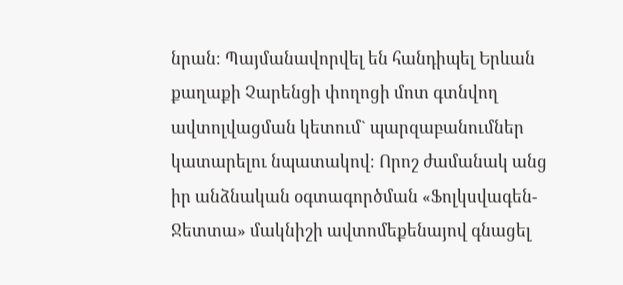նրան։ Պայմանավորվել են հանդիպել Երևան քաղաքի Չարենցի փողոցի մոտ գտնվող ավտոլվացման կետում` պարզաբանումներ կատարելու նպատակով։ Որոշ ժամանակ անց իր անձնական օգտագործման «Ֆոլկսվագեն-Ջետտա» մակնիշի ավտոմեքենայով գնացել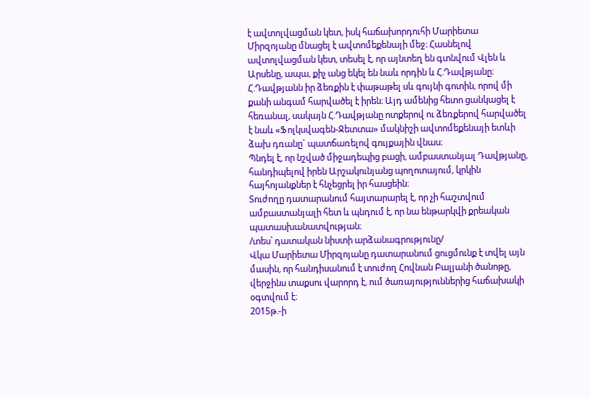է ավտոլվացման կետ, իսկ հաճախորդուհի Մարիետա Միրզոյանը մնացել է ավտոմեքենայի մեջ։ Հասնելով ավտոլվացման կետ, տեսել է, որ այնտեղ են գտնվում Վլեն և Արսենը, ապա, քիչ անց եկել են նաև որդին և Հ.Դավթյանը։ Հ.Դավթյանն իր ձեռքին է փաթաթել սև գույնի գոտին, որով մի քանի անգամ հարվածել է իրեն։ Այդ ամենից հետո ցանկացել է հեռանալ, սակայն Հ.Դավթյանը ոտքերով ու ձեռքերով հարվածել է նաև «Ֆոլկսվագեն-Ջետտա» մակնիշի ավտոմեքենայի ետևի ձախ դռանը` պատճառելով գույքային վնաս։
Պնդել է, որ նշված միջադեպից բացի, ամբաստանյալ Դավթյանը, հանդիպելով իրեն Արշակունյանց պողոտայում, կրկին հայհոյանքներ է հնչեցրել իր հասցեին։
Տուժողը դատարանում հայտարարել է, որ չի հաշտվում ամբաստանյալի հետ և պնդում է, որ նա ենթարկվի քրեական պատասխանատվության։
/տես՝ դատական նիստի արձանագրությունը/
Վկա Մարիետա Միրզոյանը դատարանում ցուցմունք է տվել այն մասին, որ հանդիսանում է տուժող Հովնան Բալյանի ծանոթը, վերջինս տաքսու վարորդ է, ում ծառայություններից հաճախակի օգտվում է։
2015թ.-ի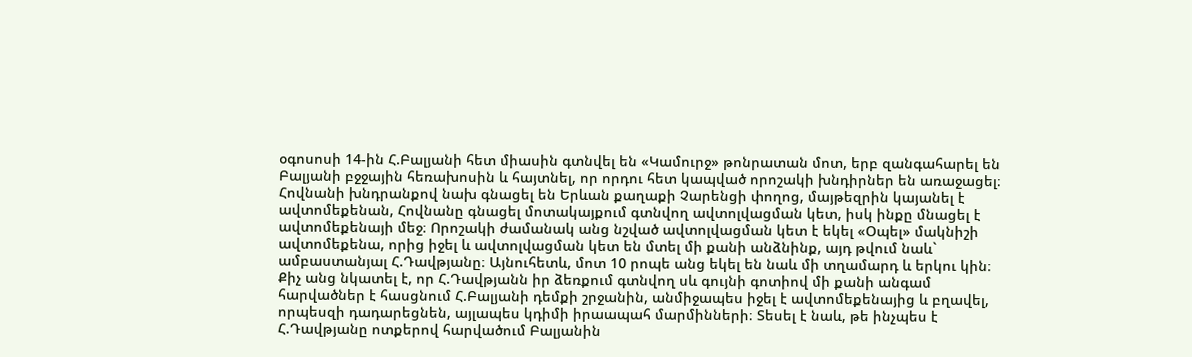օգոսոսի 14-ին Հ.Բալյանի հետ միասին գտնվել են «Կամուրջ» թոնրատան մոտ, երբ զանգահարել են Բալյանի բջջային հեռախոսին և հայտնել, որ որդու հետ կապված որոշակի խնդիրներ են առաջացել։ Հովնանի խնդրանքով նախ գնացել են Երևան քաղաքի Չարենցի փողոց, մայթեզրին կայանել է ավտոմեքենան, Հովնանը գնացել մոտակայքում գտնվող ավտոլվացման կետ, իսկ ինքը մնացել է ավտոմեքենայի մեջ։ Որոշակի ժամանակ անց նշված ավտոլվացման կետ է եկել «Օպել» մակնիշի ավտոմեքենա, որից իջել և ավտոլվացման կետ են մտել մի քանի անձնինք, այդ թվում նաև` ամբաստանյալ Հ.Դավթյանը։ Այնուհետև, մոտ 10 րոպե անց եկել են նաև մի տղամարդ և երկու կին։ Քիչ անց նկատել է, որ Հ.Դավթյանն իր ձեռքում գտնվող սև գույնի գոտիով մի քանի անգամ հարվածներ է հասցնում Հ.Բալյանի դեմքի շրջանին, անմիջապես իջել է ավտոմեքենայից և բղավել, որպեսզի դադարեցնեն, այլապես կդիմի իրաապահ մարմինների։ Տեսել է նաև, թե ինչպես է Հ.Դավթյանը ոտքերով հարվածում Բալյանին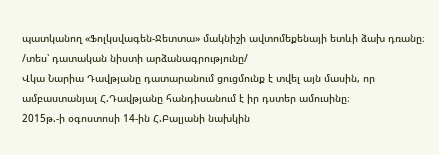պատկանող «Ֆոլկսվագեն-Ջետտա» մակնիշի ավտոմեքենայի ետևի ձախ դռանը։
/տես՝ դատական նիստի արձանագրությունը/
Վկա Նարիա Դավթյանը դատարանում ցուցմունք է տվել այն մասին, որ ամբաստանյալ Հ.Դավթյանը հանդիսանում է իր դստեր ամուսինը։
2015թ.-ի օգոստոսի 14-ին Հ.Բալյանի նախկին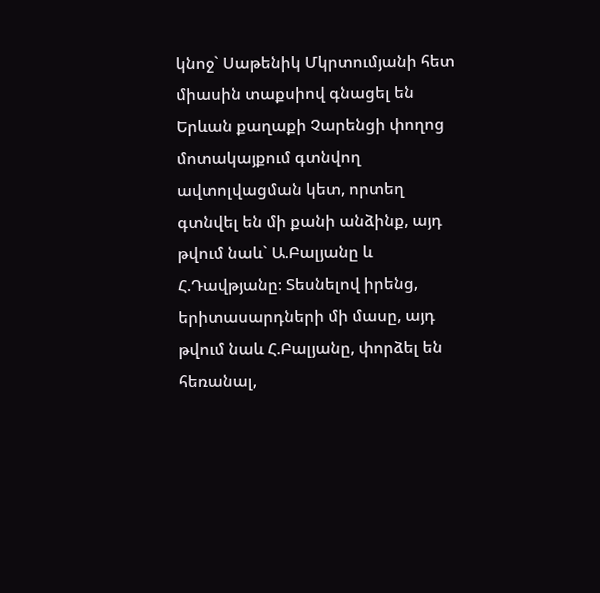կնոջ` Սաթենիկ Մկրտումյանի հետ միասին տաքսիով գնացել են Երևան քաղաքի Չարենցի փողոց մոտակայքում գտնվող ավտոլվացման կետ, որտեղ գտնվել են մի քանի անձինք, այդ թվում նաև` Ա.Բալյանը և Հ.Դավթյանը։ Տեսնելով իրենց, երիտասարդների մի մասը, այդ թվում նաև Հ.Բալյանը, փորձել են հեռանալ,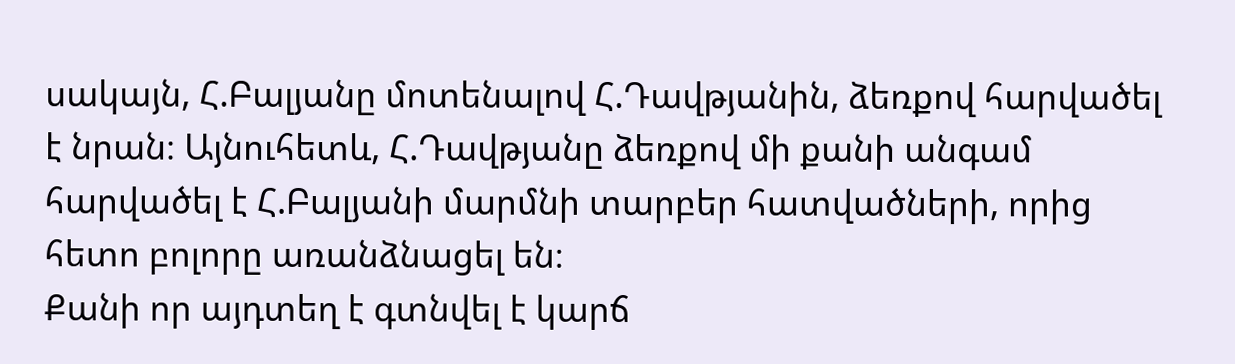սակայն, Հ.Բալյանը մոտենալով Հ.Դավթյանին, ձեռքով հարվածել է նրան։ Այնուհետև, Հ.Դավթյանը ձեռքով մի քանի անգամ հարվածել է Հ.Բալյանի մարմնի տարբեր հատվածների, որից հետո բոլորը առանձնացել են։
Քանի որ այդտեղ է գտնվել է կարճ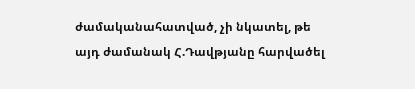ժամականահատված, չի նկատել, թե այդ ժամանակ Հ.Դավթյանը հարվածել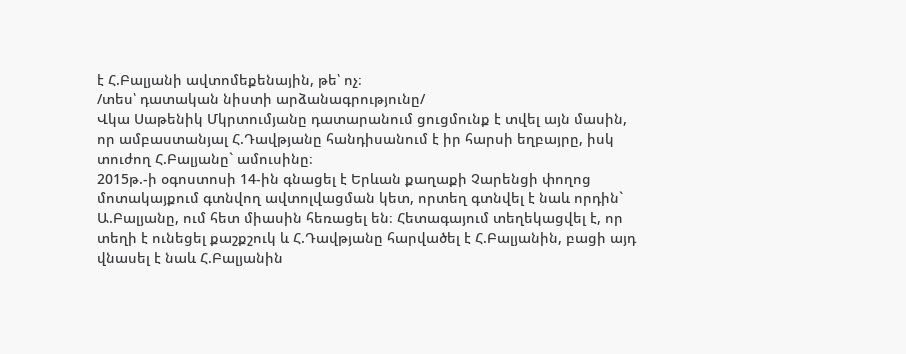է Հ.Բալյանի ավտոմեքենային, թե՝ ոչ։
/տես՝ դատական նիստի արձանագրությունը/
Վկա Սաթենիկ Մկրտումյանը դատարանում ցուցմունք է տվել այն մասին, որ ամբաստանյալ Հ.Դավթյանը հանդիսանում է իր հարսի եղբայրը, իսկ տուժող Հ.Բալյանը` ամուսինը։
2015թ.-ի օգոստոսի 14-ին գնացել է Երևան քաղաքի Չարենցի փողոց մոտակայքում գտնվող ավտոլվացման կետ, որտեղ գտնվել է նաև որդին` Ա.Բալյանը, ում հետ միասին հեռացել են։ Հետագայում տեղեկացվել է, որ տեղի է ունեցել քաշքշուկ և Հ.Դավթյանը հարվածել է Հ.Բալյանին, բացի այդ վնասել է նաև Հ.Բալյանին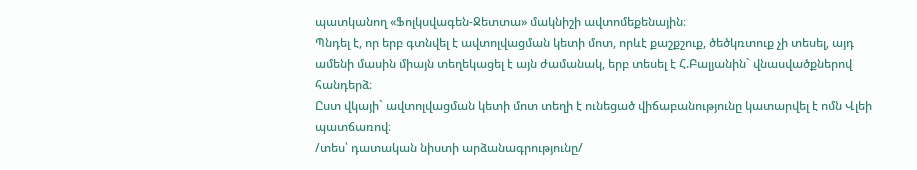պատկանող «Ֆոլկսվագեն-Ջետտա» մակնիշի ավտոմեքենային։
Պնդել է, որ երբ գտնվել է ավտոլվացման կետի մոտ, որևէ քաշքշուք, ծեծկռտուք չի տեսել, այդ ամենի մասին միայն տեղեկացել է այն ժամանակ, երբ տեսել է Հ.Բալյանին` վնասվածքներով հանդերձ։
Ըստ վկայի` ավտոլվացման կետի մոտ տեղի է ունեցած վիճաբանությունը կատարվել է ոմն Վլեի պատճառով։
/տես՝ դատական նիստի արձանագրությունը/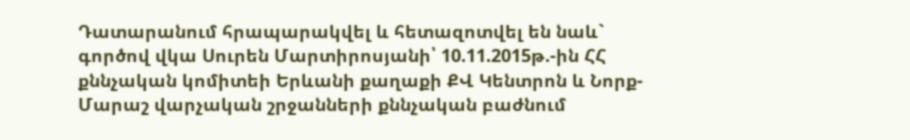Դատարանում հրապարակվել և հետազոտվել են նաև`
գործով վկա Սուրեն Մարտիրոսյանի՝ 10.11.2015թ.-ին ՀՀ քննչական կոմիտեի Երևանի քաղաքի ՔՎ Կենտրոն և Նորք-Մարաշ վարչական շրջանների քննչական բաժնում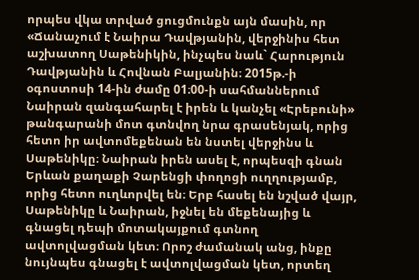որպես վկա տրված ցուցմունքն այն մասին, որ
«Ճանաչում է Նաիրա Դավթյանին, վերջինիս հետ աշխատող Սաթենիկին, ինչպես նաև` Հարություն Դավթյանին և Հովնան Բալյանին։ 2015թ.-ի օգոստոսի 14-ին ժամը 01։00-ի սահմաններում Նաիրան զանգահարել է իրեն և կանչել «Էրեբունի» թանգարանի մոտ գտնվող նրա գրասենյակ, որից հետո իր ավտոմեքենան են նստել վերջինս և Սաթենիկը։ Նաիրան իրեն ասել է, որպեսզի գնան Երևան քաղաքի Չարենցի փողոցի ուղղությամբ, որից հետո ուղևորվել են։ Երբ հասել են նշված վայր, Սաթենիկը և Նաիրան, իջնել են մեքենայից և գնացել դեպի մոտակայքում գտնող ավտոլվացման կետ։ Որոշ ժամանակ անց, ինքը նույնպես գնացել է ավտոլվացման կետ, որտեղ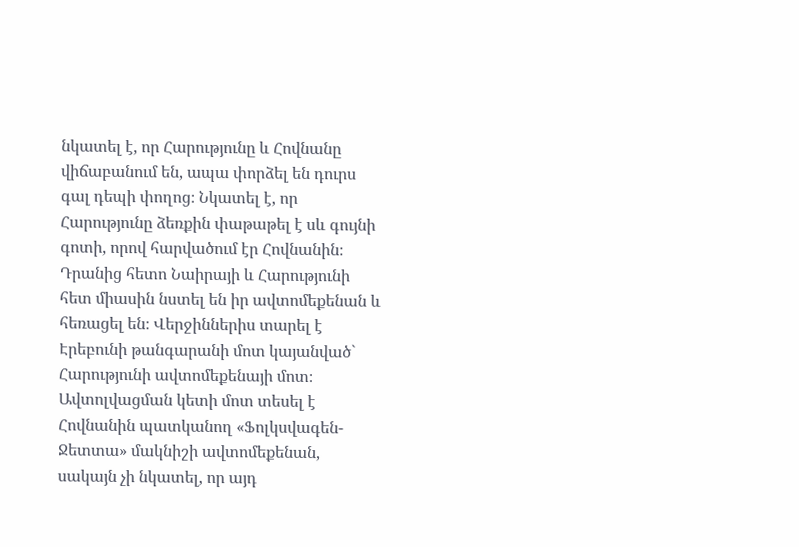նկատել է, որ Հարությունը և Հովնանը վիճաբանում են, ապա փորձել են դուրս գալ դեպի փողոց։ Նկատել է, որ Հարությունը ձեռքին փաթաթել է սև գույնի գոտի, որով հարվածում էր Հովնանին։ Դրանից հետո Նաիրայի և Հարությունի հետ միասին նստել են իր ավտոմեքենան և հեռացել են։ Վերջիններիս տարել է Էրեբունի թանգարանի մոտ կայանված` Հարությունի ավտոմեքենայի մոտ։ Ավտոլվացման կետի մոտ տեսել է Հովնանին պատկանող «Ֆոլկսվագեն-Ջետտա» մակնիշի ավտոմեքենան, սակայն չի նկատել, որ այդ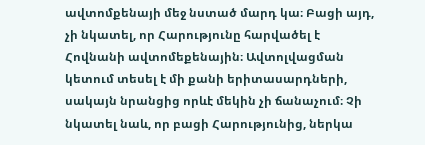ավտոմքենայի մեջ նստած մարդ կա։ Բացի այդ, չի նկատել, որ Հարությունը հարվածել է Հովնանի ավտոմեքենային։ Ավտոլվացման կետում տեսել է մի քանի երիտասարդների, սակայն նրանցից որևէ մեկին չի ճանաչում։ Չի նկատել նաև, որ բացի Հարությունից, ներկա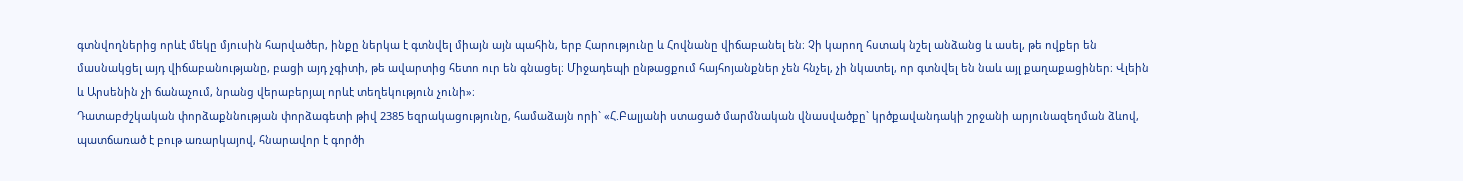գտնվողներից որևէ մեկը մյուսին հարվածեր, ինքը ներկա է գտնվել միայն այն պահին, երբ Հարությունը և Հովնանը վիճաբանել են։ Չի կարող հստակ նշել անձանց և ասել, թե ովքեր են մասնակցել այդ վիճաբանությանը, բացի այդ չգիտի, թե ավարտից հետո ուր են գնացել։ Միջադեպի ընթացքում հայհոյանքներ չեն հնչել, չի նկատել, որ գտնվել են նաև այլ քաղաքացիներ։ Վլեին և Արսենին չի ճանաչում, նրանց վերաբերյալ որևէ տեղեկություն չունի»։
Դատաբժշկական փորձաքննության փորձագետի թիվ 2385 եզրակացությունը, համաձայն որի` «Հ.Բալյանի ստացած մարմնական վնասվածքը` կրծքավանդակի շրջանի արյունազեղման ձևով, պատճառած է բութ առարկայով, հնարավոր է գործի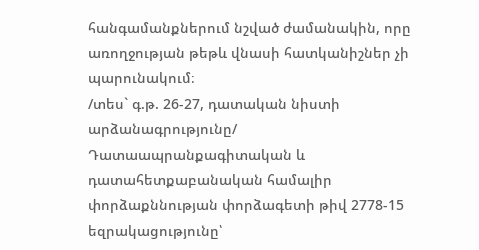հանգամանքներում նշված ժամանակին, որը առողջության թեթև վնասի հատկանիշներ չի պարունակում։
/տես` գ.թ. 26-27, դատական նիստի արձանագրությունը/
Դատաապրանքագիտական և դատահետքաբանական համալիր փորձաքննության փորձագետի թիվ 2778-15 եզրակացությունը՝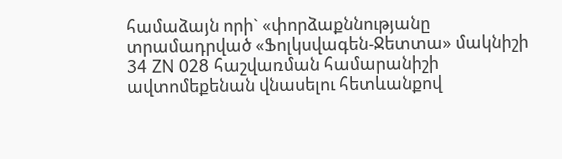համաձայն որի` «փորձաքննությանը տրամադրված «Ֆոլկսվագեն-Ջետտա» մակնիշի 34 ZN 028 հաշվառման համարանիշի ավտոմեքենան վնասելու հետևանքով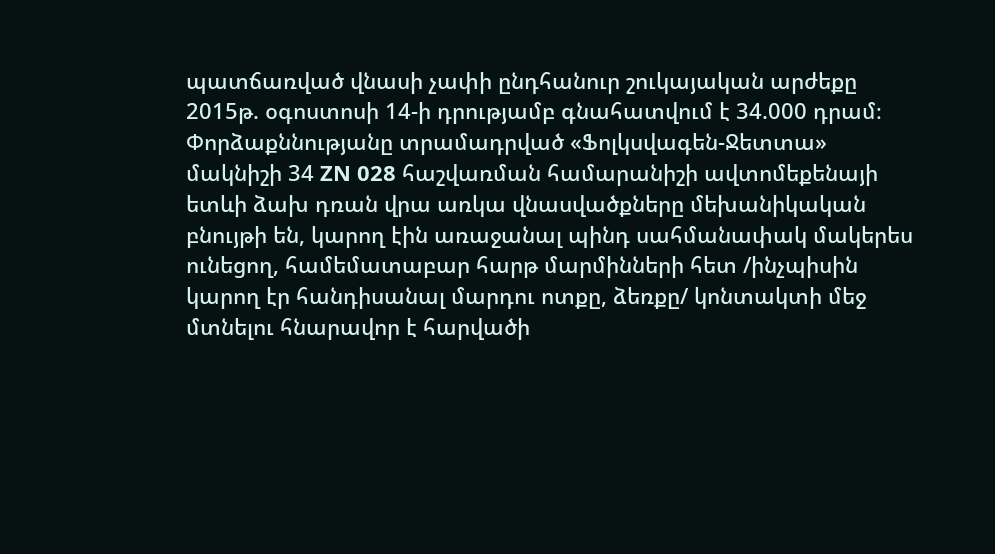պատճառված վնասի չափի ընդհանուր շուկայական արժեքը 2015թ. օգոստոսի 14-ի դրությամբ գնահատվում է 34.000 դրամ։
Փորձաքննությանը տրամադրված «Ֆոլկսվագեն-Ջետտա» մակնիշի 34 ZN 028 հաշվառման համարանիշի ավտոմեքենայի ետևի ձախ դռան վրա առկա վնասվածքները մեխանիկական բնույթի են, կարող էին առաջանալ պինդ սահմանափակ մակերես ունեցող, համեմատաբար հարթ մարմինների հետ /ինչպիսին կարող էր հանդիսանալ մարդու ոտքը, ձեռքը/ կոնտակտի մեջ մտնելու հնարավոր է հարվածի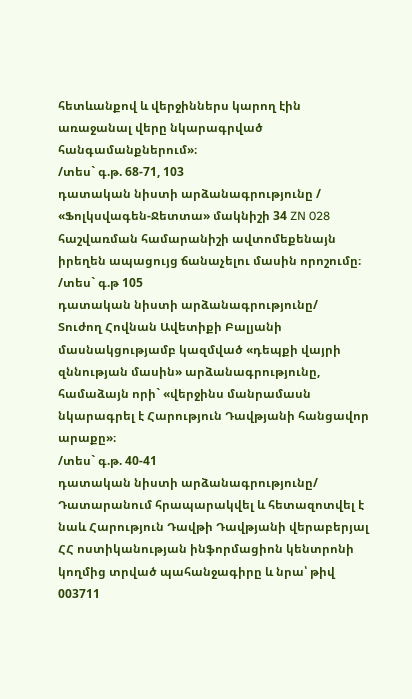հետևանքով և վերջիններս կարող էին առաջանալ վերը նկարագրված հանգամանքներում»։
/տես` գ.թ. 68-71, 103
դատական նիստի արձանագրությունը /
«Ֆոլկսվագեն-Ջետտա» մակնիշի 34 ZN 028 հաշվառման համարանիշի ավտոմեքենայն իրեղեն ապացույց ճանաչելու մասին որոշումը։
/տես` գ.թ 105
դատական նիստի արձանագրությունը/
Տուժող Հովնան Ավետիքի Բալյանի մասնակցությամբ կազմված «դեպքի վայրի զննության մասին» արձանագրությունը, համաձայն որի` «վերջինս մանրամասն նկարագրել է Հարություն Դավթյանի հանցավոր արաքը»։
/տես` գ.թ. 40-41
դատական նիստի արձանագրությունը/
Դատարանում հրապարակվել և հետազոտվել է նաև Հարություն Դավթի Դավթյանի վերաբերյալ ՀՀ ոստիկանության ինֆորմացիոն կենտրոնի կողմից տրված պահանջագիրը և նրա՝ թիվ 003711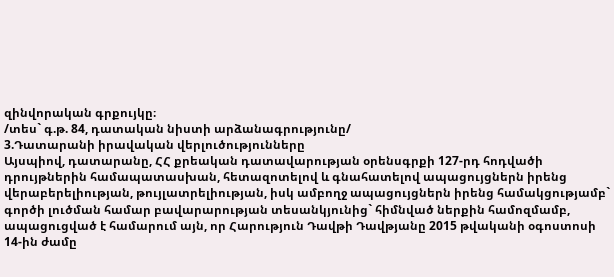զինվորական գրքույկը։
/տես` գ.թ. 84, դատական նիստի արձանագրությունը/
3.Դատարանի իրավական վերլուծությունները
Այսպիով, դատարանը, ՀՀ քրեական դատավարության օրենսգրքի 127-րդ հոդվածի դրույթներին համապատասխան, հետազոտելով և գնահատելով ապացույցներն իրենց վերաբերելիության, թույլատրելիության, իսկ ամբողջ ապացույցներն իրենց համակցությամբ` գործի լուծման համար բավարարության տեսանկյունից` հիմնված ներքին համոզմամբ, ապացուցված է համարում այն, որ Հարություն Դավթի Դավթյանը 2015 թվականի օգոստոսի 14-ին ժամը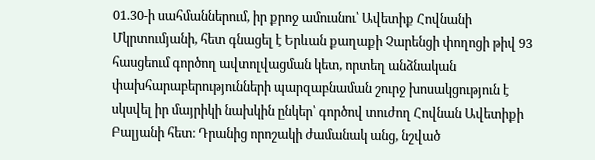01.30-ի սահմաններում, իր քրոջ ամուսնու՝ Ավետիք Հովնանի Մկրտումյանի, հետ գնացել է Երևան քաղաքի Չարենցի փողոցի թիվ 93 հասցեում գործող ավտոլվացման կետ, որտեղ անձնական փախհարաբերությունների պարզաբնաման շուրջ խոսակցություն է սկսվել իր մայրիկի նախկին ընկեր՝ գործով տուժող Հովնան Ավետիքի Բալյանի հետ։ Դրանից որոշակի ժամանակ անց, նշված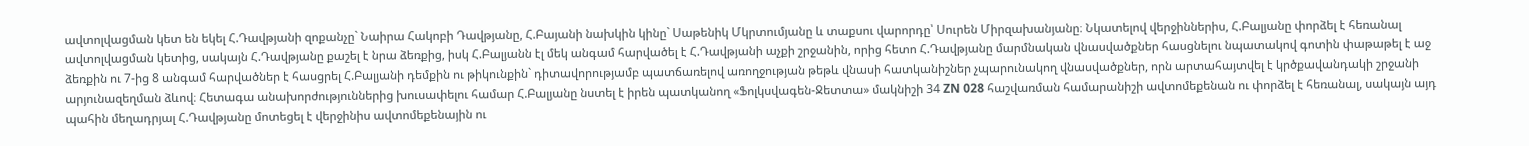ավտոլվացման կետ են եկել Հ.Դավթյանի զոքանչը` Նաիրա Հակոբի Դավթյանը, Հ.Բայանի նախկին կինը` Սաթենիկ Մկրտումյանը և տաքսու վարորդը՝ Սուրեն Միրզախանյանը։ Նկատելով վերջիններիս, Հ.Բալյանը փորձել է հեռանալ ավտոլվացման կետից, սակայն Հ.Դավթյանը քաշել է նրա ձեռքից, իսկ Հ.Բալյանն էլ մեկ անգամ հարվածել է Հ.Դավթյանի աչքի շրջանին, որից հետո Հ.Դավթյանը մարմնական վնասվածքներ հասցնելու նպատակով գոտին փաթաթել է աջ ձեռքին ու 7-ից 8 անգամ հարվածներ է հասցրել Հ.Բալյանի դեմքին ու թիկունքին` դիտավորությամբ պատճառելով առողջության թեթև վնասի հատկանիշներ չպարունակող վնասվածքներ, որն արտահայտվել է կրծքավանդակի շրջանի արյունազեղման ձևով։ Հետագա անախորժություններից խուսափելու համար Հ.Բալյանը նստել է իրեն պատկանող «Ֆոլկսվագեն-Ջետտա» մակնիշի 34 ZN 028 հաշվառման համարանիշի ավտոմեքենան ու փորձել է հեռանալ, սակայն այդ պահին մեղադրյալ Հ.Դավթյանը մոտեցել է վերջինիս ավտոմեքենային ու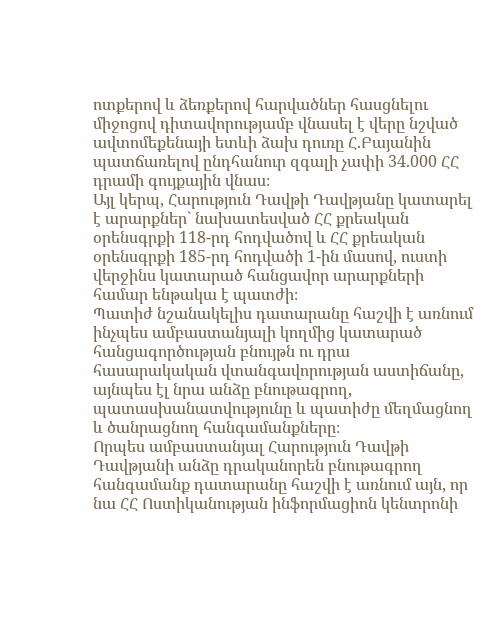ոտքերով և ձեռքերով հարվածներ հասցնելու միջոցով դիտավորությամբ վնասել է վերը նշված ավտոմեքենայի ետևի ձախ դուռը Հ.Բայանին պատճառելով ընդհանուր զգալի չափի 34.000 ՀՀ դրամի գույքային վնաս։
Այլ կերպ, Հարություն Դավթի Դավթյանը կատարել է արարքներ` նախատեսված ՀՀ քրեական օրենսգրքի 118-րդ հոդվածով և ՀՀ քրեական օրենսգրքի 185-րդ հոդվածի 1-ին մասով, ուստի վերջինս կատարած հանցավոր արարքների համար ենթակա է պատժի։
Պատիժ նշանակելիս դատարանը հաշվի է առնում ինչպես ամբաստանյալի կողմից կատարած հանցագործության բնույթն ու դրա հասարակական վտանգավորության աստիճանը, այնպես էլ նրա անձը բնութագրող, պատասխանատվությունը և պատիժը մեղմացնող և ծանրացնող հանգամանքները։
Որպես ամբաստանյալ Հարություն Դավթի Դավթյանի անձը դրականորեն բնութագրող հանգամանք դատարանը հաշվի է առնում այն, որ նա ՀՀ Ոստիկանության ինֆորմացիոն կենտրոնի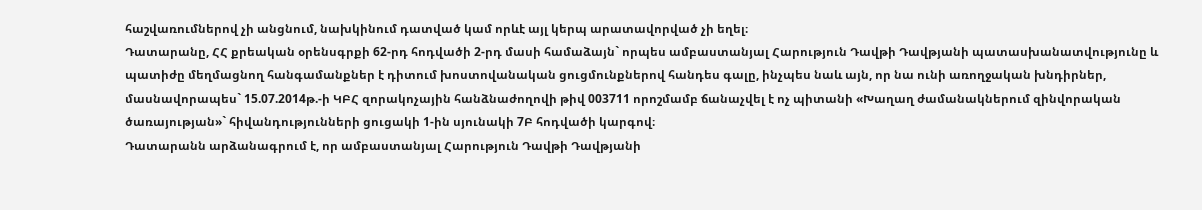հաշվառումներով չի անցնում, նախկինում դատված կամ որևէ այլ կերպ արատավորված չի եղել։
Դատարանը, ՀՀ քրեական օրենսգրքի 62-րդ հոդվածի 2-րդ մասի համաձայն` որպես ամբաստանյալ Հարություն Դավթի Դավթյանի պատասխանատվությունը և պատիժը մեղմացնող հանգամանքներ է դիտում խոստովանական ցուցմունքներով հանդես գալը, ինչպես նաև այն, որ նա ունի առողջական խնդիրներ, մասնավորապես` 15.07.2014թ.-ի ԿԲՀ զորակոչային հանձնաժողովի թիվ 003711 որոշմամբ ճանաչվել է ոչ պիտանի «Խաղաղ ժամանակներում զինվորական ծառայության»` հիվանդությունների ցուցակի 1-ին սյունակի 7Բ հոդվածի կարգով։
Դատարանն արձանագրում է, որ ամբաստանյալ Հարություն Դավթի Դավթյանի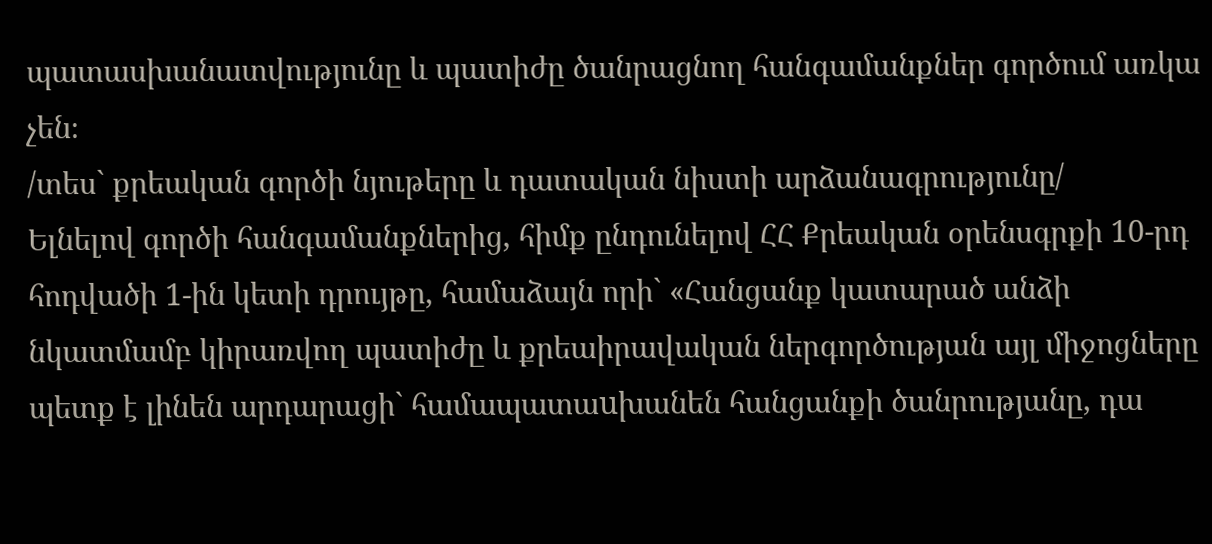պատասխանատվությունը և պատիժը ծանրացնող հանգամանքներ գործում առկա չեն։
/տես` քրեական գործի նյութերը և դատական նիստի արձանագրությունը/
Ելնելով գործի հանգամանքներից, հիմք ընդունելով ՀՀ Քրեական օրենսգրքի 10-րդ հոդվածի 1-ին կետի դրույթը, համաձայն որի` «Հանցանք կատարած անձի նկատմամբ կիրառվող պատիժը և քրեաիրավական ներգործության այլ միջոցները պետք է լինեն արդարացի` համապատաuխանեն հանցանքի ծանրությանը, դա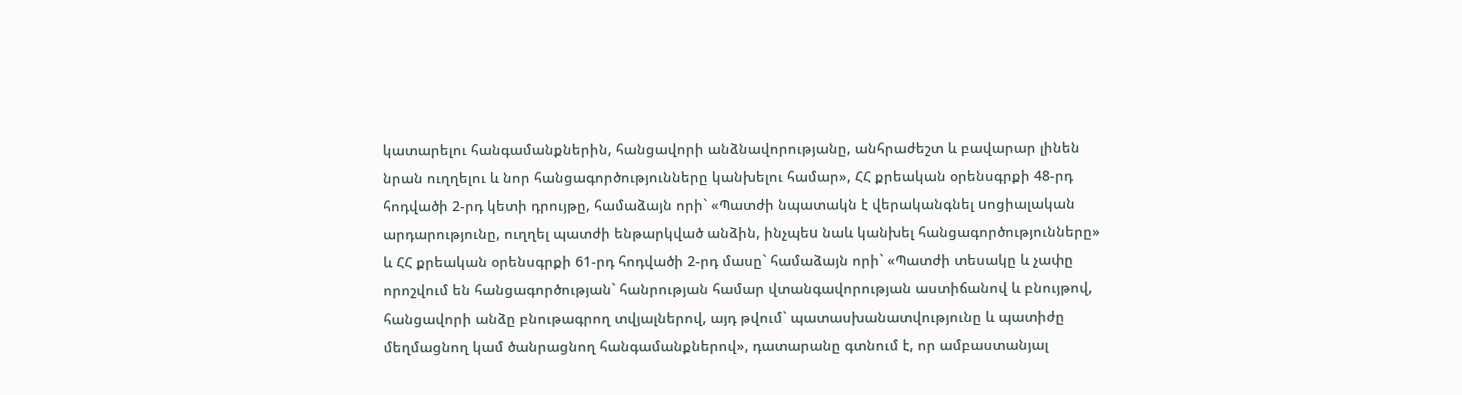կատարելու հանգամանքներին, հանցավորի անձնավորությանը, անհրաժեշտ և բավարար լինեն նրան ուղղելու և նոր հանցագործությունները կանխելու համար», ՀՀ քրեական օրենսգրքի 48-րդ հոդվածի 2-րդ կետի դրույթը, համաձայն որի` «Պատժի նպատակն է վերականգնել uոցիալական արդարությունը, ուղղել պատժի ենթարկված անձին, ինչպեu նաև կանխել հանցագործությունները» և ՀՀ քրեական օրենսգրքի 61-րդ հոդվածի 2-րդ մասը` համաձայն որի` «Պատժի տեսակը և չափը որոշվում են հանցագործության` հանրության համար վտանգավորության աստիճանով և բնույթով, հանցավորի անձը բնութագրող տվյալներով, այդ թվում` պատասխանատվությունը և պատիժը մեղմացնող կամ ծանրացնող հանգամանքներով», դատարանը գտնում է, որ ամբաստանյալ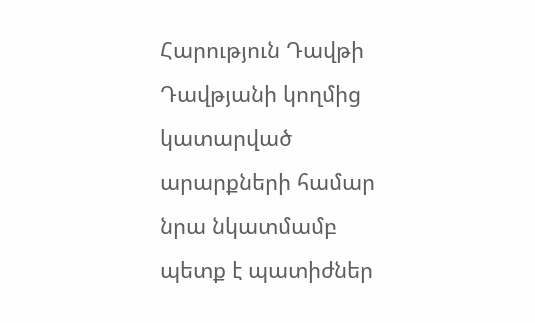Հարություն Դավթի Դավթյանի կողմից կատարված արարքների համար նրա նկատմամբ պետք է պատիժներ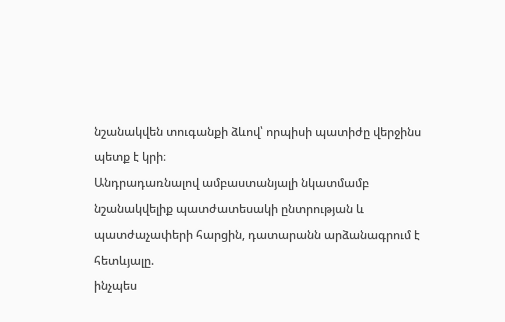նշանակվեն տուգանքի ձևով՝ որպիսի պատիժը վերջինս պետք է կրի։
Անդրադառնալով ամբաստանյալի նկատմամբ նշանակվելիք պատժատեսակի ընտրության և պատժաչափերի հարցին, դատարանն արձանագրում է հետևյալը.
ինչպես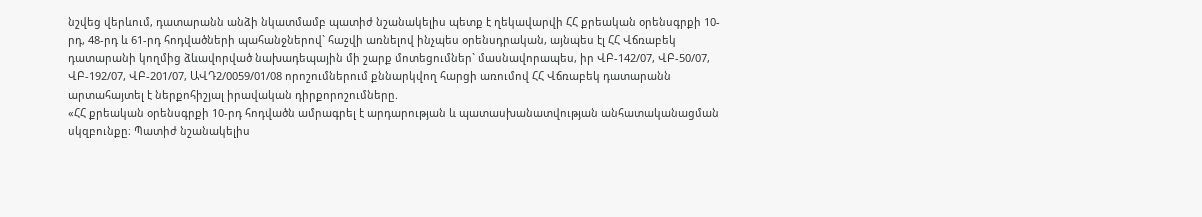նշվեց վերևում, դատարանն անձի նկատմամբ պատիժ նշանակելիս պետք է ղեկավարվի ՀՀ քրեական օրենսգրքի 10-րդ, 48-րդ և 61-րդ հոդվածների պահանջներով` հաշվի առնելով ինչպես օրենսդրական, այնպես էլ ՀՀ Վճռաբեկ դատարանի կողմից ձևավորված նախադեպային մի շարք մոտեցումներ` մասնավորապես, իր ՎԲ-142/07, ՎԲ-50/07, ՎԲ-192/07, ՎԲ-201/07, ԱՎԴ2/0059/01/08 որոշումներում քննարկվող հարցի առումով ՀՀ Վճռաբեկ դատարանն արտահայտել է ներքոհիշյալ իրավական դիրքորոշումները.
«ՀՀ քրեական օրենսգրքի 10-րդ հոդվածն ամրագրել է արդարության և պատասխանատվության անհատականացման սկզբունքը։ Պատիժ նշանակելիս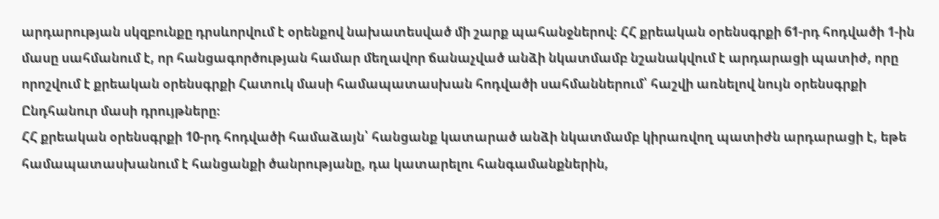արդարության սկզբունքը դրսևորվում է օրենքով նախատեսված մի շարք պահանջներով։ ՀՀ քրեական օրենսգրքի 61-րդ հոդվածի 1-ին մասը սահմանում է, որ հանցագործության համար մեղավոր ճանաչված անձի նկատմամբ նշանակվում է արդարացի պատիժ, որը որոշվում է քրեական օրենսգրքի Հատուկ մասի համապատասխան հոդվածի սահմաններում՝ հաշվի առնելով նույն օրենսգրքի Ընդհանուր մասի դրույթները։
ՀՀ քրեական օրենսգրքի 10-րդ հոդվածի համաձայն՝ հանցանք կատարած անձի նկատմամբ կիրառվող պատիժն արդարացի է, եթե համապատասխանում է հանցանքի ծանրությանը, դա կատարելու հանգամանքներին,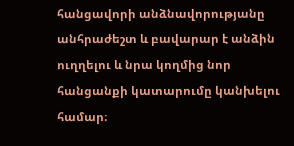հանցավորի անձնավորությանը անհրաժեշտ և բավարար է անձին ուղղելու և նրա կողմից նոր հանցանքի կատարումը կանխելու համար։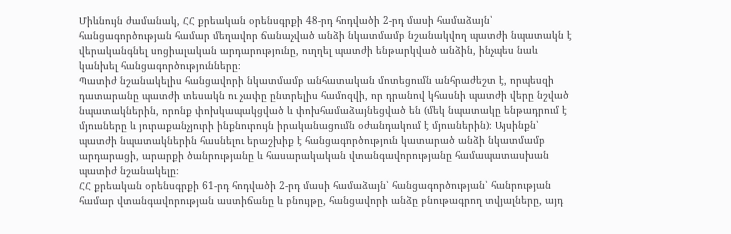Միևնույն ժամանակ, ՀՀ քրեական օրենսգրքի 48-րդ հոդվածի 2-րդ մասի համաձայն՝ հանցագործության համար մեղավոր ճանաչված անձի նկատմամբ նշանակվող պատժի նպատակն է վերականգնել սոցիալական արդարությունը, ուղղել պատժի ենթարկված անձին, ինչպես նաև կանխել հանցագործությունները։
Պատիժ նշանակելիս հանցավորի նկատմամբ անհատական մոտեցումն անհրաժեշտ է, որպեսզի դատարանը պատժի տեսակն ու չափը ընտրելիս համոզվի, որ դրանով կհասնի պատժի վերը նշված նպատակներին, որոնք փոխկապակցված և փոխհամաձայնեցված են (մեկ նպատակը ենթադրում է մյուսները և յուրաքանչյուրի ինքնուրույն իրականացումն օժանդակում է մյուսներին)։ Այսինքն՝ պատժի նպատակներին հասնելու երաշխիք է հանցագործություն կատարած անձի նկատմամբ արդարացի, արարքի ծանրությանը և հասարակական վտանգավորությանը համապատասխան պատիժ նշանակելը։
ՀՀ քրեական օրենսգրքի 61-րդ հոդվածի 2-րդ մասի համաձայն՝ հանցագործության՝ հանրության համար վտանգավորության աստիճանը և բնույթը, հանցավորի անձը բնութագրող տվյալները, այդ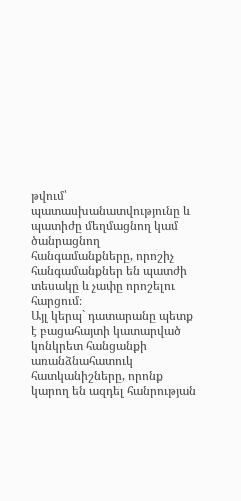թվում՝ պատասխանատվությունը և պատիժը մեղմացնող կամ ծանրացնող հանգամանքները, որոշիչ հանգամանքներ են պատժի տեսակը և չափը որոշելու հարցում։
Այլ կերպ` դատարանը պետք է բացահայտի կատարված կոնկրետ հանցանքի առանձնահատուկ հատկանիշները, որոնք կարող են ազդել հանրության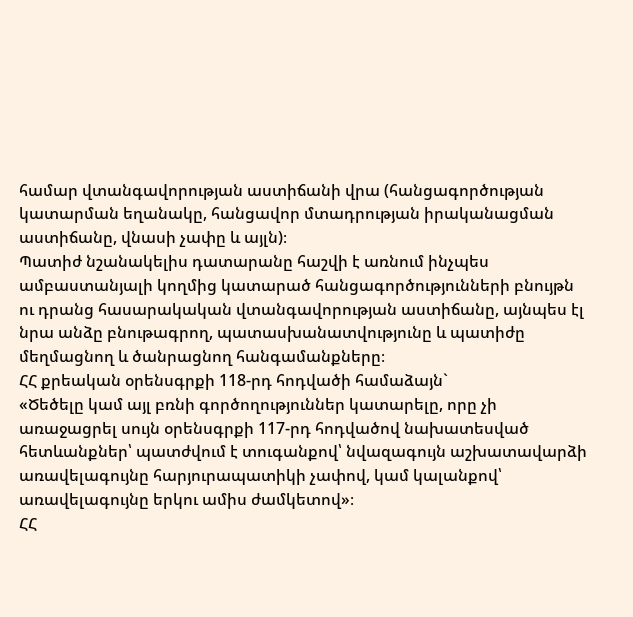համար վտանգավորության աստիճանի վրա (հանցագործության կատարման եղանակը, հանցավոր մտադրության իրականացման աստիճանը, վնասի չափը և այլն)։
Պատիժ նշանակելիս դատարանը հաշվի է առնում ինչպես ամբաստանյալի կողմից կատարած հանցագործությունների բնույթն ու դրանց հասարակական վտանգավորության աստիճանը, այնպես էլ նրա անձը բնութագրող, պատասխանատվությունը և պատիժը մեղմացնող և ծանրացնող հանգամանքները։
ՀՀ քրեական օրենսգրքի 118-րդ հոդվածի համաձայն`
«Ծեծելը կամ այլ բռնի գործողություններ կատարելը, որը չի առաջացրել սույն օրենսգրքի 117-րդ հոդվածով նախատեսված հետևանքներ՝ պատժվում է տուգանքով՝ նվազագույն աշխատավարձի առավելագույնը հարյուրապատիկի չափով, կամ կալանքով՝ առավելագույնը երկու ամիս ժամկետով»։
ՀՀ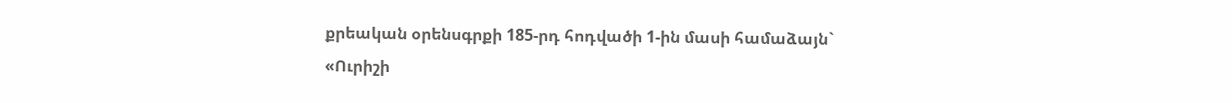քրեական օրենսգրքի 185-րդ հոդվածի 1-ին մասի համաձայն`
«Ուրիշի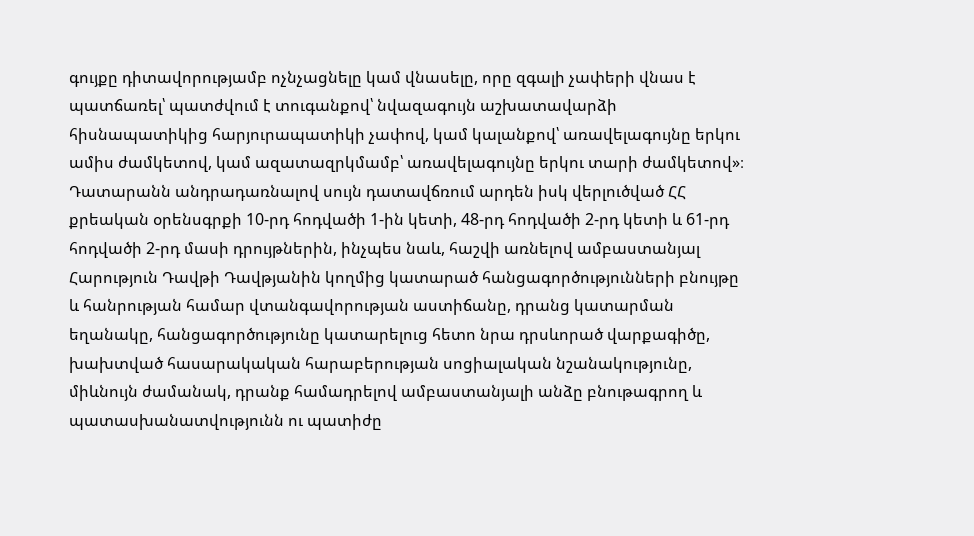գույքը դիտավորությամբ ոչնչացնելը կամ վնասելը, որը զգալի չափերի վնաս է պատճառել՝ պատժվում է տուգանքով՝ նվազագույն աշխատավարձի հիսնապատիկից հարյուրապատիկի չափով, կամ կալանքով՝ առավելագույնը երկու ամիս ժամկետով, կամ ազատազրկմամբ՝ առավելագույնը երկու տարի ժամկետով»։
Դատարանն անդրադառնալով սույն դատավճռում արդեն իսկ վերլուծված ՀՀ քրեական օրենսգրքի 10-րդ հոդվածի 1-ին կետի, 48-րդ հոդվածի 2-րդ կետի և 61-րդ հոդվածի 2-րդ մասի դրույթներին, ինչպես նաև, հաշվի առնելով ամբաստանյալ Հարություն Դավթի Դավթյանին կողմից կատարած հանցագործությունների բնույթը և հանրության համար վտանգավորության աստիճանը, դրանց կատարման եղանակը, հանցագործությունը կատարելուց հետո նրա դրսևորած վարքագիծը, խախտված հասարակական հարաբերության սոցիալական նշանակությունը, միևնույն ժամանակ, դրանք համադրելով ամբաստանյալի անձը բնութագրող և պատասխանատվությունն ու պատիժը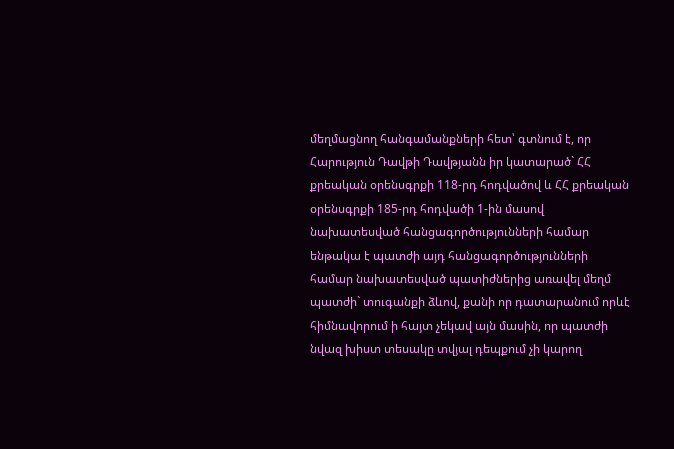մեղմացնող հանգամանքների հետ՝ գտնում է, որ Հարություն Դավթի Դավթյանն իր կատարած` ՀՀ քրեական օրենսգրքի 118-րդ հոդվածով և ՀՀ քրեական օրենսգրքի 185-րդ հոդվածի 1-ին մասով նախատեսված հանցագործությունների համար ենթակա է պատժի այդ հանցագործությունների համար նախատեսված պատիժներից առավել մեղմ պատժի` տուգանքի ձևով, քանի որ դատարանում որևէ հիմնավորում ի հայտ չեկավ այն մասին, որ պատժի նվազ խիստ տեսակը տվյալ դեպքում չի կարող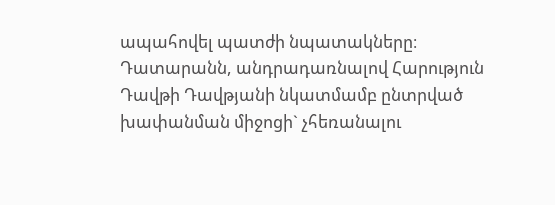ապահովել պատժի նպատակները։
Դատարանն, անդրադառնալով Հարություն Դավթի Դավթյանի նկատմամբ ընտրված խափանման միջոցի` չհեռանալու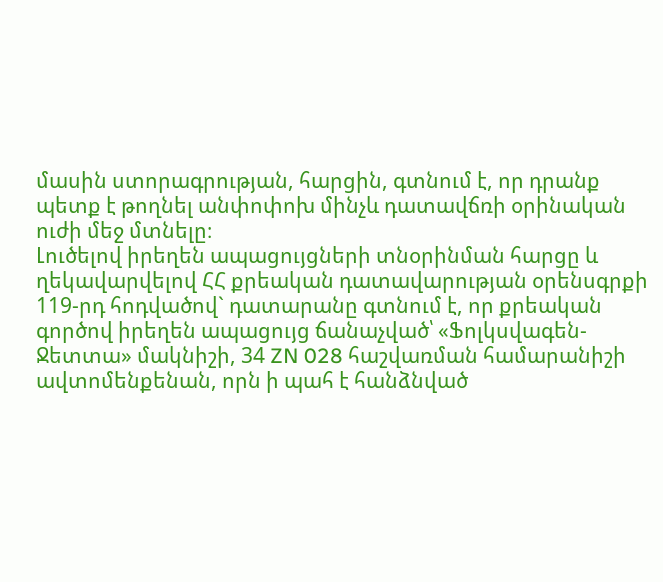մասին ստորագրության, հարցին, գտնում է, որ դրանք պետք է թողնել անփոփոխ մինչև դատավճռի օրինական ուժի մեջ մտնելը։
Լուծելով իրեղեն ապացույցների տնօրինման հարցը և ղեկավարվելով ՀՀ քրեական դատավարության օրենսգրքի 119-րդ հոդվածով` դատարանը գտնում է, որ քրեական գործով իրեղեն ապացույց ճանաչված՝ «Ֆոլկսվագեն-Ջետտա» մակնիշի, 34 ZN 028 հաշվառման համարանիշի ավտոմենքենան, որն ի պահ է հանձնված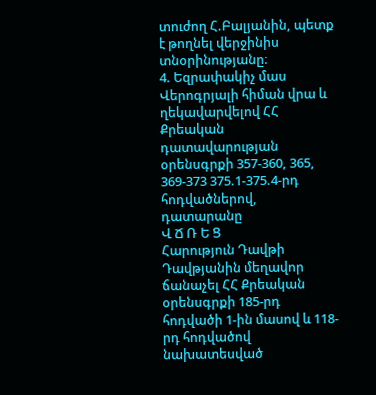տուժող Հ.Բալյանին, պետք է թողնել վերջինիս տնօրինությանը։
4. Եզրափակիչ մաս
Վերոգրյալի հիման վրա և ղեկավարվելով ՀՀ Քրեական դատավարության օրենսգրքի 357-360, 365, 369-373 375.1-375.4-րդ հոդվածներով, դատարանը
Վ Ճ Ռ Ե Ց
Հարություն Դավթի Դավթյանին մեղավոր ճանաչել ՀՀ Քրեական օրենսգրքի 185-րդ հոդվածի 1-ին մասով և 118-րդ հոդվածով նախատեսված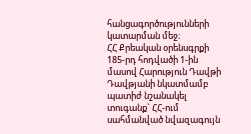հանցագործությունների կատարման մեջ։
ՀՀ Քրեական օրենսգրքի 185-րդ հոդվածի 1-ին մասով Հարություն Դավթի Դավթյանի նկատմամբ պատիժ նշանակել տուգանք` ՀՀ-ում սահմանված նվազագույն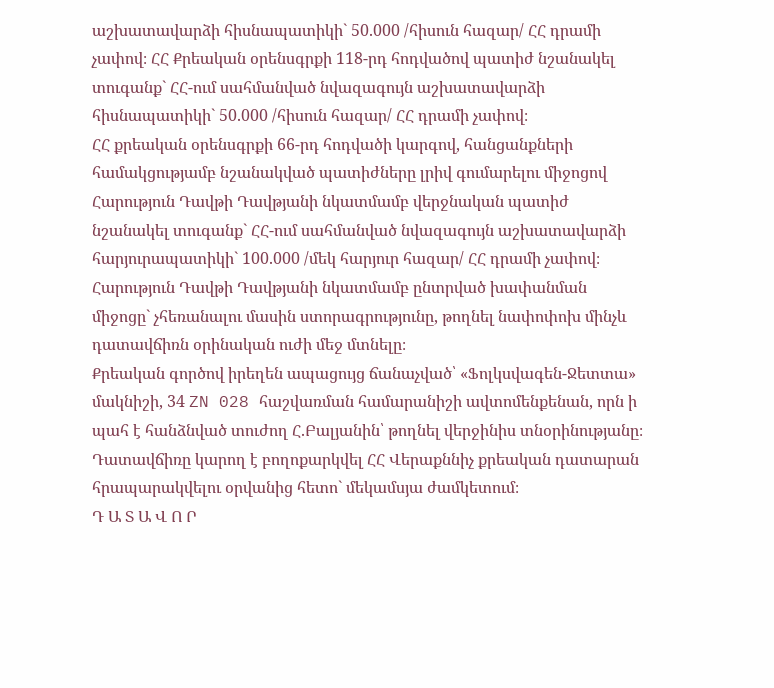աշխատավարձի հիսնապատիկի` 50.000 /հիսուն հազար/ ՀՀ դրամի չափով։ ՀՀ Քրեական օրենսգրքի 118-րդ հոդվածով պատիժ նշանակել տուգանք` ՀՀ-ում սահմանված նվազագույն աշխատավարձի հիսնապատիկի` 50.000 /հիսուն հազար/ ՀՀ դրամի չափով։
ՀՀ քրեական օրենսգրքի 66-րդ հոդվածի կարգով, հանցանքների համակցությամբ նշանակված պատիժները լրիվ գումարելու միջոցով Հարություն Դավթի Դավթյանի նկատմամբ վերջնական պատիժ նշանակել տուգանք` ՀՀ-ում սահմանված նվազագույն աշխատավարձի հարյուրապատիկի` 100.000 /մեկ հարյուր հազար/ ՀՀ դրամի չափով։
Հարություն Դավթի Դավթյանի նկատմամբ ընտրված խափանման միջոցը` չհեռանալու մասին ստորագրությունը, թողնել նափոփոխ մինչև դատավճիռն օրինական ուժի մեջ մտնելը։
Քրեական գործով իրեղեն ապացույց ճանաչված՝ «Ֆոլկսվագեն-Ջետտա» մակնիշի, 34 ZN 028 հաշվառման համարանիշի ավտոմենքենան, որն ի պահ է հանձնված տուժող Հ.Բալյանին՝ թողնել վերջինիս տնօրինությանը։
Դատավճիռը կարող է բողոքարկվել ՀՀ Վերաքննիչ քրեական դատարան հրապարակվելու օրվանից հետո` մեկամսյա ժամկետում։
Դ Ա Տ Ա Վ Ո Ր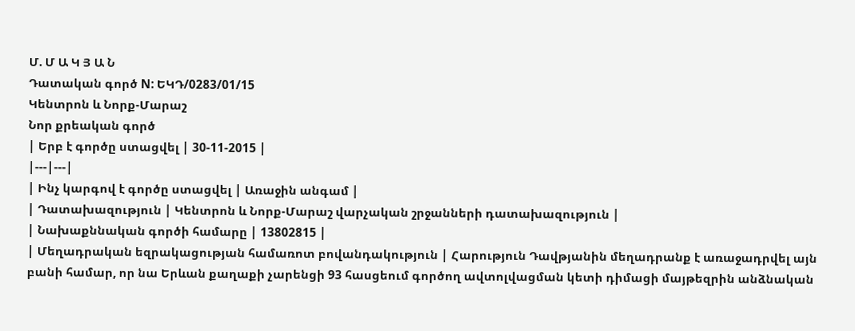Մ. Մ Ա Կ Յ Ա Ն
Դատական գործ N: ԵԿԴ/0283/01/15
Կենտրոն և Նորք-Մարաշ
Նոր քրեական գործ
| Երբ է գործը ստացվել | 30-11-2015 |
|---|---|
| Ինչ կարգով է գործը ստացվել | Առաջին անգամ |
| Դատախազություն | Կենտրոն և Նորք-Մարաշ վարչական շրջանների դատախազություն |
| Նախաքննական գործի համարը | 13802815 |
| Մեղադրական եզրակացության համառոտ բովանդակություն | Հարություն Դավթյանին մեղադրանք է առաջադրվել այն բանի համար, որ նա Երևան քաղաքի չարենցի 93 հասցեում գործող ավտոլվացման կետի դիմացի մայթեզրին անձնական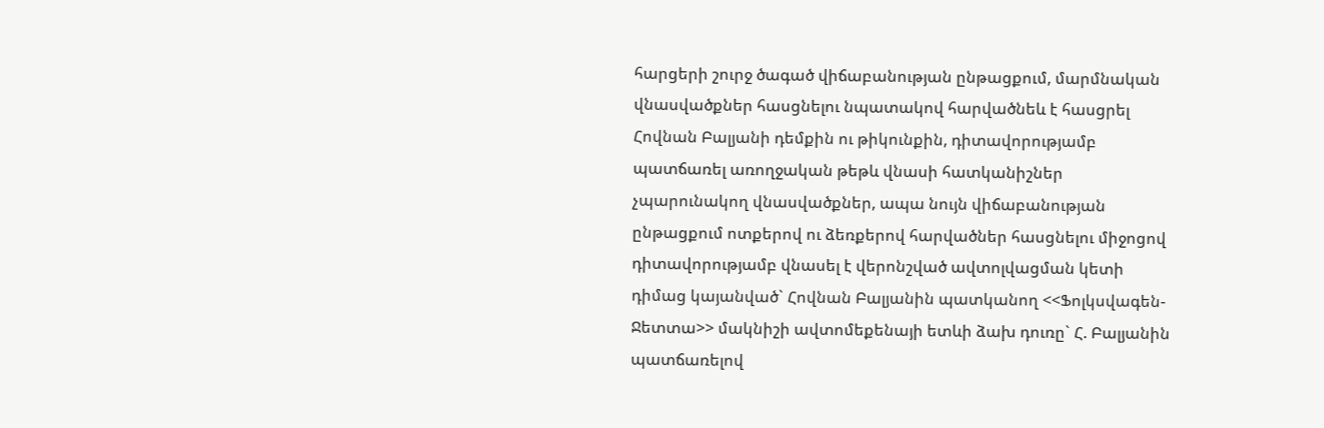հարցերի շուրջ ծագած վիճաբանության ընթացքում, մարմնական վնասվածքներ հասցնելու նպատակով հարվածնեև է հասցրել Հովնան Բալյանի դեմքին ու թիկունքին, դիտավորությամբ պատճառել առողջական թեթև վնասի հատկանիշներ չպարունակող վնասվածքներ, ապա նույն վիճաբանության ընթացքում ոտքերով ու ձեռքերով հարվածներ հասցնելու միջոցով դիտավորությամբ վնասել է վերոնշված ավտոլվացման կետի դիմաց կայանված` Հովնան Բալյանին պատկանող <<Ֆոլկսվագեն-Ջետտա>> մակնիշի ավտոմեքենայի ետևի ձախ դուռը` Հ. Բալյանին պատճառելով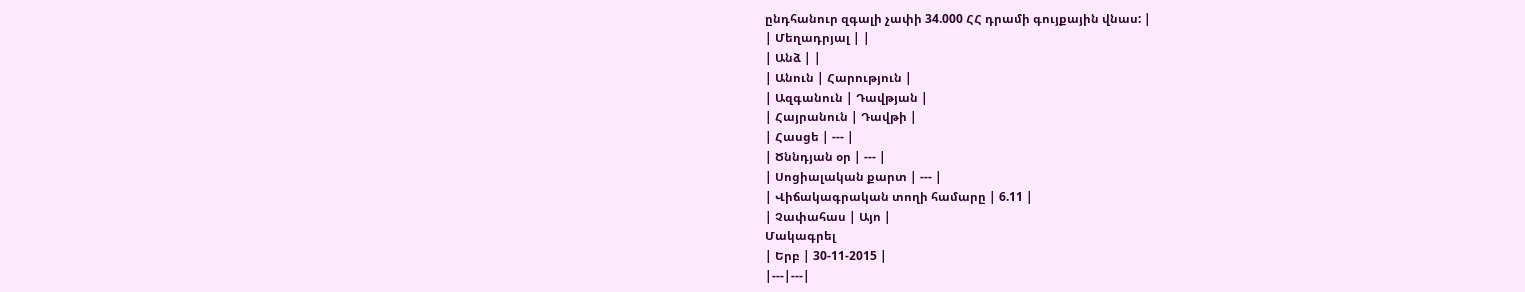ընդհանուր զգալի չափի 34.000 ՀՀ դրամի գույքային վնաս: |
| Մեղադրյալ | |
| Անձ | |
| Անուն | Հարություն |
| Ազգանուն | Դավթյան |
| Հայրանուն | Դավթի |
| Հասցե | --- |
| Ծննդյան օր | --- |
| Սոցիալական քարտ | --- |
| Վիճակագրական տողի համարը | 6.11 |
| Չափահաս | Այո |
Մակագրել
| Երբ | 30-11-2015 |
|---|---|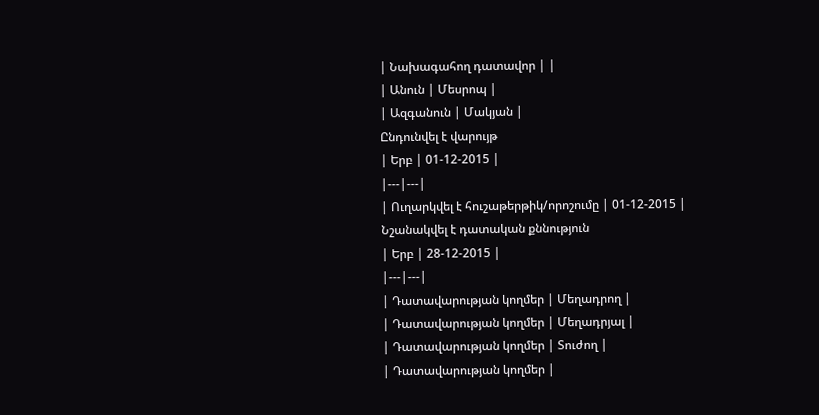| Նախագահող դատավոր | |
| Անուն | Մեսրոպ |
| Ազգանուն | Մակյան |
Ընդունվել է վարույթ
| Երբ | 01-12-2015 |
|---|---|
| Ուղարկվել է հուշաթերթիկ/որոշումը | 01-12-2015 |
Նշանակվել է դատական քննություն
| Երբ | 28-12-2015 |
|---|---|
| Դատավարության կողմեր | Մեղադրող |
| Դատավարության կողմեր | Մեղադրյալ |
| Դատավարության կողմեր | Տուժող |
| Դատավարության կողմեր |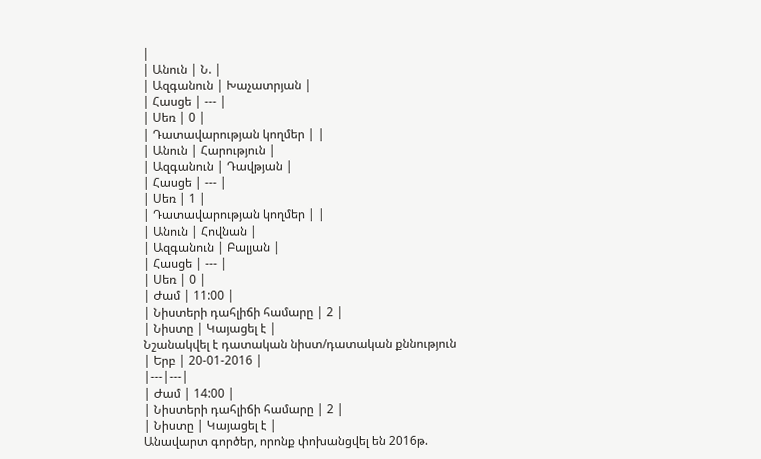|
| Անուն | Ն. |
| Ազգանուն | Խաչատրյան |
| Հասցե | --- |
| Սեռ | 0 |
| Դատավարության կողմեր | |
| Անուն | Հարություն |
| Ազգանուն | Դավթյան |
| Հասցե | --- |
| Սեռ | 1 |
| Դատավարության կողմեր | |
| Անուն | Հովնան |
| Ազգանուն | Բալյան |
| Հասցե | --- |
| Սեռ | 0 |
| Ժամ | 11:00 |
| Նիստերի դահլիճի համարը | 2 |
| Նիստը | Կայացել է |
Նշանակվել է դատական նիստ/դատական քննություն
| Երբ | 20-01-2016 |
|---|---|
| Ժամ | 14:00 |
| Նիստերի դահլիճի համարը | 2 |
| Նիստը | Կայացել է |
Անավարտ գործեր, որոնք փոխանցվել են 2016թ.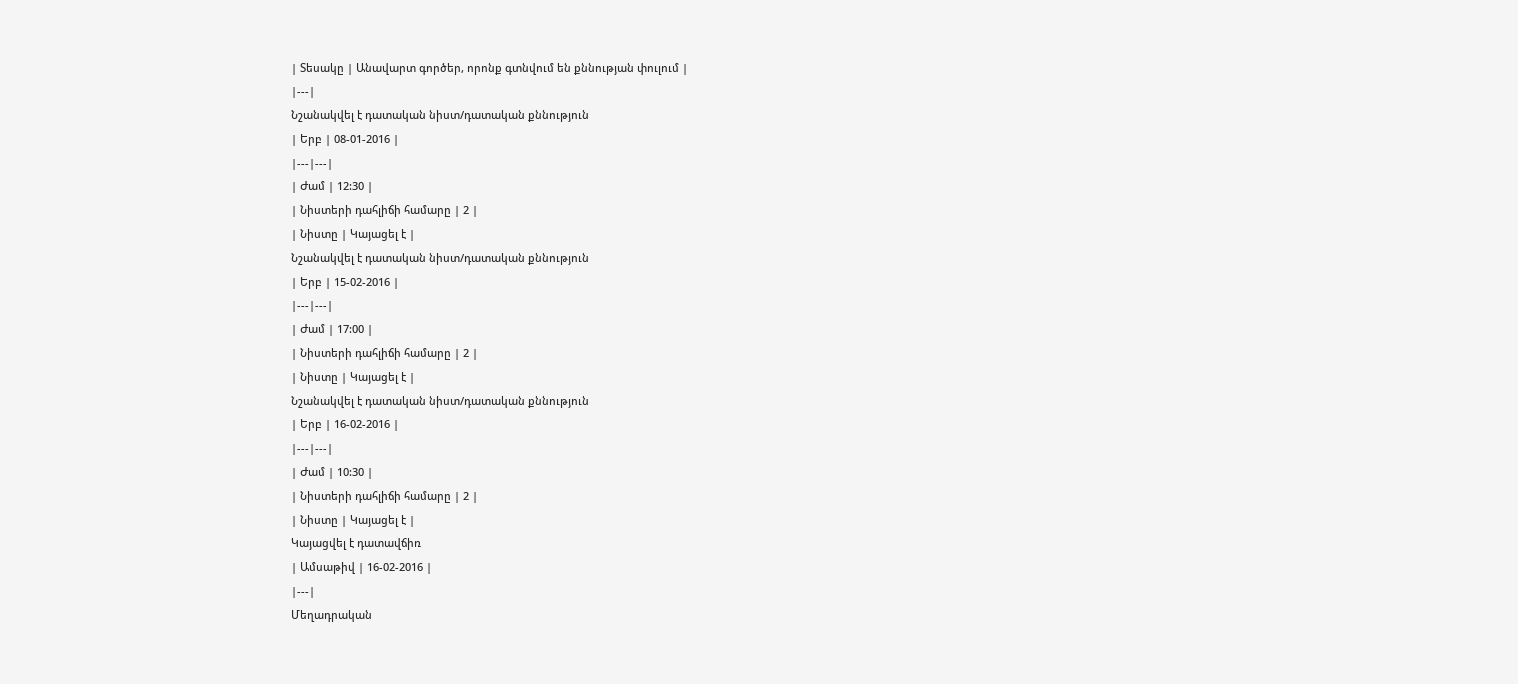| Տեսակը | Անավարտ գործեր, որոնք գտնվում են քննության փուլում |
|---|
Նշանակվել է դատական նիստ/դատական քննություն
| Երբ | 08-01-2016 |
|---|---|
| Ժամ | 12:30 |
| Նիստերի դահլիճի համարը | 2 |
| Նիստը | Կայացել է |
Նշանակվել է դատական նիստ/դատական քննություն
| Երբ | 15-02-2016 |
|---|---|
| Ժամ | 17:00 |
| Նիստերի դահլիճի համարը | 2 |
| Նիստը | Կայացել է |
Նշանակվել է դատական նիստ/դատական քննություն
| Երբ | 16-02-2016 |
|---|---|
| Ժամ | 10:30 |
| Նիստերի դահլիճի համարը | 2 |
| Նիստը | Կայացել է |
Կայացվել է դատավճիռ
| Ամսաթիվ | 16-02-2016 |
|---|
Մեղադրական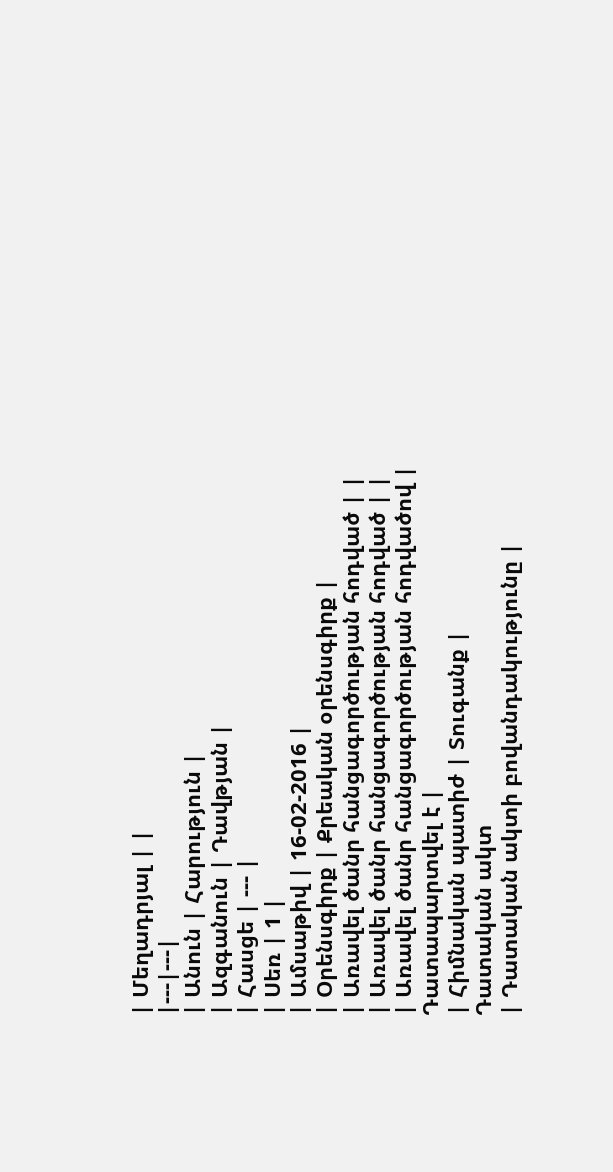| Մեղադրյալ | |
|---|---|
| Անուն | Հարություն |
| Ազգանուն | Դավթյան |
| Հասցե | --- |
| Սեռ | 1 |
| Ամսաթիվ | 16-02-2016 |
| Օրենսգիրք | Քրեական օրենսգիրք |
| Առավել ծանր հանցագործության հոդված | |
| Առավել ծանր հանցագործության հոդված | |
| Առավել ծանր հանցագործության հոդվածով | Դատապարտվել է |
| Հիմնական պատիժ | Տուգանք |
Դատական ակտ
| Դատական ակտի բովանդակությունը |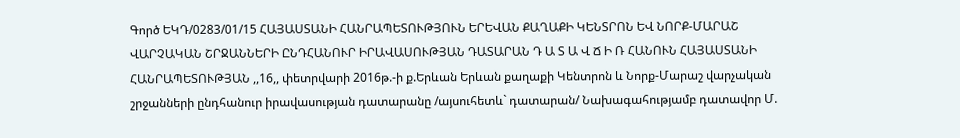Գործ ԵԿԴ/0283/01/15 ՀԱՅԱՍՏԱՆԻ ՀԱՆՐԱՊԵՏՈՒԹՅՈՒՆ ԵՐԵՎԱՆ ՔԱՂԱՔԻ ԿԵՆՏՐՈՆ ԵՎ ՆՈՐՔ-ՄԱՐԱՇ ՎԱՐՉԱԿԱՆ ՇՐՋԱՆՆԵՐԻ ԸՆԴՀԱՆՈՒՐ ԻՐԱՎԱՍՈՒԹՅԱՆ ԴԱՏԱՐԱՆ Դ Ա Տ Ա Վ Ճ Ի Ռ ՀԱՆՈՒՆ ՀԱՅԱՍՏԱՆԻ ՀԱՆՐԱՊԵՏՈՒԹՅԱՆ ,,16,, փետրվարի 2016թ.-ի ք.Երևան Երևան քաղաքի Կենտրոն և Նորք-Մարաշ վարչական շրջանների ընդհանուր իրավասության դատարանը /այսուհետև` դատարան/ Նախագահությամբ դատավոր Մ.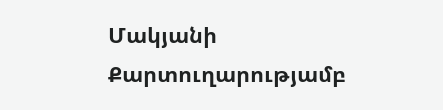Մակյանի Քարտուղարությամբ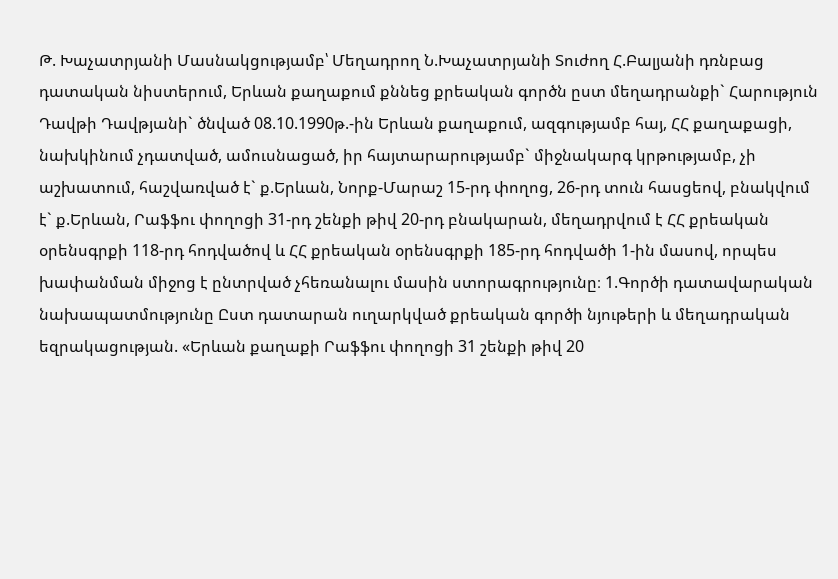Թ. Խաչատրյանի Մասնակցությամբ՝ Մեղադրող Ն.Խաչատրյանի Տուժող Հ.Բալյանի դռնբաց դատական նիստերում, Երևան քաղաքում քննեց քրեական գործն ըստ մեղադրանքի` Հարություն Դավթի Դավթյանի` ծնված 08.10.1990թ.-ին Երևան քաղաքում, ազգությամբ հայ, ՀՀ քաղաքացի, նախկինում չդատված, ամուսնացած, իր հայտարարությամբ` միջնակարգ կրթությամբ, չի աշխատում, հաշվառված է` ք.Երևան, Նորք-Մարաշ 15-րդ փողոց, 26-րդ տուն հասցեով, բնակվում է` ք.Երևան, Րաֆֆու փողոցի 31-րդ շենքի թիվ 20-րդ բնակարան, մեղադրվում է ՀՀ քրեական օրենսգրքի 118-րդ հոդվածով և ՀՀ քրեական օրենսգրքի 185-րդ հոդվածի 1-ին մասով, որպես խափանման միջոց է ընտրված չհեռանալու մասին ստորագրությունը։ 1.Գործի դատավարական նախապատմությունը Ըստ դատարան ուղարկված քրեական գործի նյութերի և մեղադրական եզրակացության. «Երևան քաղաքի Րաֆֆու փողոցի 31 շենքի թիվ 20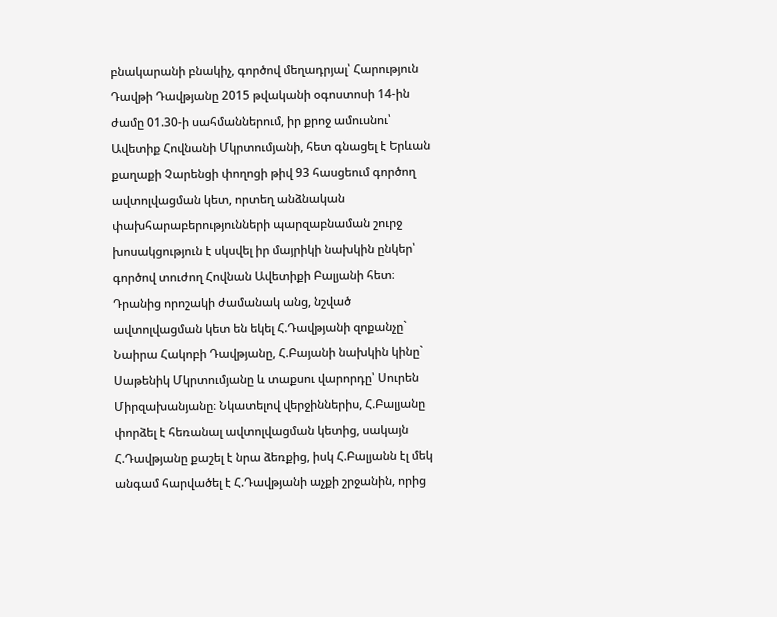բնակարանի բնակիչ, գործով մեղադրյալ՝ Հարություն Դավթի Դավթյանը 2015 թվականի օգոստոսի 14-ին ժամը 01.30-ի սահմաններում, իր քրոջ ամուսնու՝ Ավետիք Հովնանի Մկրտումյանի, հետ գնացել է Երևան քաղաքի Չարենցի փողոցի թիվ 93 հասցեում գործող ավտոլվացման կետ, որտեղ անձնական փախհարաբերությունների պարզաբնաման շուրջ խոսակցություն է սկսվել իր մայրիկի նախկին ընկեր՝ գործով տուժող Հովնան Ավետիքի Բալյանի հետ։ Դրանից որոշակի ժամանակ անց, նշված ավտոլվացման կետ են եկել Հ.Դավթյանի զոքանչը` Նաիրա Հակոբի Դավթյանը, Հ.Բայանի նախկին կինը` Սաթենիկ Մկրտումյանը և տաքսու վարորդը՝ Սուրեն Միրզախանյանը։ Նկատելով վերջիններիս, Հ.Բալյանը փորձել է հեռանալ ավտոլվացման կետից, սակայն Հ.Դավթյանը քաշել է նրա ձեռքից, իսկ Հ.Բալյանն էլ մեկ անգամ հարվածել է Հ.Դավթյանի աչքի շրջանին, որից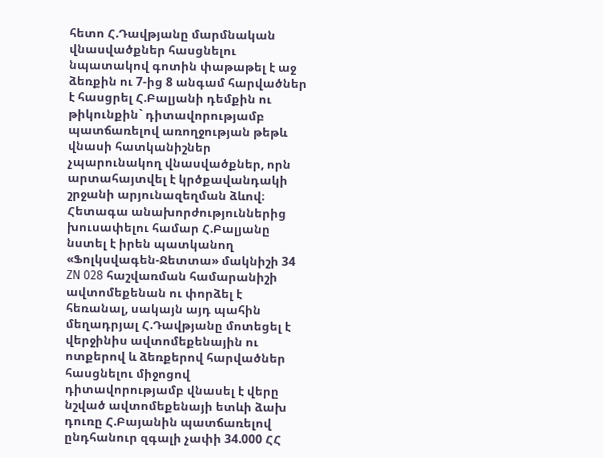հետո Հ.Դավթյանը մարմնական վնասվածքներ հասցնելու նպատակով գոտին փաթաթել է աջ ձեռքին ու 7-ից 8 անգամ հարվածներ է հասցրել Հ.Բալյանի դեմքին ու թիկունքին` դիտավորությամբ պատճառելով առողջության թեթև վնասի հատկանիշներ չպարունակող վնասվածքներ, որն արտահայտվել է կրծքավանդակի շրջանի արյունազեղման ձևով։ Հետագա անախորժություններից խուսափելու համար Հ.Բալյանը նստել է իրեն պատկանող «Ֆոլկսվագեն-Ջետտա» մակնիշի 34 ZN 028 հաշվառման համարանիշի ավտոմեքենան ու փորձել է հեռանալ, սակայն այդ պահին մեղադրյալ Հ.Դավթյանը մոտեցել է վերջինիս ավտոմեքենային ու ոտքերով և ձեռքերով հարվածներ հասցնելու միջոցով դիտավորությամբ վնասել է վերը նշված ավտոմեքենայի ետևի ձախ դուռը Հ.Բայանին պատճառելով ընդհանուր զգալի չափի 34.000 ՀՀ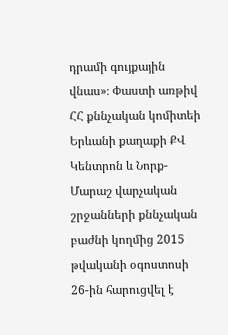դրամի գույքային վնաս»։ Փաստի առթիվ ՀՀ քննչական կոմիտեի Երևանի քաղաքի ՔՎ Կենտրոն և Նորք-Մարաշ վարչական շրջանների քննչական բաժնի կողմից 2015 թվականի օգոստոսի 26-ին հարուցվել է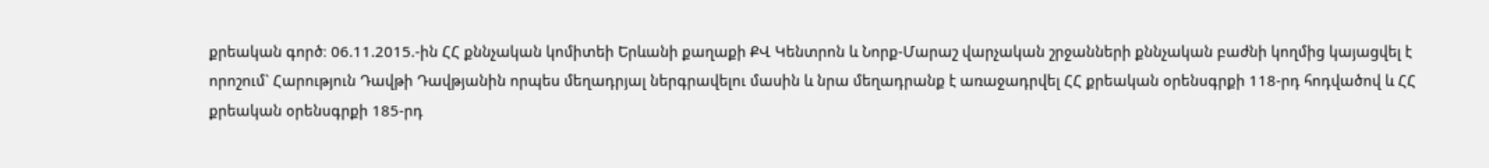քրեական գործ։ 06.11.2015.-ին ՀՀ քննչական կոմիտեի Երևանի քաղաքի ՔՎ Կենտրոն և Նորք-Մարաշ վարչական շրջանների քննչական բաժնի կողմից կայացվել է որոշում` Հարություն Դավթի Դավթյանին որպես մեղադրյալ ներգրավելու մասին և նրա մեղադրանք է առաջադրվել ՀՀ քրեական օրենսգրքի 118-րդ հոդվածով և ՀՀ քրեական օրենսգրքի 185-րդ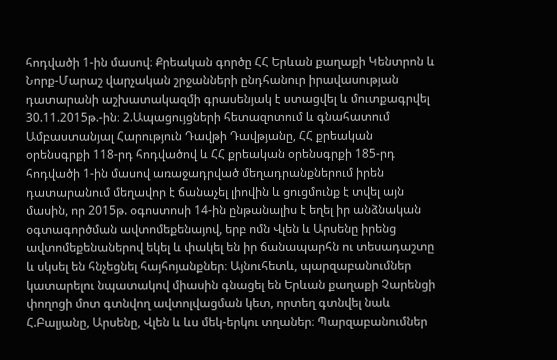հոդվածի 1-ին մասով։ Քրեական գործը ՀՀ Երևան քաղաքի Կենտրոն և Նորք-Մարաշ վարչական շրջանների ընդհանուր իրավասության դատարանի աշխատակազմի գրասենյակ է ստացվել և մուտքագրվել 30.11.2015թ.-ին։ 2.Ապացույցների հետազոտում և գնահատում Ամբաստանյալ Հարություն Դավթի Դավթյանը, ՀՀ քրեական օրենսգրքի 118-րդ հոդվածով և ՀՀ քրեական օրենսգրքի 185-րդ հոդվածի 1-ին մասով առաջադրված մեղադրանքներում իրեն դատարանում մեղավոր է ճանաչել լիովին և ցուցմունք է տվել այն մասին, որ 2015թ. օգոստոսի 14-ին ընթանալիս է եղել իր անձնական օգտագործման ավտոմեքենայով, երբ ոմն Վլեն և Արսենը իրենց ավտոմեքենաներով եկել և փակել են իր ճանապարհն ու տեսադաշտը և սկսել են հնչեցնել հայհոյանքներ։ Այնուհետև, պարզաբանումներ կատարելու նպատակով միասին գնացել են Երևան քաղաքի Չարենցի փողոցի մոտ գտնվող ավտոլվացման կետ, որտեղ գտնվել նաև Հ.Բալյանը, Արսենը, Վլեն և ևս մեկ-երկու տղաներ։ Պարզաբանումներ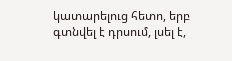կատարելուց հետո, երբ գտնվել է դրսում, լսել է,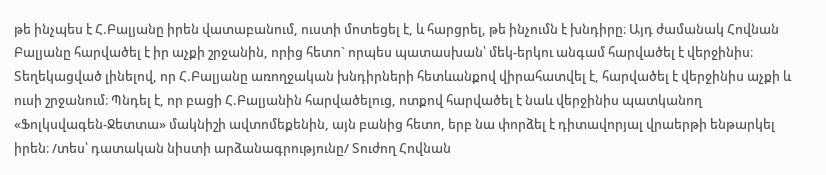թե ինչպես է Հ.Բալյանը իրեն վատաբանում, ուստի մոտեցել է, և հարցրել, թե ինչումն է խնդիրը։ Այդ ժամանակ Հովնան Բալյանը հարվածել է իր աչքի շրջանին, որից հետո` որպես պատասխան՝ մեկ-երկու անգամ հարվածել է վերջինիս։ Տեղեկացված լինելով, որ Հ.Բալյանը առողջական խնդիրների հետևանքով վիրահատվել է, հարվածել է վերջինիս աչքի և ուսի շրջանում։ Պնդել է, որ բացի Հ.Բալյանին հարվածելուց, ոտքով հարվածել է նաև վերջինիս պատկանող «Ֆոլկսվագեն-Ջետտա» մակնիշի ավտոմեքենին, այն բանից հետո, երբ նա փորձել է դիտավորյալ վրաերթի ենթարկել իրեն։ /տես՝ դատական նիստի արձանագրությունը/ Տուժող Հովնան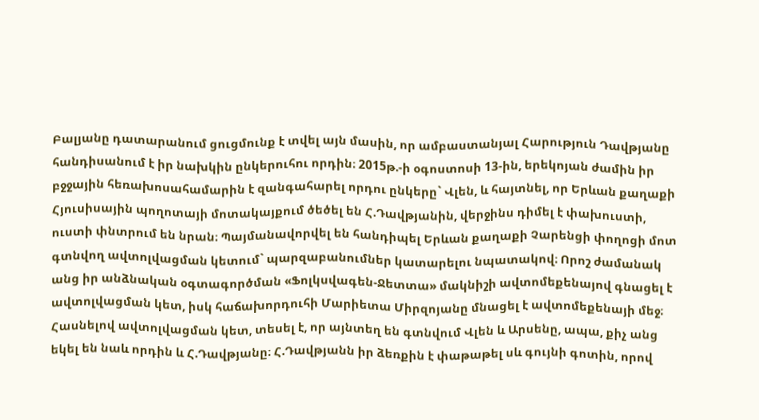Բալյանը դատարանում ցուցմունք է տվել այն մասին, որ ամբաստանյալ Հարություն Դավթյանը հանդիսանում է իր նախկին ընկերուհու որդին։ 2015թ.-ի օգոստոսի 13-ին, երեկոյան ժամին իր բջջային հեռախոսահամարին է զանգահարել որդու ընկերը` Վլեն, և հայտնել, որ Երևան քաղաքի Հյուսիսային պողոտայի մոտակայքում ծեծել են Հ.Դավթյանին, վերջինս դիմել է փախուստի, ուստի փնտրում են նրան։ Պայմանավորվել են հանդիպել Երևան քաղաքի Չարենցի փողոցի մոտ գտնվող ավտոլվացման կետում` պարզաբանումներ կատարելու նպատակով։ Որոշ ժամանակ անց իր անձնական օգտագործման «Ֆոլկսվագեն-Ջետտա» մակնիշի ավտոմեքենայով գնացել է ավտոլվացման կետ, իսկ հաճախորդուհի Մարիետա Միրզոյանը մնացել է ավտոմեքենայի մեջ։ Հասնելով ավտոլվացման կետ, տեսել է, որ այնտեղ են գտնվում Վլեն և Արսենը, ապա, քիչ անց եկել են նաև որդին և Հ.Դավթյանը։ Հ.Դավթյանն իր ձեռքին է փաթաթել սև գույնի գոտին, որով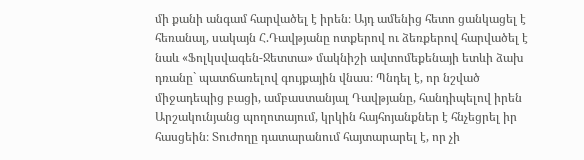մի քանի անգամ հարվածել է իրեն։ Այդ ամենից հետո ցանկացել է հեռանալ, սակայն Հ.Դավթյանը ոտքերով ու ձեռքերով հարվածել է նաև «Ֆոլկսվագեն-Ջետտա» մակնիշի ավտոմեքենայի ետևի ձախ դռանը` պատճառելով գույքային վնաս։ Պնդել է, որ նշված միջադեպից բացի, ամբաստանյալ Դավթյանը, հանդիպելով իրեն Արշակունյանց պողոտայում, կրկին հայհոյանքներ է հնչեցրել իր հասցեին։ Տուժողը դատարանում հայտարարել է, որ չի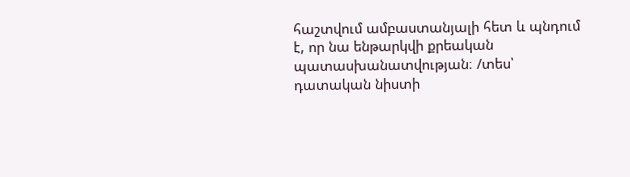հաշտվում ամբաստանյալի հետ և պնդում է, որ նա ենթարկվի քրեական պատասխանատվության։ /տես՝ դատական նիստի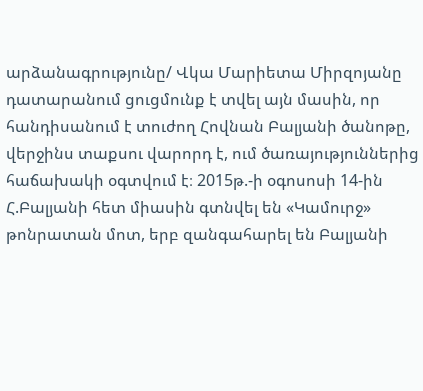արձանագրությունը/ Վկա Մարիետա Միրզոյանը դատարանում ցուցմունք է տվել այն մասին, որ հանդիսանում է տուժող Հովնան Բալյանի ծանոթը, վերջինս տաքսու վարորդ է, ում ծառայություններից հաճախակի օգտվում է։ 2015թ.-ի օգոսոսի 14-ին Հ.Բալյանի հետ միասին գտնվել են «Կամուրջ» թոնրատան մոտ, երբ զանգահարել են Բալյանի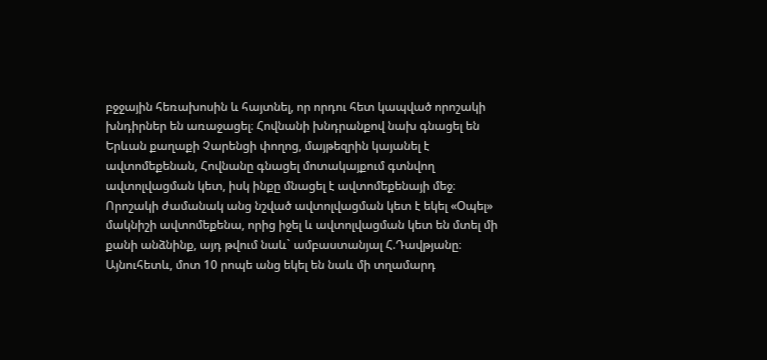բջջային հեռախոսին և հայտնել, որ որդու հետ կապված որոշակի խնդիրներ են առաջացել։ Հովնանի խնդրանքով նախ գնացել են Երևան քաղաքի Չարենցի փողոց, մայթեզրին կայանել է ավտոմեքենան, Հովնանը գնացել մոտակայքում գտնվող ավտոլվացման կետ, իսկ ինքը մնացել է ավտոմեքենայի մեջ։ Որոշակի ժամանակ անց նշված ավտոլվացման կետ է եկել «Օպել» մակնիշի ավտոմեքենա, որից իջել և ավտոլվացման կետ են մտել մի քանի անձնինք, այդ թվում նաև` ամբաստանյալ Հ.Դավթյանը։ Այնուհետև, մոտ 10 րոպե անց եկել են նաև մի տղամարդ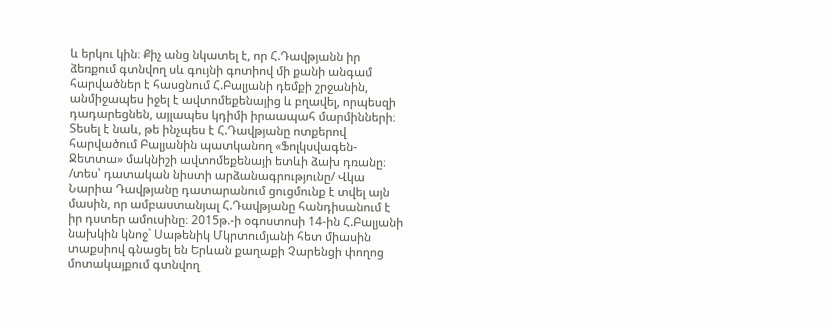և երկու կին։ Քիչ անց նկատել է, որ Հ.Դավթյանն իր ձեռքում գտնվող սև գույնի գոտիով մի քանի անգամ հարվածներ է հասցնում Հ.Բալյանի դեմքի շրջանին, անմիջապես իջել է ավտոմեքենայից և բղավել, որպեսզի դադարեցնեն, այլապես կդիմի իրաապահ մարմինների։ Տեսել է նաև, թե ինչպես է Հ.Դավթյանը ոտքերով հարվածում Բալյանին պատկանող «Ֆոլկսվագեն-Ջետտա» մակնիշի ավտոմեքենայի ետևի ձախ դռանը։ /տես՝ դատական նիստի արձանագրությունը/ Վկա Նարիա Դավթյանը դատարանում ցուցմունք է տվել այն մասին, որ ամբաստանյալ Հ.Դավթյանը հանդիսանում է իր դստեր ամուսինը։ 2015թ.-ի օգոստոսի 14-ին Հ.Բալյանի նախկին կնոջ` Սաթենիկ Մկրտումյանի հետ միասին տաքսիով գնացել են Երևան քաղաքի Չարենցի փողոց մոտակայքում գտնվող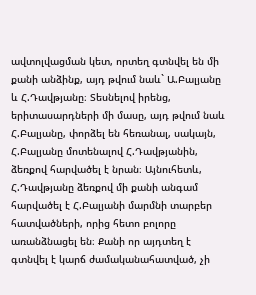ավտոլվացման կետ, որտեղ գտնվել են մի քանի անձինք, այդ թվում նաև` Ա.Բալյանը և Հ.Դավթյանը։ Տեսնելով իրենց, երիտասարդների մի մասը, այդ թվում նաև Հ.Բալյանը, փորձել են հեռանալ, սակայն, Հ.Բալյանը մոտենալով Հ.Դավթյանին, ձեռքով հարվածել է նրան։ Այնուհետև, Հ.Դավթյանը ձեռքով մի քանի անգամ հարվածել է Հ.Բալյանի մարմնի տարբեր հատվածների, որից հետո բոլորը առանձնացել են։ Քանի որ այդտեղ է գտնվել է կարճ ժամականահատված, չի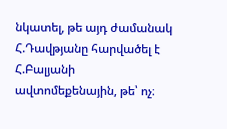նկատել, թե այդ ժամանակ Հ.Դավթյանը հարվածել է Հ.Բալյանի ավտոմեքենային, թե՝ ոչ։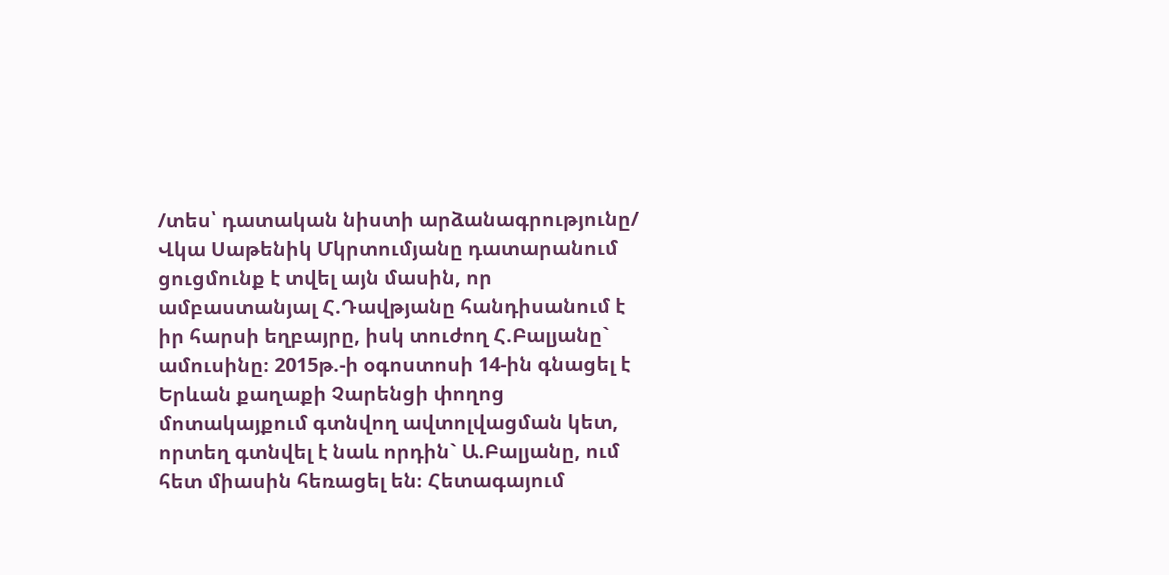/տես՝ դատական նիստի արձանագրությունը/ Վկա Սաթենիկ Մկրտումյանը դատարանում ցուցմունք է տվել այն մասին, որ ամբաստանյալ Հ.Դավթյանը հանդիսանում է իր հարսի եղբայրը, իսկ տուժող Հ.Բալյանը` ամուսինը։ 2015թ.-ի օգոստոսի 14-ին գնացել է Երևան քաղաքի Չարենցի փողոց մոտակայքում գտնվող ավտոլվացման կետ, որտեղ գտնվել է նաև որդին` Ա.Բալյանը, ում հետ միասին հեռացել են։ Հետագայում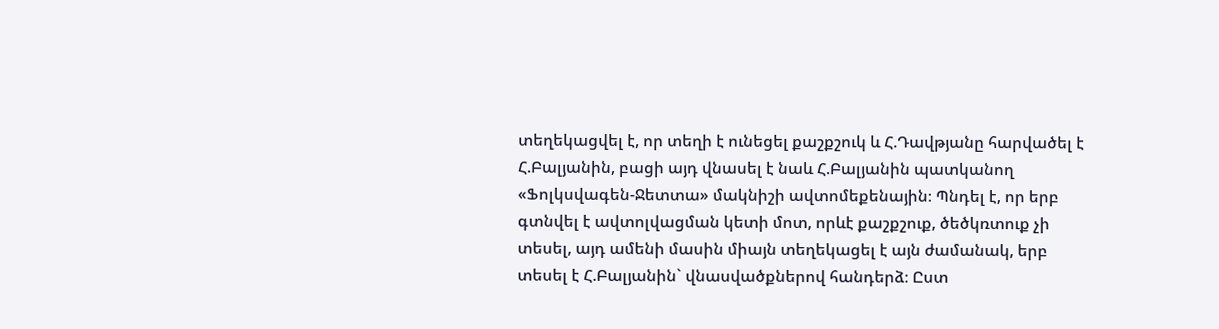տեղեկացվել է, որ տեղի է ունեցել քաշքշուկ և Հ.Դավթյանը հարվածել է Հ.Բալյանին, բացի այդ վնասել է նաև Հ.Բալյանին պատկանող «Ֆոլկսվագեն-Ջետտա» մակնիշի ավտոմեքենային։ Պնդել է, որ երբ գտնվել է ավտոլվացման կետի մոտ, որևէ քաշքշուք, ծեծկռտուք չի տեսել, այդ ամենի մասին միայն տեղեկացել է այն ժամանակ, երբ տեսել է Հ.Բալյանին` վնասվածքներով հանդերձ։ Ըստ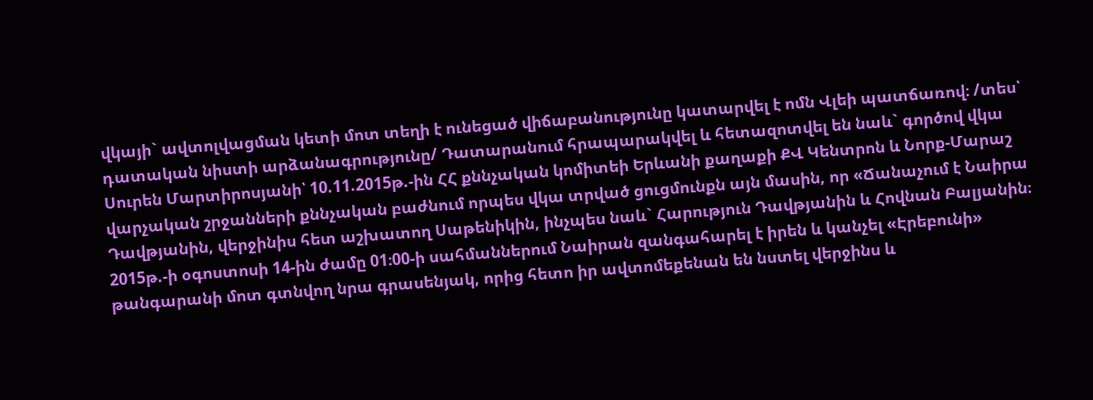վկայի` ավտոլվացման կետի մոտ տեղի է ունեցած վիճաբանությունը կատարվել է ոմն Վլեի պատճառով։ /տես՝ դատական նիստի արձանագրությունը/ Դատարանում հրապարակվել և հետազոտվել են նաև` գործով վկա Սուրեն Մարտիրոսյանի՝ 10.11.2015թ.-ին ՀՀ քննչական կոմիտեի Երևանի քաղաքի ՔՎ Կենտրոն և Նորք-Մարաշ վարչական շրջանների քննչական բաժնում որպես վկա տրված ցուցմունքն այն մասին, որ «Ճանաչում է Նաիրա Դավթյանին, վերջինիս հետ աշխատող Սաթենիկին, ինչպես նաև` Հարություն Դավթյանին և Հովնան Բալյանին։ 2015թ.-ի օգոստոսի 14-ին ժամը 01։00-ի սահմաններում Նաիրան զանգահարել է իրեն և կանչել «Էրեբունի» թանգարանի մոտ գտնվող նրա գրասենյակ, որից հետո իր ավտոմեքենան են նստել վերջինս և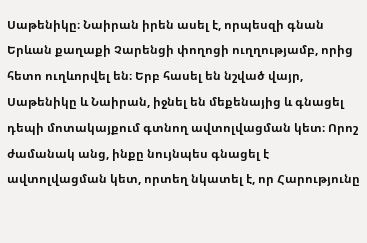Սաթենիկը։ Նաիրան իրեն ասել է, որպեսզի գնան Երևան քաղաքի Չարենցի փողոցի ուղղությամբ, որից հետո ուղևորվել են։ Երբ հասել են նշված վայր, Սաթենիկը և Նաիրան, իջնել են մեքենայից և գնացել դեպի մոտակայքում գտնող ավտոլվացման կետ։ Որոշ ժամանակ անց, ինքը նույնպես գնացել է ավտոլվացման կետ, որտեղ նկատել է, որ Հարությունը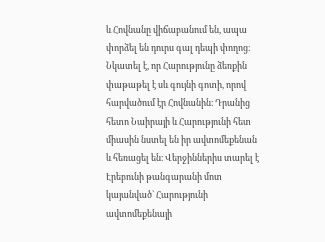և Հովնանը վիճաբանում են, ապա փորձել են դուրս գալ դեպի փողոց։ Նկատել է, որ Հարությունը ձեռքին փաթաթել է սև գույնի գոտի, որով հարվածում էր Հովնանին։ Դրանից հետո Նաիրայի և Հարությունի հետ միասին նստել են իր ավտոմեքենան և հեռացել են։ Վերջիններիս տարել է Էրեբունի թանգարանի մոտ կայանված` Հարությունի ավտոմեքենայի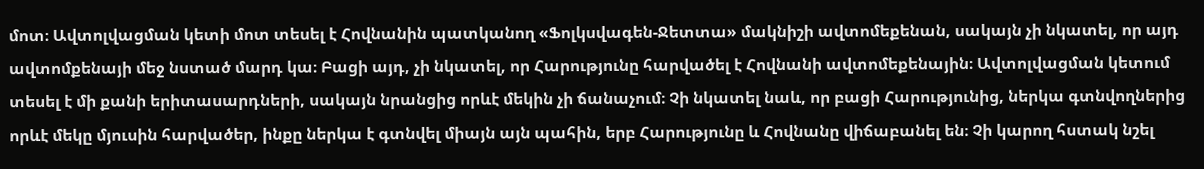մոտ։ Ավտոլվացման կետի մոտ տեսել է Հովնանին պատկանող «Ֆոլկսվագեն-Ջետտա» մակնիշի ավտոմեքենան, սակայն չի նկատել, որ այդ ավտոմքենայի մեջ նստած մարդ կա։ Բացի այդ, չի նկատել, որ Հարությունը հարվածել է Հովնանի ավտոմեքենային։ Ավտոլվացման կետում տեսել է մի քանի երիտասարդների, սակայն նրանցից որևէ մեկին չի ճանաչում։ Չի նկատել նաև, որ բացի Հարությունից, ներկա գտնվողներից որևէ մեկը մյուսին հարվածեր, ինքը ներկա է գտնվել միայն այն պահին, երբ Հարությունը և Հովնանը վիճաբանել են։ Չի կարող հստակ նշել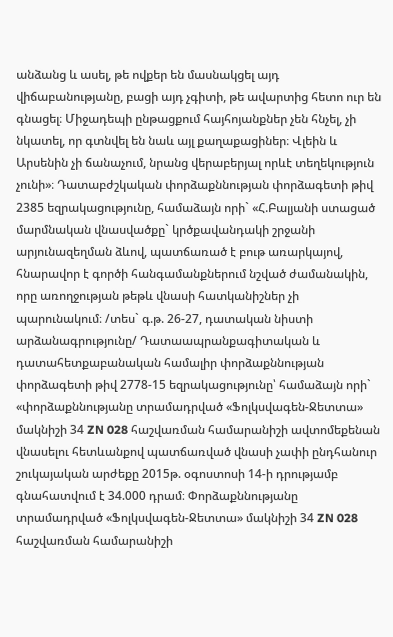անձանց և ասել, թե ովքեր են մասնակցել այդ վիճաբանությանը, բացի այդ չգիտի, թե ավարտից հետո ուր են գնացել։ Միջադեպի ընթացքում հայհոյանքներ չեն հնչել, չի նկատել, որ գտնվել են նաև այլ քաղաքացիներ։ Վլեին և Արսենին չի ճանաչում, նրանց վերաբերյալ որևէ տեղեկություն չունի»։ Դատաբժշկական փորձաքննության փորձագետի թիվ 2385 եզրակացությունը, համաձայն որի` «Հ.Բալյանի ստացած մարմնական վնասվածքը` կրծքավանդակի շրջանի արյունազեղման ձևով, պատճառած է բութ առարկայով, հնարավոր է գործի հանգամանքներում նշված ժամանակին, որը առողջության թեթև վնասի հատկանիշներ չի պարունակում։ /տես` գ.թ. 26-27, դատական նիստի արձանագրությունը/ Դատաապրանքագիտական և դատահետքաբանական համալիր փորձաքննության փորձագետի թիվ 2778-15 եզրակացությունը՝ համաձայն որի` «փորձաքննությանը տրամադրված «Ֆոլկսվագեն-Ջետտա» մակնիշի 34 ZN 028 հաշվառման համարանիշի ավտոմեքենան վնասելու հետևանքով պատճառված վնասի չափի ընդհանուր շուկայական արժեքը 2015թ. օգոստոսի 14-ի դրությամբ գնահատվում է 34.000 դրամ։ Փորձաքննությանը տրամադրված «Ֆոլկսվագեն-Ջետտա» մակնիշի 34 ZN 028 հաշվառման համարանիշի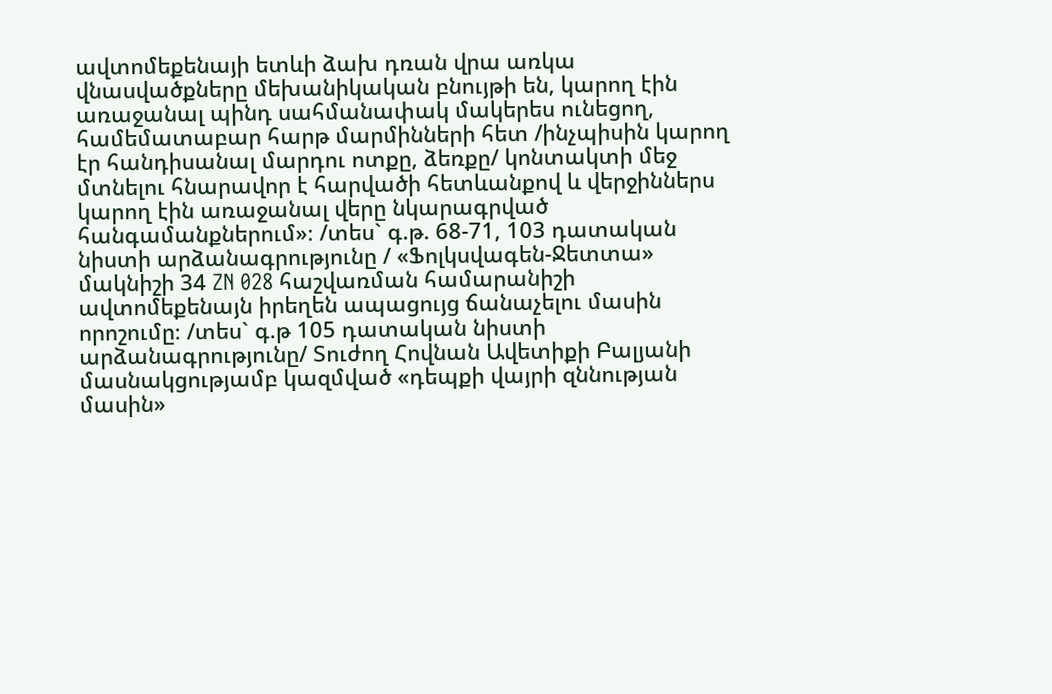ավտոմեքենայի ետևի ձախ դռան վրա առկա վնասվածքները մեխանիկական բնույթի են, կարող էին առաջանալ պինդ սահմանափակ մակերես ունեցող, համեմատաբար հարթ մարմինների հետ /ինչպիսին կարող էր հանդիսանալ մարդու ոտքը, ձեռքը/ կոնտակտի մեջ մտնելու հնարավոր է հարվածի հետևանքով և վերջիններս կարող էին առաջանալ վերը նկարագրված հանգամանքներում»։ /տես` գ.թ. 68-71, 103 դատական նիստի արձանագրությունը / «Ֆոլկսվագեն-Ջետտա» մակնիշի 34 ZN 028 հաշվառման համարանիշի ավտոմեքենայն իրեղեն ապացույց ճանաչելու մասին որոշումը։ /տես` գ.թ 105 դատական նիստի արձանագրությունը/ Տուժող Հովնան Ավետիքի Բալյանի մասնակցությամբ կազմված «դեպքի վայրի զննության մասին»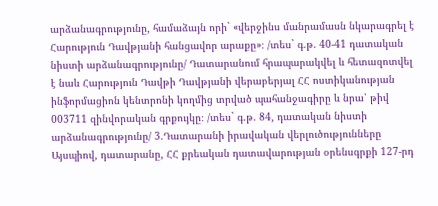արձանագրությունը, համաձայն որի` «վերջինս մանրամասն նկարագրել է Հարություն Դավթյանի հանցավոր արաքը»։ /տես` գ.թ. 40-41 դատական նիստի արձանագրությունը/ Դատարանում հրապարակվել և հետազոտվել է նաև Հարություն Դավթի Դավթյանի վերաբերյալ ՀՀ ոստիկանության ինֆորմացիոն կենտրոնի կողմից տրված պահանջագիրը և նրա՝ թիվ 003711 զինվորական գրքույկը։ /տես` գ.թ. 84, դատական նիստի արձանագրությունը/ 3.Դատարանի իրավական վերլուծությունները Այսպիով, դատարանը, ՀՀ քրեական դատավարության օրենսգրքի 127-րդ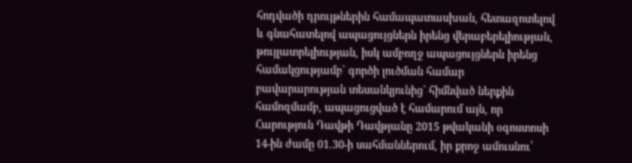հոդվածի դրույթներին համապատասխան, հետազոտելով և գնահատելով ապացույցներն իրենց վերաբերելիության, թույլատրելիության, իսկ ամբողջ ապացույցներն իրենց համակցությամբ` գործի լուծման համար բավարարության տեսանկյունից` հիմնված ներքին համոզմամբ, ապացուցված է համարում այն, որ Հարություն Դավթի Դավթյանը 2015 թվականի օգոստոսի 14-ին ժամը 01.30-ի սահմաններում, իր քրոջ ամուսնու՝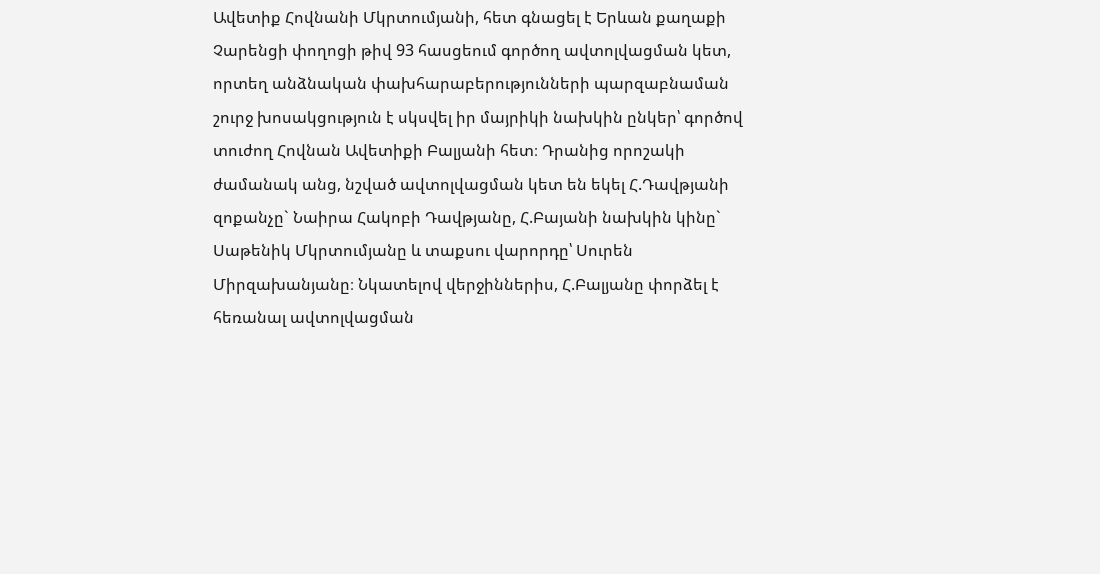Ավետիք Հովնանի Մկրտումյանի, հետ գնացել է Երևան քաղաքի Չարենցի փողոցի թիվ 93 հասցեում գործող ավտոլվացման կետ, որտեղ անձնական փախհարաբերությունների պարզաբնաման շուրջ խոսակցություն է սկսվել իր մայրիկի նախկին ընկեր՝ գործով տուժող Հովնան Ավետիքի Բալյանի հետ։ Դրանից որոշակի ժամանակ անց, նշված ավտոլվացման կետ են եկել Հ.Դավթյանի զոքանչը` Նաիրա Հակոբի Դավթյանը, Հ.Բայանի նախկին կինը` Սաթենիկ Մկրտումյանը և տաքսու վարորդը՝ Սուրեն Միրզախանյանը։ Նկատելով վերջիններիս, Հ.Բալյանը փորձել է հեռանալ ավտոլվացման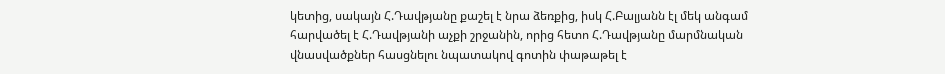կետից, սակայն Հ.Դավթյանը քաշել է նրա ձեռքից, իսկ Հ.Բալյանն էլ մեկ անգամ հարվածել է Հ.Դավթյանի աչքի շրջանին, որից հետո Հ.Դավթյանը մարմնական վնասվածքներ հասցնելու նպատակով գոտին փաթաթել է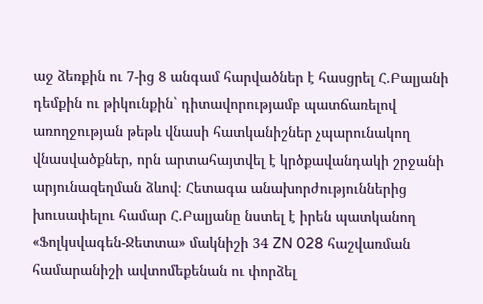աջ ձեռքին ու 7-ից 8 անգամ հարվածներ է հասցրել Հ.Բալյանի դեմքին ու թիկունքին` դիտավորությամբ պատճառելով առողջության թեթև վնասի հատկանիշներ չպարունակող վնասվածքներ, որն արտահայտվել է կրծքավանդակի շրջանի արյունազեղման ձևով։ Հետագա անախորժություններից խուսափելու համար Հ.Բալյանը նստել է իրեն պատկանող «Ֆոլկսվագեն-Ջետտա» մակնիշի 34 ZN 028 հաշվառման համարանիշի ավտոմեքենան ու փորձել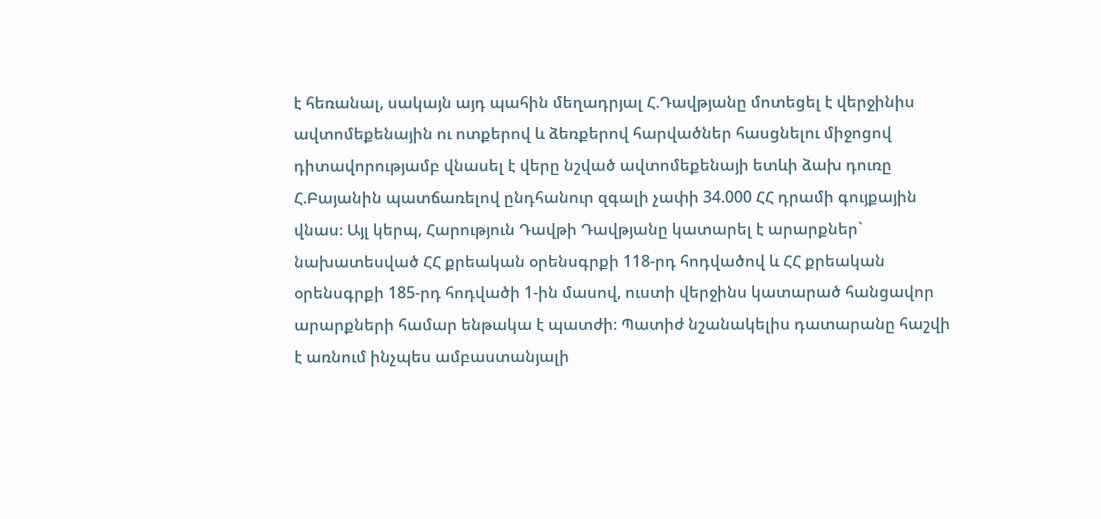է հեռանալ, սակայն այդ պահին մեղադրյալ Հ.Դավթյանը մոտեցել է վերջինիս ավտոմեքենային ու ոտքերով և ձեռքերով հարվածներ հասցնելու միջոցով դիտավորությամբ վնասել է վերը նշված ավտոմեքենայի ետևի ձախ դուռը Հ.Բայանին պատճառելով ընդհանուր զգալի չափի 34.000 ՀՀ դրամի գույքային վնաս։ Այլ կերպ, Հարություն Դավթի Դավթյանը կատարել է արարքներ` նախատեսված ՀՀ քրեական օրենսգրքի 118-րդ հոդվածով և ՀՀ քրեական օրենսգրքի 185-րդ հոդվածի 1-ին մասով, ուստի վերջինս կատարած հանցավոր արարքների համար ենթակա է պատժի։ Պատիժ նշանակելիս դատարանը հաշվի է առնում ինչպես ամբաստանյալի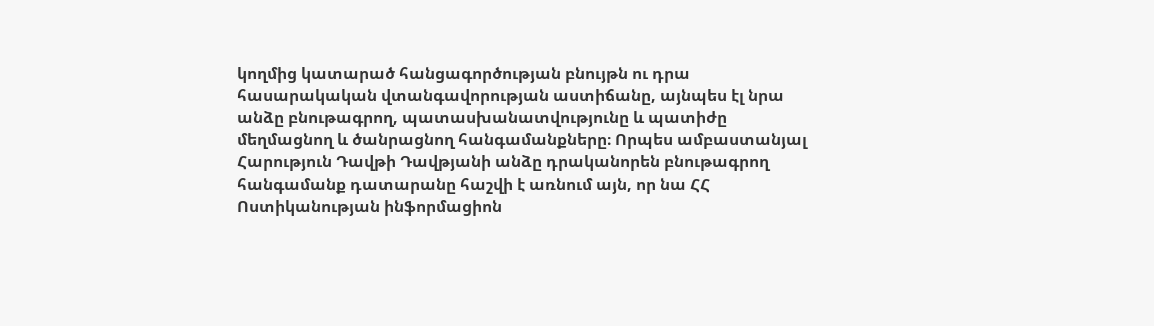կողմից կատարած հանցագործության բնույթն ու դրա հասարակական վտանգավորության աստիճանը, այնպես էլ նրա անձը բնութագրող, պատասխանատվությունը և պատիժը մեղմացնող և ծանրացնող հանգամանքները։ Որպես ամբաստանյալ Հարություն Դավթի Դավթյանի անձը դրականորեն բնութագրող հանգամանք դատարանը հաշվի է առնում այն, որ նա ՀՀ Ոստիկանության ինֆորմացիոն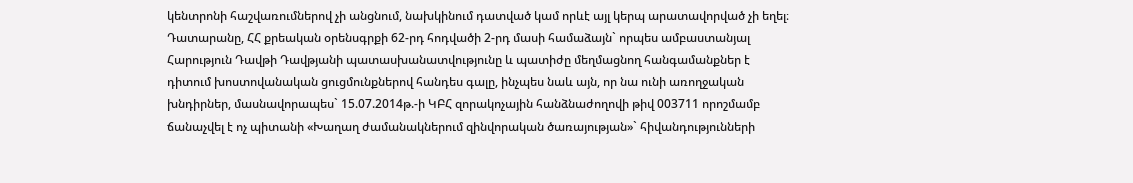կենտրոնի հաշվառումներով չի անցնում, նախկինում դատված կամ որևէ այլ կերպ արատավորված չի եղել։ Դատարանը, ՀՀ քրեական օրենսգրքի 62-րդ հոդվածի 2-րդ մասի համաձայն` որպես ամբաստանյալ Հարություն Դավթի Դավթյանի պատասխանատվությունը և պատիժը մեղմացնող հանգամանքներ է դիտում խոստովանական ցուցմունքներով հանդես գալը, ինչպես նաև այն, որ նա ունի առողջական խնդիրներ, մասնավորապես` 15.07.2014թ.-ի ԿԲՀ զորակոչային հանձնաժողովի թիվ 003711 որոշմամբ ճանաչվել է ոչ պիտանի «Խաղաղ ժամանակներում զինվորական ծառայության»` հիվանդությունների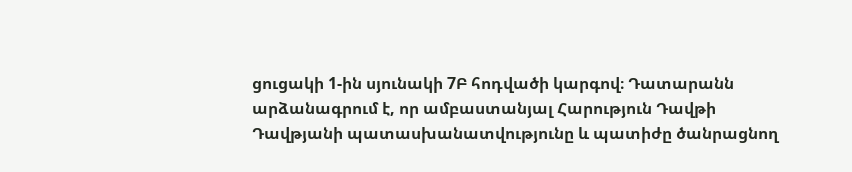ցուցակի 1-ին սյունակի 7Բ հոդվածի կարգով։ Դատարանն արձանագրում է, որ ամբաստանյալ Հարություն Դավթի Դավթյանի պատասխանատվությունը և պատիժը ծանրացնող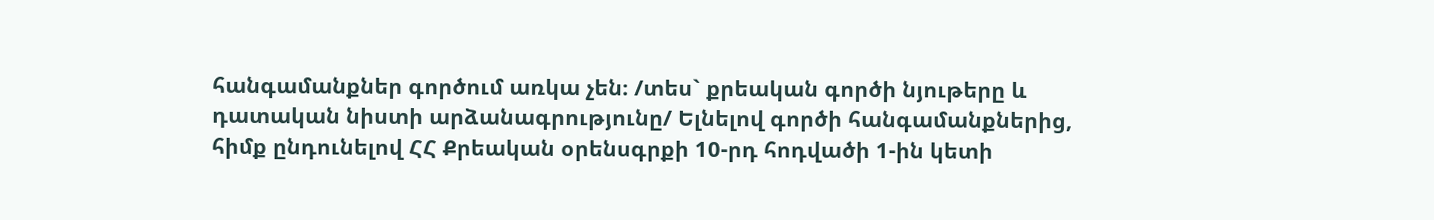հանգամանքներ գործում առկա չեն։ /տես` քրեական գործի նյութերը և դատական նիստի արձանագրությունը/ Ելնելով գործի հանգամանքներից, հիմք ընդունելով ՀՀ Քրեական օրենսգրքի 10-րդ հոդվածի 1-ին կետի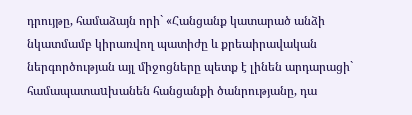դրույթը, համաձայն որի` «Հանցանք կատարած անձի նկատմամբ կիրառվող պատիժը և քրեաիրավական ներգործության այլ միջոցները պետք է լինեն արդարացի` համապատաuխանեն հանցանքի ծանրությանը, դա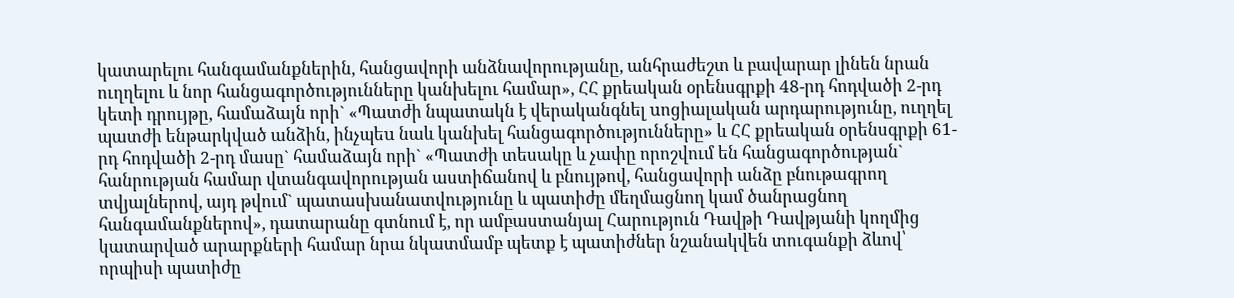կատարելու հանգամանքներին, հանցավորի անձնավորությանը, անհրաժեշտ և բավարար լինեն նրան ուղղելու և նոր հանցագործությունները կանխելու համար», ՀՀ քրեական օրենսգրքի 48-րդ հոդվածի 2-րդ կետի դրույթը, համաձայն որի` «Պատժի նպատակն է վերականգնել uոցիալական արդարությունը, ուղղել պատժի ենթարկված անձին, ինչպեu նաև կանխել հանցագործությունները» և ՀՀ քրեական օրենսգրքի 61-րդ հոդվածի 2-րդ մասը` համաձայն որի` «Պատժի տեսակը և չափը որոշվում են հանցագործության` հանրության համար վտանգավորության աստիճանով և բնույթով, հանցավորի անձը բնութագրող տվյալներով, այդ թվում` պատասխանատվությունը և պատիժը մեղմացնող կամ ծանրացնող հանգամանքներով», դատարանը գտնում է, որ ամբաստանյալ Հարություն Դավթի Դավթյանի կողմից կատարված արարքների համար նրա նկատմամբ պետք է պատիժներ նշանակվեն տուգանքի ձևով՝ որպիսի պատիժը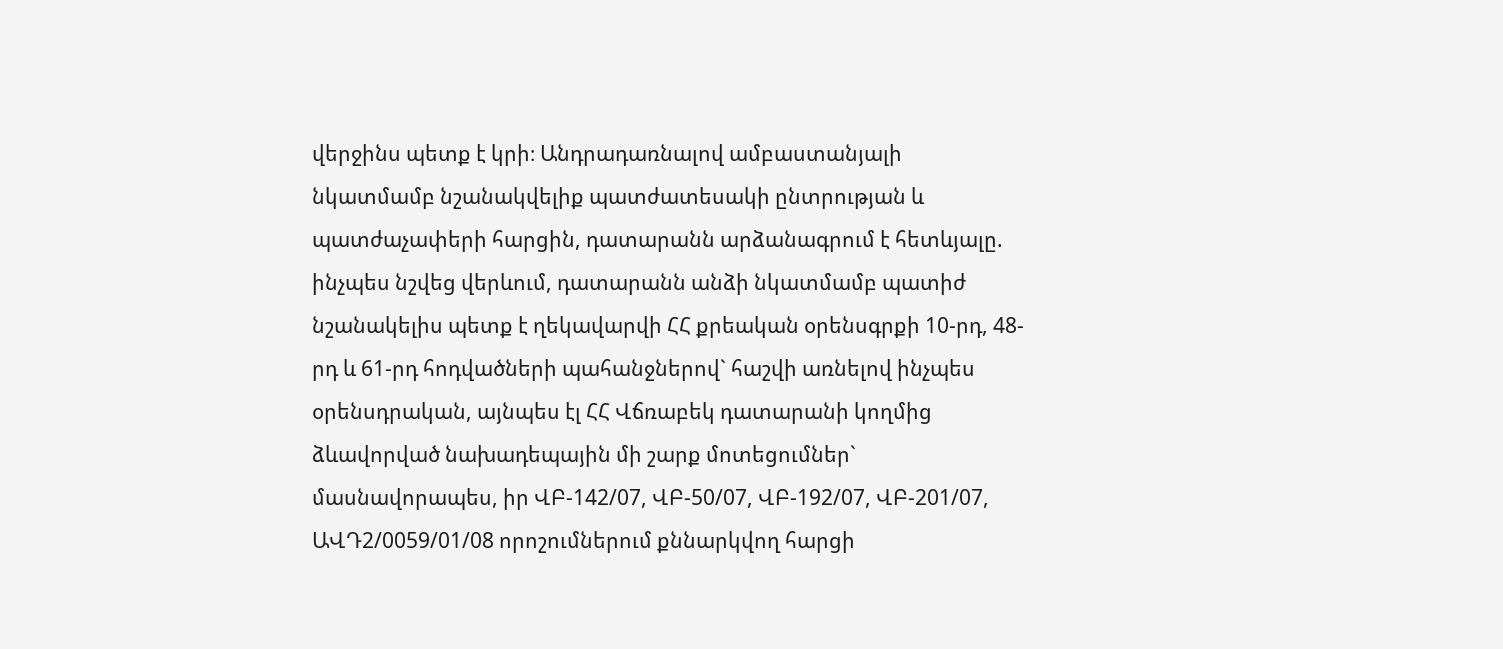վերջինս պետք է կրի։ Անդրադառնալով ամբաստանյալի նկատմամբ նշանակվելիք պատժատեսակի ընտրության և պատժաչափերի հարցին, դատարանն արձանագրում է հետևյալը. ինչպես նշվեց վերևում, դատարանն անձի նկատմամբ պատիժ նշանակելիս պետք է ղեկավարվի ՀՀ քրեական օրենսգրքի 10-րդ, 48-րդ և 61-րդ հոդվածների պահանջներով` հաշվի առնելով ինչպես օրենսդրական, այնպես էլ ՀՀ Վճռաբեկ դատարանի կողմից ձևավորված նախադեպային մի շարք մոտեցումներ` մասնավորապես, իր ՎԲ-142/07, ՎԲ-50/07, ՎԲ-192/07, ՎԲ-201/07, ԱՎԴ2/0059/01/08 որոշումներում քննարկվող հարցի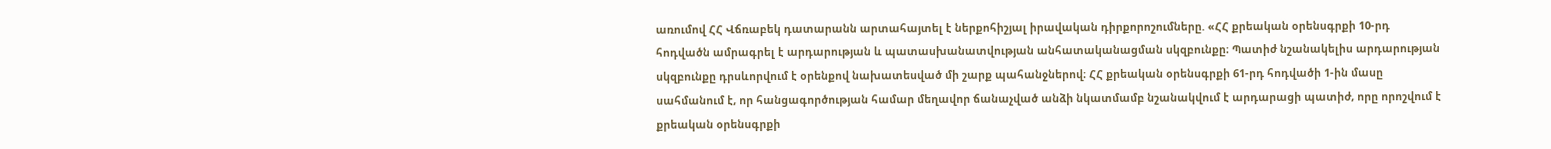առումով ՀՀ Վճռաբեկ դատարանն արտահայտել է ներքոհիշյալ իրավական դիրքորոշումները. «ՀՀ քրեական օրենսգրքի 10-րդ հոդվածն ամրագրել է արդարության և պատասխանատվության անհատականացման սկզբունքը։ Պատիժ նշանակելիս արդարության սկզբունքը դրսևորվում է օրենքով նախատեսված մի շարք պահանջներով։ ՀՀ քրեական օրենսգրքի 61-րդ հոդվածի 1-ին մասը սահմանում է, որ հանցագործության համար մեղավոր ճանաչված անձի նկատմամբ նշանակվում է արդարացի պատիժ, որը որոշվում է քրեական օրենսգրքի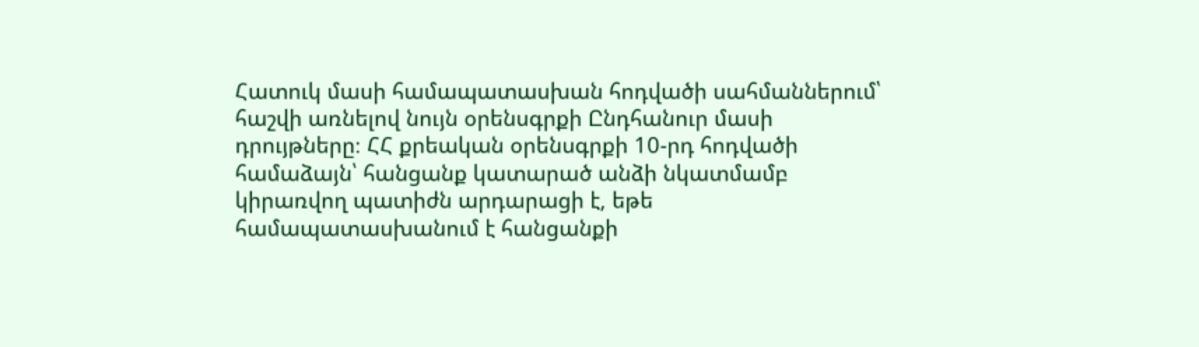Հատուկ մասի համապատասխան հոդվածի սահմաններում՝ հաշվի առնելով նույն օրենսգրքի Ընդհանուր մասի դրույթները։ ՀՀ քրեական օրենսգրքի 10-րդ հոդվածի համաձայն՝ հանցանք կատարած անձի նկատմամբ կիրառվող պատիժն արդարացի է, եթե համապատասխանում է հանցանքի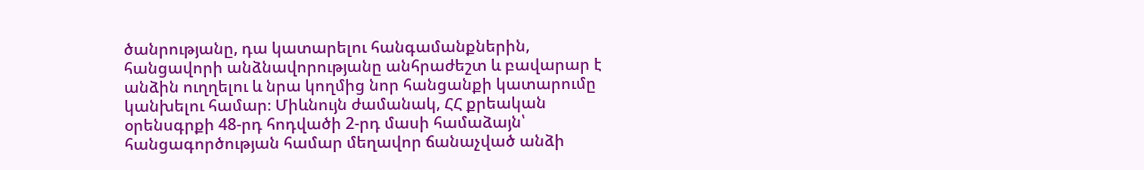ծանրությանը, դա կատարելու հանգամանքներին, հանցավորի անձնավորությանը անհրաժեշտ և բավարար է անձին ուղղելու և նրա կողմից նոր հանցանքի կատարումը կանխելու համար։ Միևնույն ժամանակ, ՀՀ քրեական օրենսգրքի 48-րդ հոդվածի 2-րդ մասի համաձայն՝ հանցագործության համար մեղավոր ճանաչված անձի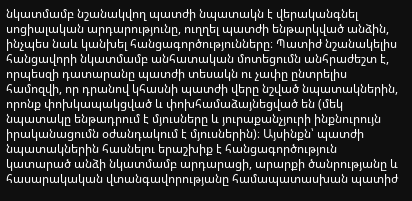նկատմամբ նշանակվող պատժի նպատակն է վերականգնել սոցիալական արդարությունը, ուղղել պատժի ենթարկված անձին, ինչպես նաև կանխել հանցագործությունները։ Պատիժ նշանակելիս հանցավորի նկատմամբ անհատական մոտեցումն անհրաժեշտ է, որպեսզի դատարանը պատժի տեսակն ու չափը ընտրելիս համոզվի, որ դրանով կհասնի պատժի վերը նշված նպատակներին, որոնք փոխկապակցված և փոխհամաձայնեցված են (մեկ նպատակը ենթադրում է մյուսները և յուրաքանչյուրի ինքնուրույն իրականացումն օժանդակում է մյուսներին)։ Այսինքն՝ պատժի նպատակներին հասնելու երաշխիք է հանցագործություն կատարած անձի նկատմամբ արդարացի, արարքի ծանրությանը և հասարակական վտանգավորությանը համապատասխան պատիժ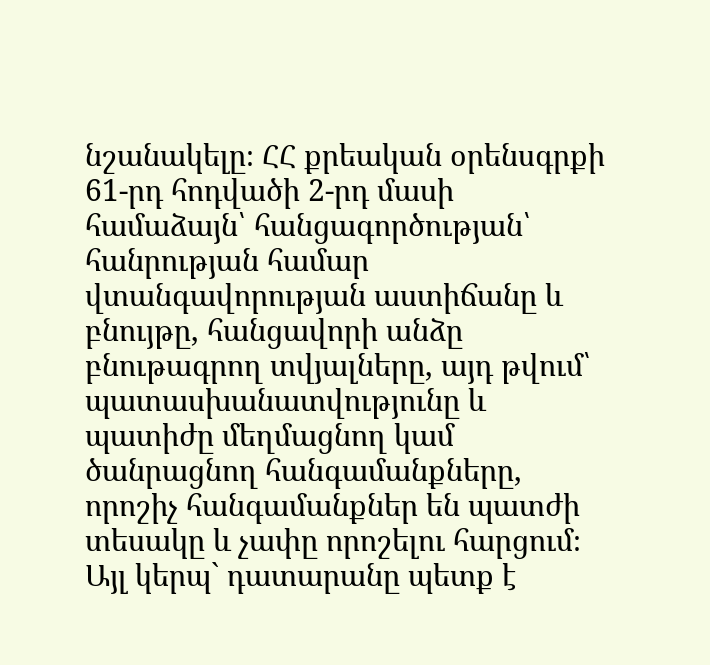նշանակելը։ ՀՀ քրեական օրենսգրքի 61-րդ հոդվածի 2-րդ մասի համաձայն՝ հանցագործության՝ հանրության համար վտանգավորության աստիճանը և բնույթը, հանցավորի անձը բնութագրող տվյալները, այդ թվում՝ պատասխանատվությունը և պատիժը մեղմացնող կամ ծանրացնող հանգամանքները, որոշիչ հանգամանքներ են պատժի տեսակը և չափը որոշելու հարցում։ Այլ կերպ` դատարանը պետք է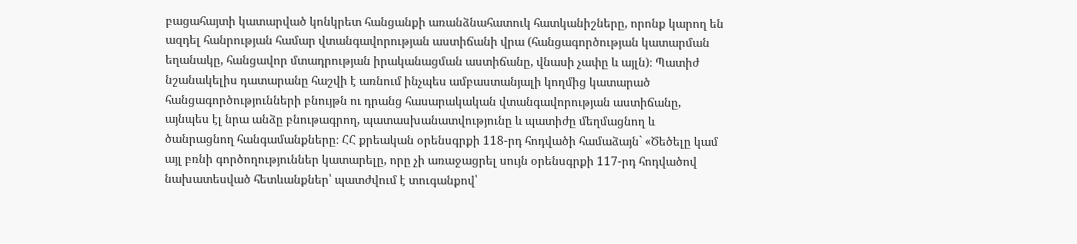բացահայտի կատարված կոնկրետ հանցանքի առանձնահատուկ հատկանիշները, որոնք կարող են ազդել հանրության համար վտանգավորության աստիճանի վրա (հանցագործության կատարման եղանակը, հանցավոր մտադրության իրականացման աստիճանը, վնասի չափը և այլն)։ Պատիժ նշանակելիս դատարանը հաշվի է առնում ինչպես ամբաստանյալի կողմից կատարած հանցագործությունների բնույթն ու դրանց հասարակական վտանգավորության աստիճանը, այնպես էլ նրա անձը բնութագրող, պատասխանատվությունը և պատիժը մեղմացնող և ծանրացնող հանգամանքները։ ՀՀ քրեական օրենսգրքի 118-րդ հոդվածի համաձայն` «Ծեծելը կամ այլ բռնի գործողություններ կատարելը, որը չի առաջացրել սույն օրենսգրքի 117-րդ հոդվածով նախատեսված հետևանքներ՝ պատժվում է տուգանքով՝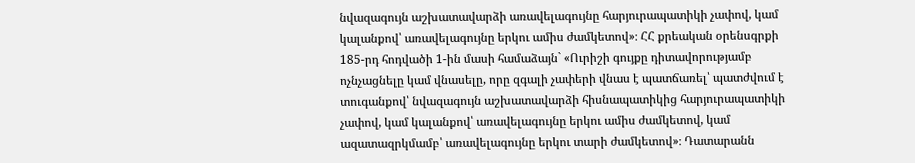նվազագույն աշխատավարձի առավելագույնը հարյուրապատիկի չափով, կամ կալանքով՝ առավելագույնը երկու ամիս ժամկետով»։ ՀՀ քրեական օրենսգրքի 185-րդ հոդվածի 1-ին մասի համաձայն` «Ուրիշի գույքը դիտավորությամբ ոչնչացնելը կամ վնասելը, որը զգալի չափերի վնաս է պատճառել՝ պատժվում է տուգանքով՝ նվազագույն աշխատավարձի հիսնապատիկից հարյուրապատիկի չափով, կամ կալանքով՝ առավելագույնը երկու ամիս ժամկետով, կամ ազատազրկմամբ՝ առավելագույնը երկու տարի ժամկետով»։ Դատարանն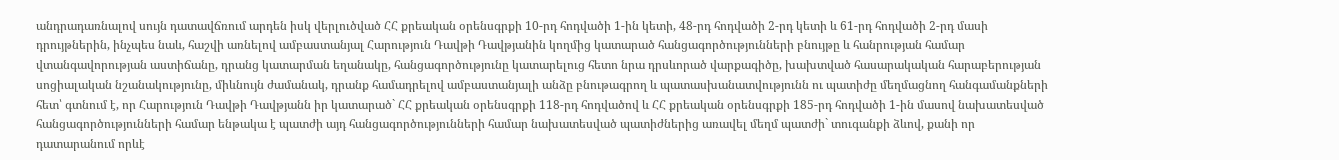անդրադառնալով սույն դատավճռում արդեն իսկ վերլուծված ՀՀ քրեական օրենսգրքի 10-րդ հոդվածի 1-ին կետի, 48-րդ հոդվածի 2-րդ կետի և 61-րդ հոդվածի 2-րդ մասի դրույթներին, ինչպես նաև, հաշվի առնելով ամբաստանյալ Հարություն Դավթի Դավթյանին կողմից կատարած հանցագործությունների բնույթը և հանրության համար վտանգավորության աստիճանը, դրանց կատարման եղանակը, հանցագործությունը կատարելուց հետո նրա դրսևորած վարքագիծը, խախտված հասարակական հարաբերության սոցիալական նշանակությունը, միևնույն ժամանակ, դրանք համադրելով ամբաստանյալի անձը բնութագրող և պատասխանատվությունն ու պատիժը մեղմացնող հանգամանքների հետ՝ գտնում է, որ Հարություն Դավթի Դավթյանն իր կատարած` ՀՀ քրեական օրենսգրքի 118-րդ հոդվածով և ՀՀ քրեական օրենսգրքի 185-րդ հոդվածի 1-ին մասով նախատեսված հանցագործությունների համար ենթակա է պատժի այդ հանցագործությունների համար նախատեսված պատիժներից առավել մեղմ պատժի` տուգանքի ձևով, քանի որ դատարանում որևէ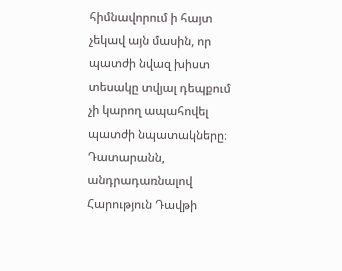հիմնավորում ի հայտ չեկավ այն մասին, որ պատժի նվազ խիստ տեսակը տվյալ դեպքում չի կարող ապահովել պատժի նպատակները։ Դատարանն, անդրադառնալով Հարություն Դավթի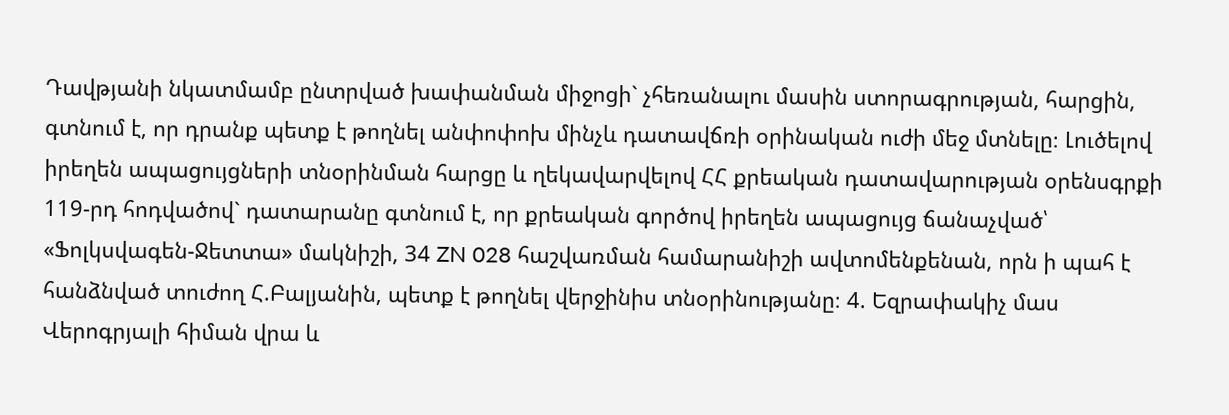Դավթյանի նկատմամբ ընտրված խափանման միջոցի` չհեռանալու մասին ստորագրության, հարցին, գտնում է, որ դրանք պետք է թողնել անփոփոխ մինչև դատավճռի օրինական ուժի մեջ մտնելը։ Լուծելով իրեղեն ապացույցների տնօրինման հարցը և ղեկավարվելով ՀՀ քրեական դատավարության օրենսգրքի 119-րդ հոդվածով` դատարանը գտնում է, որ քրեական գործով իրեղեն ապացույց ճանաչված՝ «Ֆոլկսվագեն-Ջետտա» մակնիշի, 34 ZN 028 հաշվառման համարանիշի ավտոմենքենան, որն ի պահ է հանձնված տուժող Հ.Բալյանին, պետք է թողնել վերջինիս տնօրինությանը։ 4. Եզրափակիչ մաս Վերոգրյալի հիման վրա և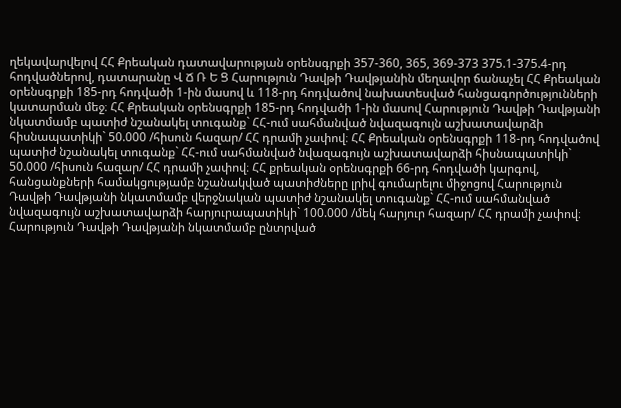ղեկավարվելով ՀՀ Քրեական դատավարության օրենսգրքի 357-360, 365, 369-373 375.1-375.4-րդ հոդվածներով, դատարանը Վ Ճ Ռ Ե Ց Հարություն Դավթի Դավթյանին մեղավոր ճանաչել ՀՀ Քրեական օրենսգրքի 185-րդ հոդվածի 1-ին մասով և 118-րդ հոդվածով նախատեսված հանցագործությունների կատարման մեջ։ ՀՀ Քրեական օրենսգրքի 185-րդ հոդվածի 1-ին մասով Հարություն Դավթի Դավթյանի նկատմամբ պատիժ նշանակել տուգանք` ՀՀ-ում սահմանված նվազագույն աշխատավարձի հիսնապատիկի` 50.000 /հիսուն հազար/ ՀՀ դրամի չափով։ ՀՀ Քրեական օրենսգրքի 118-րդ հոդվածով պատիժ նշանակել տուգանք` ՀՀ-ում սահմանված նվազագույն աշխատավարձի հիսնապատիկի` 50.000 /հիսուն հազար/ ՀՀ դրամի չափով։ ՀՀ քրեական օրենսգրքի 66-րդ հոդվածի կարգով, հանցանքների համակցությամբ նշանակված պատիժները լրիվ գումարելու միջոցով Հարություն Դավթի Դավթյանի նկատմամբ վերջնական պատիժ նշանակել տուգանք` ՀՀ-ում սահմանված նվազագույն աշխատավարձի հարյուրապատիկի` 100.000 /մեկ հարյուր հազար/ ՀՀ դրամի չափով։ Հարություն Դավթի Դավթյանի նկատմամբ ընտրված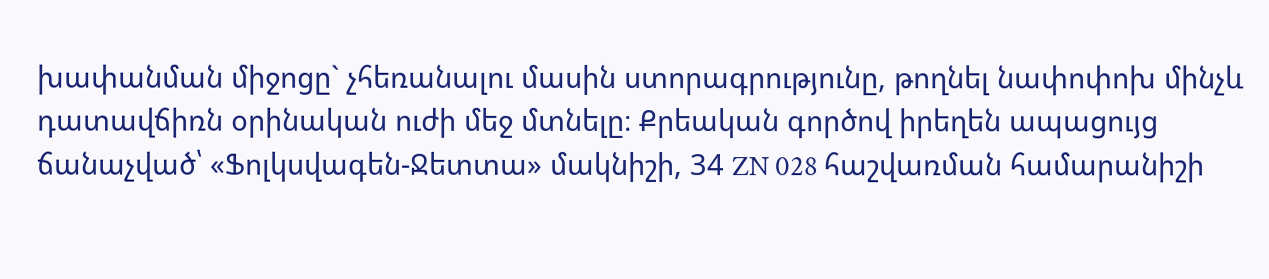խափանման միջոցը` չհեռանալու մասին ստորագրությունը, թողնել նափոփոխ մինչև դատավճիռն օրինական ուժի մեջ մտնելը։ Քրեական գործով իրեղեն ապացույց ճանաչված՝ «Ֆոլկսվագեն-Ջետտա» մակնիշի, 34 ZN 028 հաշվառման համարանիշի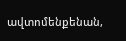ավտոմենքենան,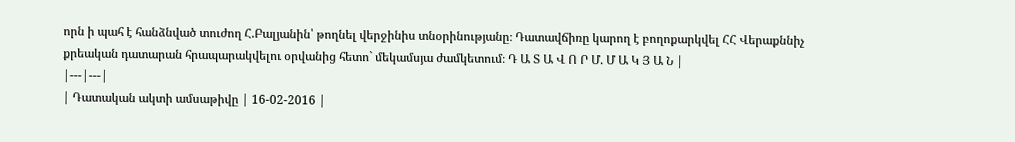որն ի պահ է հանձնված տուժող Հ.Բալյանին՝ թողնել վերջինիս տնօրինությանը։ Դատավճիռը կարող է բողոքարկվել ՀՀ Վերաքննիչ քրեական դատարան հրապարակվելու օրվանից հետո` մեկամսյա ժամկետում։ Դ Ա Տ Ա Վ Ո Ր Մ. Մ Ա Կ Յ Ա Ն |
|---|---|
| Դատական ակտի ամսաթիվը | 16-02-2016 |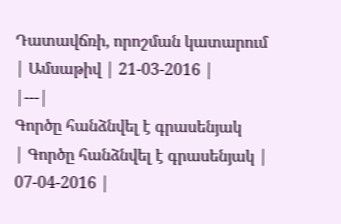Դատավճռի, որոշման կատարում
| Ամսաթիվ | 21-03-2016 |
|---|
Գործը հանձնվել է գրասենյակ
| Գործը հանձնվել է գրասենյակ | 07-04-2016 |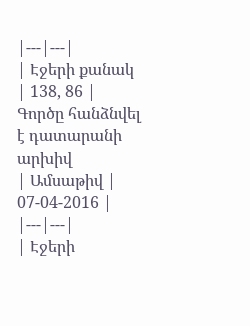|---|---|
| Էջերի քանակ | 138, 86 |
Գործը հանձնվել է դատարանի արխիվ
| Ամսաթիվ | 07-04-2016 |
|---|---|
| Էջերի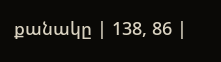քանակը | 138, 86 |